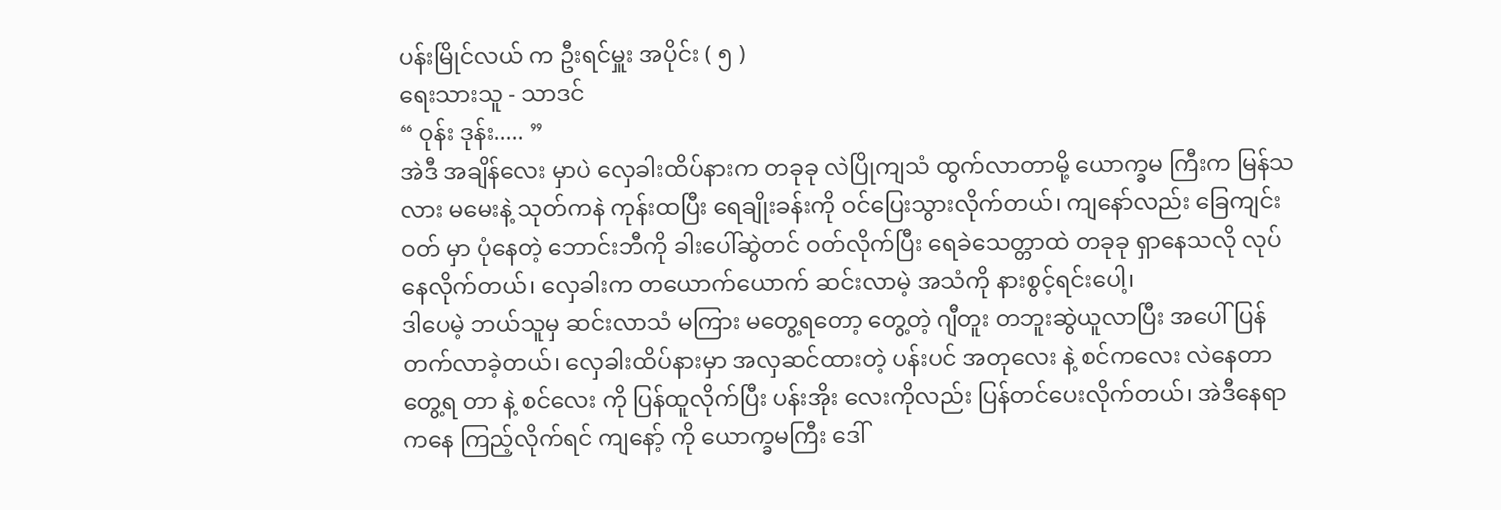ပန်းမြိုင်လယ် က ဦးရင်မှူး အပိုင်း ( ၅ )
ရေးသားသူ - သာဒင်
“ ဝုန်း ဒုန်း..... ”
အဲဒီ အချိန်လေး မှာပဲ လှေခါးထိပ်နားက တခုခု လဲပြိုကျသံ ထွက်လာတာမို့ ယောက္ခမ ကြီးက မြန်သလား မမေးနဲ့ သုတ်ကနဲ ကုန်းထပြီး ရေချိုးခန်းကို ဝင်ပြေးသွားလိုက်တယ်၊ ကျနော်လည်း ခြေကျင်းဝတ် မှာ ပုံနေတဲ့ ဘောင်းဘီကို ခါးပေါ်ဆွဲတင် ဝတ်လိုက်ပြီး ရေခဲသေတ္တာထဲ တခုခု ရှာနေသလို လုပ်နေလိုက်တယ်၊ လှေခါးက တယောက်ယောက် ဆင်းလာမဲ့ အသံကို နားစွင့်ရင်းပေါ့၊
ဒါပေမဲ့ ဘယ်သူမှ ဆင်းလာသံ မကြား မတွေ့ရတော့ တွေ့တဲ့ ဂျီတူး တဘူးဆွဲယူလာပြီး အပေါ်ပြန်တက်လာခဲ့တယ်၊ လှေခါးထိပ်နားမှာ အလှဆင်ထားတဲ့ ပန်းပင် အတုလေး နဲ့ စင်ကလေး လဲနေတာ တွေ့ရ တာ နဲ့ စင်လေး ကို ပြန်ထူလိုက်ပြီး ပန်းအိုး လေးကိုလည်း ပြန်တင်ပေးလိုက်တယ်၊ အဲဒီနေရာကနေ ကြည့်လိုက်ရင် ကျနော့် ကို ယောက္ခမကြီး ဒေါ်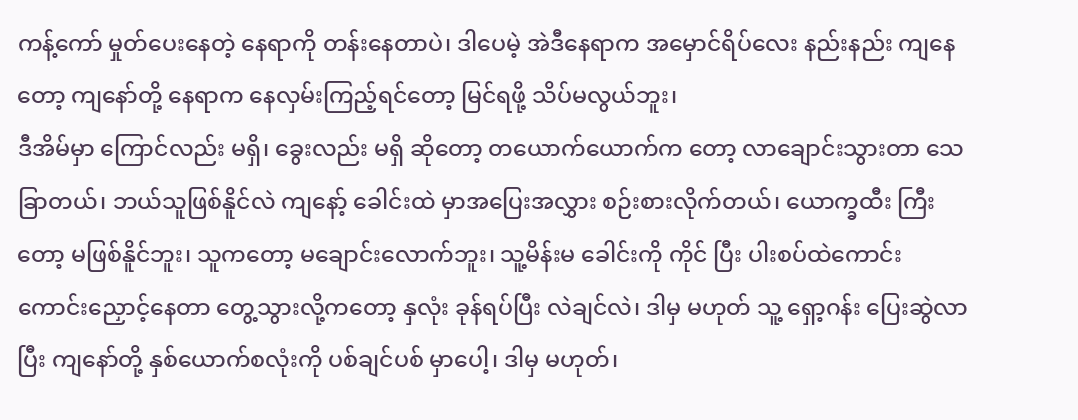ကန့်ကော် မှုတ်ပေးနေတဲ့ နေရာကို တန်းနေတာပဲ၊ ဒါပေမဲ့ အဲဒီနေရာက အမှောင်ရိပ်လေး နည်းနည်း ကျနေတော့ ကျနော်တို့ နေရာက နေလှမ်းကြည့်ရင်တော့ မြင်ရဖို့ သိပ်မလွယ်ဘူး၊
ဒီအိမ်မှာ ကြောင်လည်း မရှိ၊ ခွေးလည်း မရှိ ဆိုတော့ တယောက်ယောက်က တော့ လာချောင်းသွားတာ သေခြာတယ်၊ ဘယ်သူဖြစ်နိူင်လဲ ကျနော့် ခေါင်းထဲ မှာအပြေးအလွှား စဉ်းစားလိုက်တယ်၊ ယောက္ခထီး ကြီးတော့ မဖြစ်နိူင်ဘူး၊ သူကတော့ မချောင်းလောက်ဘူး၊ သူ့မိန်းမ ခေါင်းကို ကိုင် ပြီး ပါးစပ်ထဲကောင်းကောင်းညှောင့်နေတာ တွေ့သွားလို့ကတော့ နှလုံး ခုန်ရပ်ပြီး လဲချင်လဲ၊ ဒါမှ မဟုတ် သူ့ ရှော့ဂန်း ပြေးဆွဲလာပြီး ကျနော်တို့ နှစ်ယောက်စလုံးကို ပစ်ချင်ပစ် မှာပေါ့၊ ဒါမှ မဟုတ်၊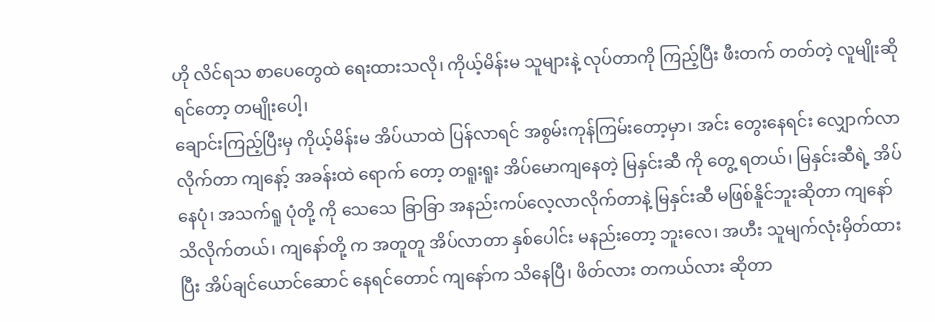ဟို လိင်ရသ စာပေတွေထဲ ရေးထားသလို၊ ကိုယ့်မိန်းမ သူများနဲ့ လုပ်တာကို ကြည့်ပြီး ဖီးတက် တတ်တဲ့ လူမျိုးဆိုရင်တော့ တမျိုးပေါ့၊
ချောင်းကြည့်ပြီးမှ ကိုယ့်မိန်းမ အိပ်ယာထဲ ပြန်လာရင် အစွမ်းကုန်ကြမ်းတော့မှာ၊ အင်း တွေးနေရင်း လျှောက်လာလိုက်တာ ကျနော့် အခန်းထဲ ရောက် တော့ တရူးရူး အိပ်မောကျနေတဲ့ မြနှင်းဆီ ကို တွေ့ ရတယ်၊ မြနှင်းဆီရဲ့ အိပ်နေပုံ၊ အသက်ရူ ပုံတို့ ကို သေသေ ခြာခြာ အနည်းကပ်လေ့လာလိုက်တာနဲ့ မြနှင်းဆီ မဖြစ်နိူင်ဘူးဆိုတာ ကျနော်သိလိုက်တယ်၊ ကျနော်တို့ က အတူတူ အိပ်လာတာ နှစ်ပေါင်း မနည်းတော့ ဘူးလေ၊ အဟီး သူမျက်လုံးမှိတ်ထားပြီး အိပ်ချင်ယောင်ဆောင် နေရင်တောင် ကျနော်က သိနေပြီ၊ ဖိတ်လား တကယ်လား ဆိုတာ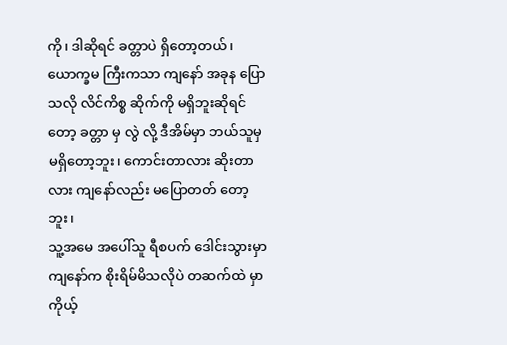ကို၊ ဒါဆိုရင် ခတ္တာပဲ ရှိတော့တယ်၊ ယောက္ခမ ကြီးကသာ ကျနော် အခုန ပြောသလို လိင်ကိစ္စ ဆိုက်ကို မရှိဘူးဆိုရင်တော့ ခတ္တာ မှ လွဲ လို့ ဒီအိမ်မှာ ဘယ်သူမှ မရှိတော့ဘူး၊ ကောင်းတာလား ဆိုးတာလား ကျနော်လည်း မပြောတတ် တော့ဘူး၊
သူ့အမေ အပေါ်သူ ရီစပက် ဒေါင်းသွားမှာ ကျနော်က စိုးရိမ်မိသလိုပဲ တဆက်ထဲ မှာ ကိုယ့်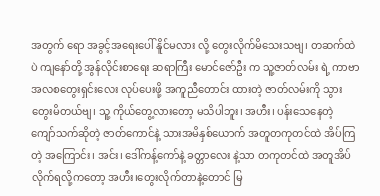အတွက် ရော အခွင့်အရေးပေါ် နိူင်မလား လို့ တွေးလိုက်မိသေးသဗျ၊ တဆက်ထဲ ပဲ ကျနော်တို့ အွန်လိုင်းစာရေး ဆရာကြီး မောင်ဇော်ဦး က သူ့ဇာတ်လမ်း ရဲ့ ကာဗာ အလစတွေးရှင်းလေး လုပ်ပေးဖို့ အကူညီတောင်း ထားတဲ့ ဇာတ်လမ်းကို သွားတွေးမိတယ်ဗျ၊ သူ့ ကိုယ်တွေ့လားတော့ မသိပါဘူး၊ အဟီး၊ ပန်းသေနေတဲ့ ကျော်သက်ဆိုတဲ့ ဇာတ်ကောင်နဲ့ သားအမိနှစ်ယောက် အတူတကုတင်ထဲ အိပ်ကြတဲ့ အကြောင်း၊ အင်း၊ ဒေါ်ကန့်ကော်နဲ့ ခတ္တာလေး နဲ့သာ တကုတင်ထဲ အတူအိပ်လိုက်ရလို့ကတော့ အဟီး၊တွေးလိုက်တာနဲ့တောင် မြ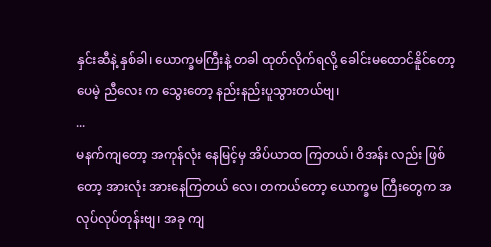နှင်းဆီနဲ့ နှစ်ခါ၊ ယောက္ခမကြီးနဲ့ တခါ ထုတ်လိုက်ရလို့ ခေါင်းမထောင်နိူင်တော့ပေမဲ့ ညီလေး က သွေးတော့ နည်းနည်းပူသွားတယ်ဗျ၊
...
မနက်ကျတော့ အကုန်လုံး နေမြင့်မှ အိပ်ယာထ ကြတယ်၊ ဝိအန်း လည်း ဖြစ်တော့ အားလုံး အားနေကြတယ် လေ၊ တကယ်တော့ ယောက္ခမ ကြီးတွေက အလုပ်လုပ်တုန်းဗျ၊ အခု ကျ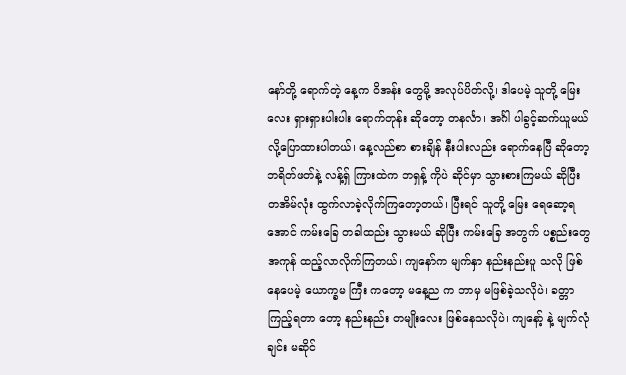နော်တို့ ရောက်တဲ့ နေ့က ဝိအန်း တွေမို့ အလုပ်ပိတ်လို့၊ ဒါပေမဲ့ သူတို့ မြေးလေး ရှားရှားပါးပါး ရောက်တုန်း ဆိုတော့ တနင်္လာ၊ အင်္ဂါ ပါခွင့်ဆက်ယူမယ် လို့ပြောထားပါတယ်၊ နေ့လည်စာ စားချိန် နီးပါးလည်း ရောက်နေပြီ ဆိုတော့ ဘရိတ်ဖတ်နဲ့ လန့်ရှ် ကြားထဲက ဘရှန့် ကိုပဲ ဆိုင်မှာ သွားစားကြမယ် ဆိုပြီး တအိမ်လုံး ထွက်လာခဲ့လိုက်ကြတော့တယ်၊ ပြီးရင် သူတို့ မြေး ရေဆော့ရအောင် ကမ်းခြေ တခါထည်း သွားမယ် ဆိုပြီး ကမ်းခြေ အတွက် ပစ္စည်းတွေ အကုန် ထည့်လာလိုက်ကြတယ်၊ ကျနော်က မျက်နှာ နည်းနည်းပူ သလို ဖြစ်နေပေမဲ့ ယောက္ခမ ကြီး ကတော့ မနေ့ည က ဘာမှ မဖြစ်ခဲ့သလိုပဲ၊ ခတ္တာကြည့်ရတာ တော့ နည်းနည်း တမျိုးလေး ဖြစ်နေသလိုပဲ၊ ကျနော့် နဲ့ မျက်လုံချင်း မဆိုင်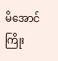မိအောင် ကြိုး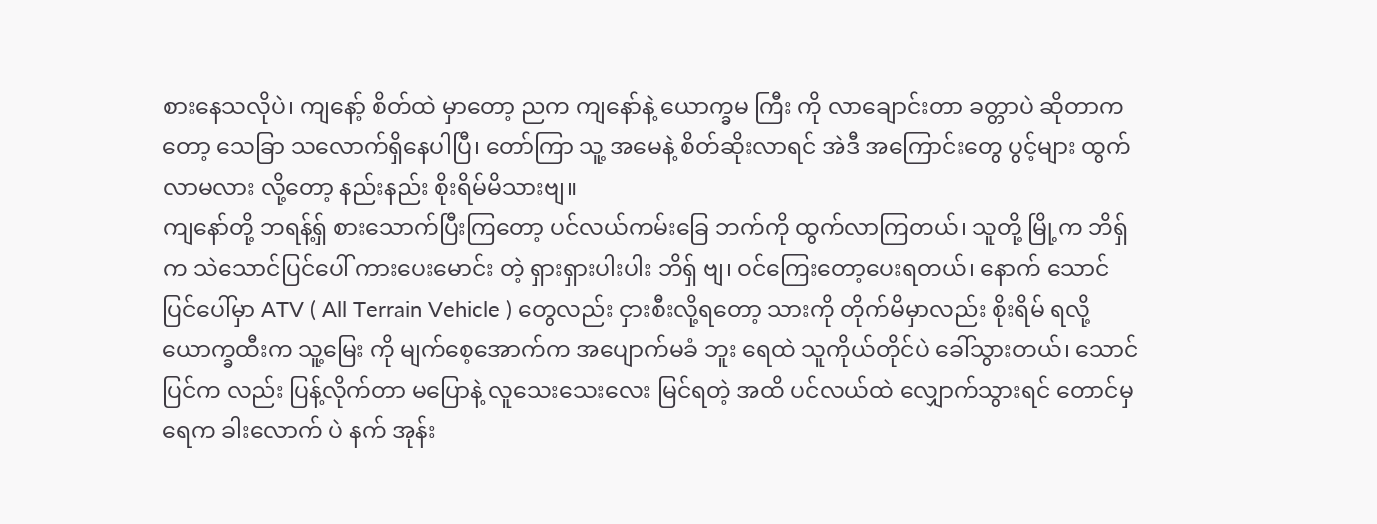စားနေသလိုပဲ၊ ကျနော့် စိတ်ထဲ မှာတော့ ညက ကျနော်နဲ့ ယောက္ခမ ကြီး ကို လာချောင်းတာ ခတ္တာပဲ ဆိုတာကတော့ သေခြာ သလောက်ရှိနေပါပြီ၊ တော်ကြာ သူ့ အမေနဲ့ စိတ်ဆိုးလာရင် အဲဒီ အကြောင်းတွေ ပွင့်များ ထွက်လာမလား လို့တော့ နည်းနည်း စိုးရိမ်မိသားဗျ။
ကျနော်တို့ ဘရန့်ရှ် စားသောက်ပြီးကြတော့ ပင်လယ်ကမ်းခြေ ဘက်ကို ထွက်လာကြတယ်၊ သူတို့ မြို့က ဘိရှ် က သဲသောင်ပြင်ပေါ် ကားပေးမောင်း တဲ့ ရှားရှားပါးပါး ဘိရှ် ဗျ၊ ဝင်ကြေးတော့ပေးရတယ်၊ နောက် သောင်ပြင်ပေါ်မှာ ATV ( All Terrain Vehicle ) တွေလည်း ငှားစီးလို့ရတော့ သားကို တိုက်မိမှာလည်း စိုးရိမ် ရလို့ ယောက္ခထီးက သူ့မြေး ကို မျက်စေ့အောက်က အပျောက်မခံ ဘူး ရေထဲ သူကိုယ်တိုင်ပဲ ခေါ်သွားတယ်၊ သောင်ပြင်က လည်း ပြန့်လိုက်တာ မပြောနဲ့ လူသေးသေးလေး မြင်ရတဲ့ အထိ ပင်လယ်ထဲ လျှောက်သွားရင် တောင်မှ ရေက ခါးလောက် ပဲ နက် အုန်း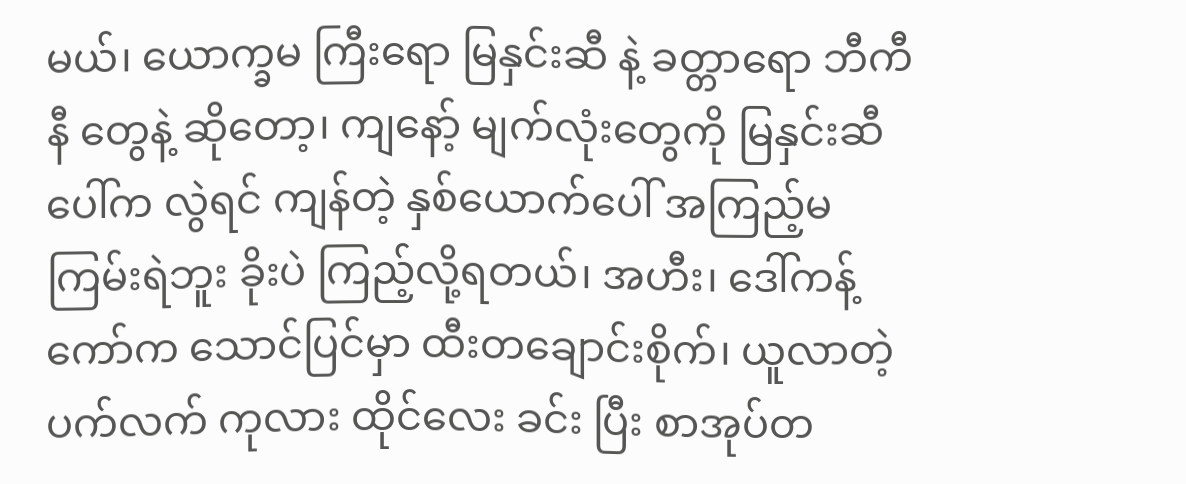မယ်၊ ယောက္ခမ ကြီးရော မြနှင်းဆီ နဲ့ ခတ္တာရော ဘီကီနီ တွေနဲ့ ဆိုတော့၊ ကျနော့် မျက်လုံးတွေကို မြနှင်းဆီ ပေါ်က လွဲရင် ကျန်တဲ့ နှစ်ယောက်ပေါ် အကြည့်မကြမ်းရဲဘူး ခိုးပဲ ကြည့်လို့ရတယ်၊ အဟီး၊ ဒေါ်ကန့်ကော်က သောင်ပြင်မှာ ထီးတချောင်းစိုက်၊ ယူလာတဲ့ ပက်လက် ကုလား ထိုင်လေး ခင်း ပြီး စာအုပ်တ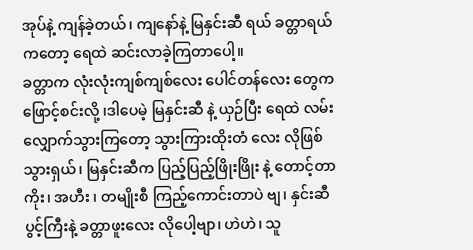အုပ်နဲ့ ကျန်ခဲ့တယ်၊ ကျနော်နဲ့ မြနှင်းဆီ ရယ် ခတ္တာရယ်ကတော့ ရေထဲ ဆင်းလာခဲ့ကြတာပေါ့။
ခတ္တာက လုံးလုံးကျစ်ကျစ်လေး ပေါင်တန်လေး တွေက ဖြောင့်စင်းလို့ ၊ဒါပေမဲ့ မြနှင်းဆီ နဲ့ ယှဉ်ပြီး ရေထဲ လမ်းလျှောက်သွားကြတော့ သွားကြားထိုးတံ လေး လိုဖြစ်သွားရှယ်၊ မြနှင်းဆီက ပြည့်ပြည့်ဖြိုးဖြိုး နဲ့ တောင့်တာကိုး၊ အဟီး ၊ တမျိုးစီ ကြည့်ကောင်းတာပဲ ဗျ၊ နှင်းဆီပွင့်ကြီးနဲ့ ခတ္တာဖူးလေး လိုပေါ့ဗျာ၊ ဟဲဟဲ၊ သူ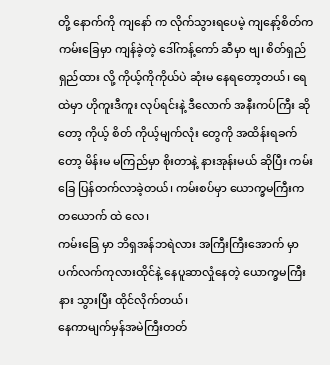တို့ နောက်ကို ကျနော် က လိုက်သွားရပေမဲ့ ကျနော့်စိတ်က ကမ်းခြေမှာ ကျန်ခဲ့တဲ့ ဒေါ်ကန့်ကော် ဆီမှာ ဗျ၊ စိတ်ရှည်ရှည်ထား လို့ ကိုယ့်ကိုကိုယ်ပဲ ဆုံးမ နေရတော့တယ်၊ ရေ ထဲမှာ ဟိုကူးဒီကူး လုပ်ရင်းနဲ့ ဒီလောက် အနီးကပ်ကြီး ဆိုတော့ ကိုယ့် စိတ် ကိုယ့်မျက်လုံး တွေကို အထိန်းရခက်တော့ မိန်းမ မကြည်မှာ စိုးတာနဲ့ နားအုန်းမယ် ဆိုပြီး ကမ်းခြေ ပြန်တက်လာခဲ့တယ်၊ ကမ်းစပ်မှာ ယောက္ခမကြီးက တယောက် ထဲ လေ၊
ကမ်းခြေ မှာ ဘိရှအန်ဘရဲလား အကြီးကြီးအောက် မှာ ပက်လက်ကုလားထိုင်နဲ့ နေပူဆာလှုံနေတဲ့ ယောက္ခမကြီး နား သွားပြီး ထိုင်လိုက်တယ်၊
နေကာမျက်မှန်အမဲကြီးတတ်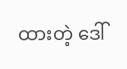ထားတဲ့ ဒေါ်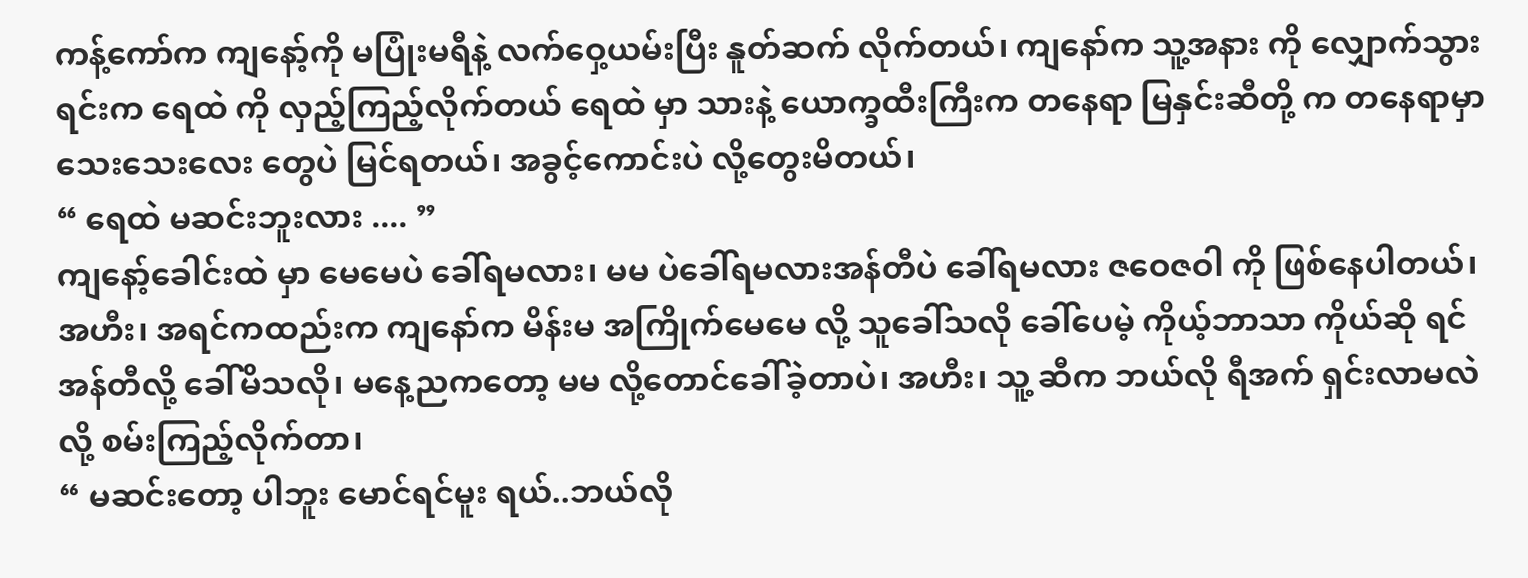ကန့်ကော်က ကျနော့်ကို မပြုံးမရီနဲ့ လက်ဝှေ့ယမ်းပြီး နူတ်ဆက် လိုက်တယ်၊ ကျနော်က သူ့အနား ကို လျှောက်သွားရင်းက ရေထဲ ကို လှည့်ကြည့်လိုက်တယ် ရေထဲ မှာ သားနဲ့ ယောက္ခထီးကြီးက တနေရာ မြနှင်းဆီတို့ က တနေရာမှာ သေးသေးလေး တွေပဲ မြင်ရတယ်၊ အခွင့်ကောင်းပဲ လို့တွေးမိတယ်၊
“ ရေထဲ မဆင်းဘူးလား .... ”
ကျနော့်ခေါင်းထဲ မှာ မေမေပဲ ခေါ်ရမလား၊ မမ ပဲခေါ်ရမလားအန်တီပဲ ခေါ်ရမလား ဇဝေဇဝါ ကို ဖြစ်နေပါတယ်၊ အဟီး၊ အရင်ကထည်းက ကျနော်က မိန်းမ အကြိုက်မေမေ လို့ သူခေါ်သလို ခေါ်ပေမဲ့ ကိုယ့်ဘာသာ ကိုယ်ဆို ရင် အန်တီလို့ ခေါ်မိသလို၊ မနေ့ညကတော့ မမ လို့တောင်ခေါ်ခဲ့တာပဲ၊ အဟီး၊ သူ့ ဆီက ဘယ်လို ရီအက် ရှင်းလာမလဲ လို့ စမ်းကြည့်လိုက်တာ၊
“ မဆင်းတော့ ပါဘူး မောင်ရင်မူး ရယ်..ဘယ်လို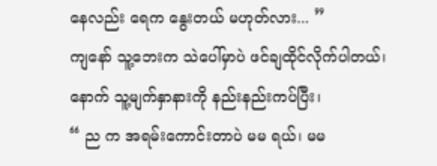နေလည်း ရေက နွေးတယ် မဟုတ်လား... ”
ကျနော် သူ့ဘေးက သဲပေါ်မှာပဲ ဖင်ချထိုင်လိုက်ပါတယ်၊ နောက် သူ့မျက်နှာနားကို နည်းနည်းကပ်ပြီး၊
“ ည က အရမ်းကောင်းတာပဲ မမ ရယ်၊ မမ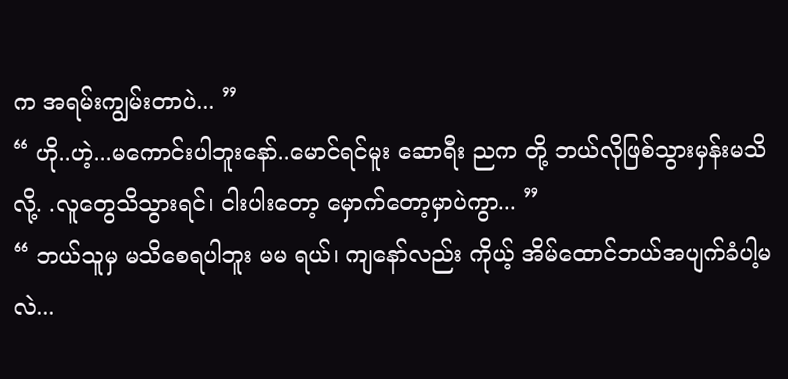က အရမ်းကျွမ်းတာပဲ... ”
“ ဟို..ဟဲ့...မကောင်းပါဘူးနော်..မောင်ရင်မူး ဆောရီး ညက တို့ ဘယ်လိုဖြစ်သွားမှန်းမသိလို့. .လူတွေသိသွားရင်၊ ငါးပါးတော့ မှောက်တော့မှာပဲကွာ... ”
“ ဘယ်သူမှ မသိစေရပါဘူး မမ ရယ်၊ ကျနော်လည်း ကိုယ့် အိမ်ထောင်ဘယ်အပျက်ခံပါ့မလဲ...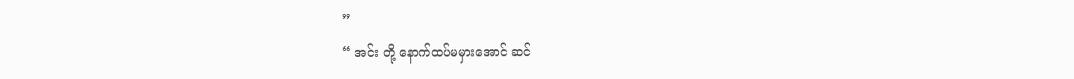”
“ အင်း တို့ နောက်ထပ်မမှားအောင် ဆင်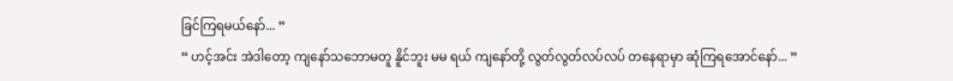ခြင်ကြရမယ်နော်... ”
“ ဟင့်အင်း အဲဒါတော့ ကျနော်သဘောမတူ နိူင်ဘူး မမ ရယ် ကျနော်တို့ လွတ်လွတ်လပ်လပ် တနေရာမှာ ဆုံကြရအောင်နော်... ”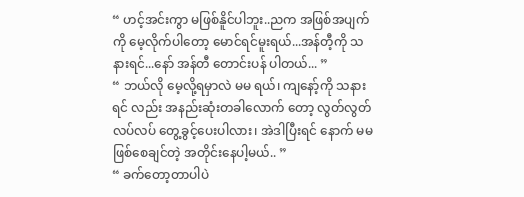“ ဟင့်အင်းကွာ မဖြစ်နိူင်ပါဘူး..ညက အဖြစ်အပျက်ကို မေ့လိုက်ပါတော့ မောင်ရင်မူးရယ်...အန်တီ့ကို သနားရင်...နော် အန်တီ တောင်းပန် ပါတယ်... ”
“ ဘယ်လို မေ့လို့ရမှာလဲ မမ ရယ်၊ ကျနော့်ကို သနားရင် လည်း အနည်းဆုံးတခါလောက် တော့ လွတ်လွတ်လပ်လပ် တွေ့ခွင့်ပေးပါလား၊ အဲဒါပြီးရင် နောက် မမ ဖြစ်စေချင်တဲ့ အတိုင်းနေပါ့မယ်.. ”
“ ခက်တော့တာပါပဲ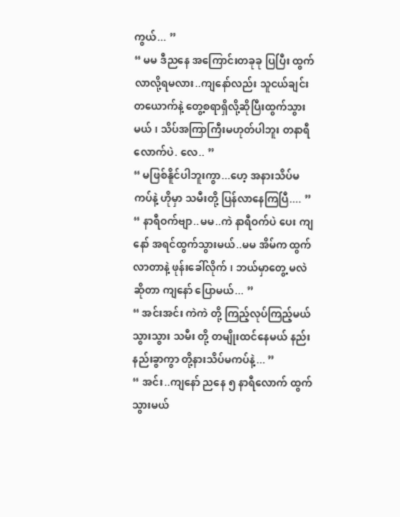ကွယ်... ”
“ မမ ဒီညနေ အကြောင်းတခုခု ပြပြီး ထွက်လာလို့ရမလား..ကျနော်လည်း သူငယ်ချင်းတယောက်နဲ့ တွေ့စရာရှိလို့ဆိုပြီးထွက်သွားမယ်၊ သိပ်အကြာကြီးမဟုတ်ပါဘူး တနာရီလောက်ပဲ. လေ.. ”
“ မဖြစ်နိူင်ပါဘူးကွာ...ဟေ့ အနားသိပ်မကပ်နဲ့ ဟိုမှာ သမီးတို့ ပြန်လာနေကြပြီ.... ”
“ နာရီဝက်ဗျာ..မမ..ကဲ နာရီဝက်ပဲ ပေး ကျနော် အရင်ထွက်သွားမယ်..မမ အိမ်က ထွက်လာတာနဲ့ ဖုန်းခေါ်လိုက်၊ ဘယ်မှာတွေ့ မလဲ ဆိုတာ ကျနော် ပြောမယ်... ”
“ အင်းအင်း ကဲကဲ တို့ ကြည့်လုပ်ကြည့်မယ် သွားသွား သမီး တို့ တမျိုးထင်နေမယ် နည်းနည်းခွာကွာ တို့နားသိပ်မကပ်နဲ့... ”
“ အင်း..ကျနော် ညနေ ၅ နာရီလောက် ထွက်သွားမယ်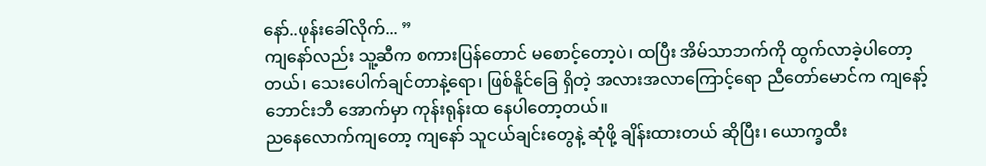နော်..ဖုန်းခေါ်လိုက်... ”
ကျနော်လည်း သူ့ဆီက စကားပြန်တောင် မစောင့်တော့ပဲ၊ ထပြီး အိမ်သာဘက်ကို ထွက်လာခဲ့ပါတော့တယ်၊ သေးပေါက်ချင်တာနဲ့ရော၊ ဖြစ်နိူင်ခြေ ရှိတဲ့ အလားအလာကြောင့်ရော ညီတော်မောင်က ကျနော့် ဘောင်းဘီ အောက်မှာ ကုန်းရုန်းထ နေပါတော့တယ်။
ညနေလောက်ကျတော့ ကျနော် သူငယ်ချင်းတွေနဲ့ ဆုံဖို့ ချိန်းထားတယ် ဆိုပြီး၊ ယောက္ခထီး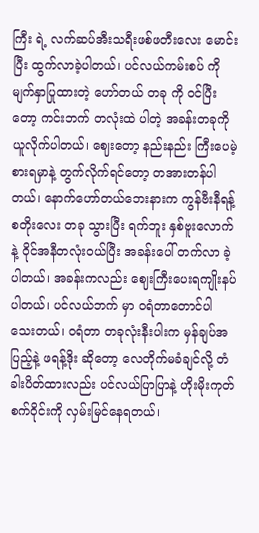ကြီး ရဲ့ လက်ဆပ်အီးသရီးဖစ်ဖတီးလေး မောင်းပြီး ထွက်လာခဲ့ပါတယ်၊ ပင်လယ်ကမ်းစပ် ကို မျက်နှာပြုထားတဲ့ ဟော်တယ် တခု ကို ဝင်ပြီးတော့ ကင်းဘက် တလုံးထဲ ပါတဲ့ အခန်းတခုကို ယူလိုက်ပါတယ်၊ ဈေးတော့ နည်းနည်း ကြီးပေမဲ့ စားရမှာနဲ့ တွက်လိုက်ရင်တော့ တအားတန်ပါတယ်၊ နောက်ဟော်တယ်ဘေးနားက ကွန်ဗီးနီရန့် စတိုးလေး တခု သွားပြီး ရက်ဘူး နှစ်ဗူးလောက်နဲ့ ဝိုင်အနီတလုံးဝယ်ပြီး အခန်းပေါ် တက်လာ ခဲ့ပါတယ်၊ အခန်းကလည်း ဈေးကြီးပေးရကျိုးနပ်ပါတယ်၊ ပင်လယ်ဘက် မှာ ဝရံတာတောင်ပါသေးတယ်၊ ဝရံတာ တခုလုံးနီးပါးက မှန်ချပ်အပြည့်နဲ့ ဖရန့်ဒိုး ဆိုတော့ လေတိုက်မခံချင်လို့ တံခါးပိတ်ထားလည်း ပင်လယ်ပြာပြာနဲ့ ဟိုးမိုးကုတ် စက်ဝိုင်းကို လှမ်းမြင်နေရတယ်၊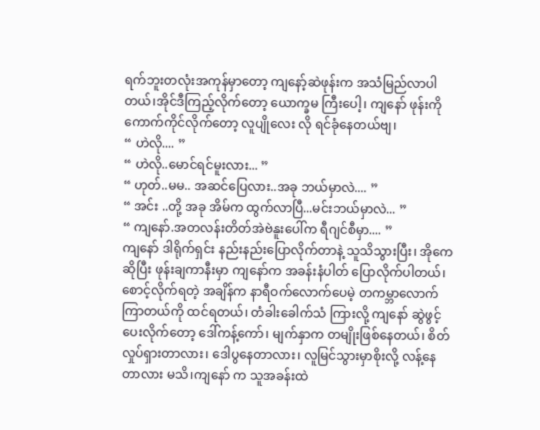ရက်ဘူးတလုံးအကုန်မှာတော့ ကျနော့်ဆဲဖုန်းက အသံမြည်လာပါတယ်၊အိုင်ဒီကြည့်လိုက်တော့ ယောက္ခမ ကြီးပေါ့၊ ကျနော် ဖုန်းကို ကောက်ကိုင်လိုက်တော့ လူပျိုလေး လို ရင်ခုံနေတယ်ဗျ၊
“ ဟဲလို.... ”
“ ဟဲလို..မောင်ရင်မူးလား... ”
“ ဟုတ်..မမ.. အဆင်ပြေလား..အခု ဘယ်မှာလဲ.... ”
“ အင်း ..တို့ အခု အိမ်က ထွက်လာပြီ...မင်းဘယ်မှာလဲ... ”
“ ကျနော်.အတလန်းတိတ်အဲဗဲနူးပေါ်က ရီဂျင်စီမှာ.... ”
ကျနော် ဒါရိုက်ရှင်း နည်းနည်းပြောလိုက်တာနဲ့ သူသိသွားပြီး၊ အိုကေ ဆိုပြီး ဖုန်းချကာနီးမှာ ကျနော်က အခန်းနံပါတ် ပြောလိုက်ပါတယ်၊
စောင့်လိုက်ရတဲ့ အချိန်က နာရီဝက်လောက်ပေမဲ့ တကမ္ဘာလောက် ကြာတယ်ကို ထင်ရတယ်၊ တံခါးခေါက်သံ ကြားလို့ ကျနော် ဆွဲဖွင့်ပေးလိုက်တော့ ဒေါ်ကန့်ကော်၊ မျက်နှာက တမျိုးဖြစ်နေတယ်၊ စိတ်လှုပ်ရှားတာလား၊ ဒေါပွနေတာလား၊ လူမြင်သွားမှာစိုးလို့ လန့်နေတာလား မသိ၊ကျနော် က သူအခန်းထဲ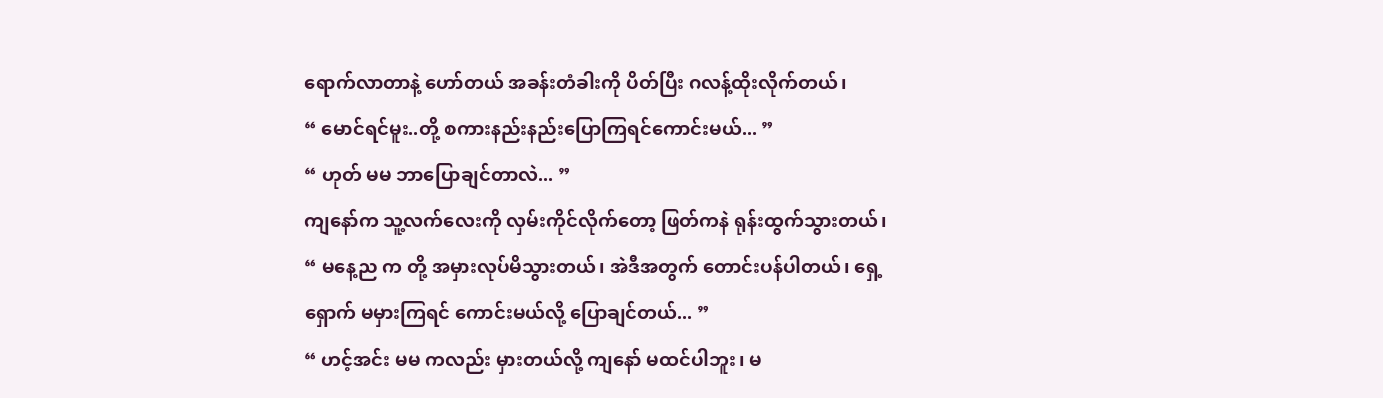ရောက်လာတာနဲ့ ဟော်တယ် အခန်းတံခါးကို ပိတ်ပြီး ဂလန့်ထိုးလိုက်တယ်၊
“ မောင်ရင်မူး..တို့ စကားနည်းနည်းပြောကြရင်ကောင်းမယ်... ”
“ ဟုတ် မမ ဘာပြောချင်တာလဲ... ”
ကျနော်က သူ့လက်လေးကို လှမ်းကိုင်လိုက်တော့ ဖြတ်ကနဲ ရုန်းထွက်သွားတယ်၊
“ မနေ့ည က တို့ အမှားလုပ်မိသွားတယ်၊ အဲဒီအတွက် တောင်းပန်ပါတယ်၊ ရှေ့ရှောက် မမှားကြရင် ကောင်းမယ်လို့ ပြောချင်တယ်... ”
“ ဟင့်အင်း မမ ကလည်း မှားတယ်လို့ ကျနော် မထင်ပါဘူး၊ မ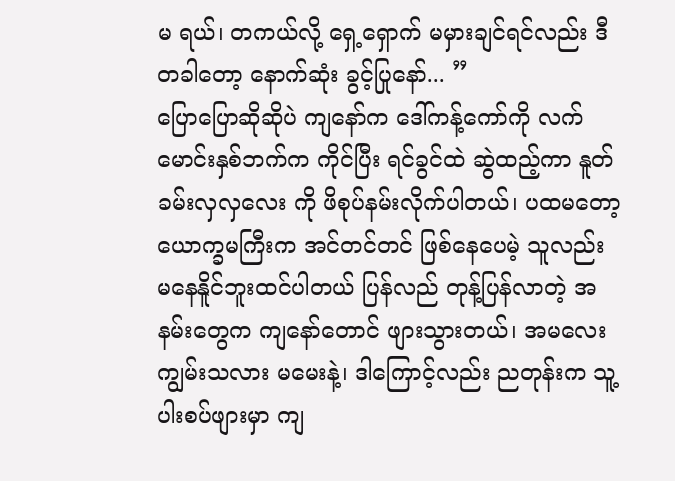မ ရယ်၊ တကယ်လို့ ရှေ့ရှောက် မမှားချင်ရင်လည်း ဒီတခါတော့ နောက်ဆုံး ခွင့်ပြုနော်... ”
ပြောပြောဆိုဆိုပဲ ကျနော်က ဒေါ်ကန့်ကော်ကို လက်မောင်းနှစ်ဘက်က ကိုင်ပြီး ရင်ခွင်ထဲ ဆွဲထည့်ကာ နူတ်ခမ်းလှလှလေး ကို ဖိစုပ်နမ်းလိုက်ပါတယ်၊ ပထမတော့ ယောက္ခမကြီးက အင်တင်တင် ဖြစ်နေပေမဲ့ သူလည်း မနေနိူင်ဘူးထင်ပါတယ် ပြန်လည် တုန့်ပြန်လာတဲ့ အနမ်းတွေက ကျနော်တောင် ဖျားသွားတယ်၊ အမလေး ကျွမ်းသလား မမေးနဲ့၊ ဒါကြောင့်လည်း ညတုန်းက သူ့ ပါးစပ်ဖျားမှာ ကျ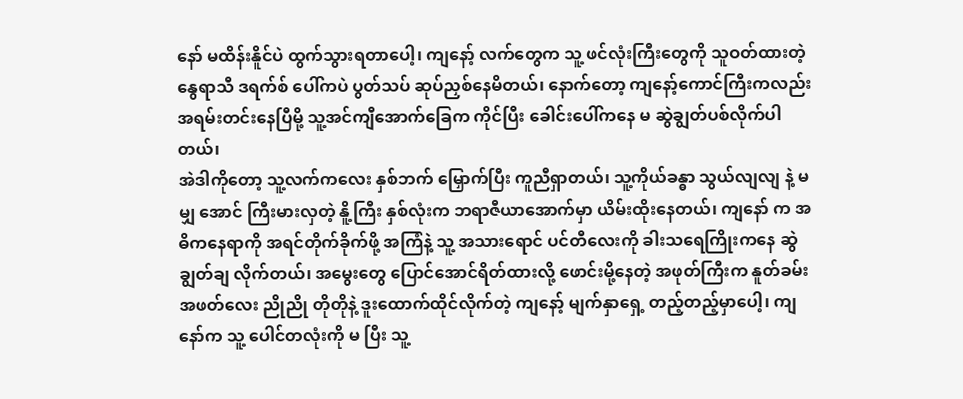နော် မထိန်းနိူင်ပဲ ထွက်သွားရတာပေါ့၊ ကျနော့် လက်တွေက သူ့ ဖင်လုံးကြီးတွေကို သူဝတ်ထားတဲ့ နွေရာသီ ဒရက်စ် ပေါ်ကပဲ ပွတ်သပ် ဆုပ်ညှစ်နေမိတယ်၊ နောက်တော့ ကျနော့်ကောင်ကြီးကလည်း အရမ်းတင်းနေပြီမို့ သူ့အင်ကျီအောက်ခြေက ကိုင်ပြီး ခေါင်းပေါ်ကနေ မ ဆွဲချွတ်ပစ်လိုက်ပါတယ်၊
အဲဒါကိုတော့ သူ့လက်ကလေး နှစ်ဘက် မြှောက်ပြီး ကူညီရှာတယ်၊ သူ့ကိုယ်ခန္ဓာ သွယ်လျလျ နဲ့ မမျှ အောင် ကြီးမားလှတဲ့ နိူ့ကြီး နှစ်လုံးက ဘရာဇီယာအောက်မှာ ယိမ်းထိုးနေတယ်၊ ကျနော် က အဓိကနေရာကို အရင်တိုက်ခိုက်ဖို့ အကြံနဲ့ သူ့ အသားရောင် ပင်တီလေးကို ခါးသရေကြိုးကနေ ဆွဲချွတ်ချ လိုက်တယ်၊ အမွေးတွေ ပြောင်အောင်ရိတ်ထားလို့ ဖောင်းမို့နေတဲ့ အဖုတ်ကြီးက နူတ်ခမ်းအဖတ်လေး ညိုညို တိုတိုနဲ့ ဒူးထောက်ထိုင်လိုက်တဲ့ ကျနော့် မျက်နှာရှေ့ တည့်တည့်မှာပေါ့၊ ကျနော်က သူ့ ပေါင်တလုံးကို မ ပြီး သူ့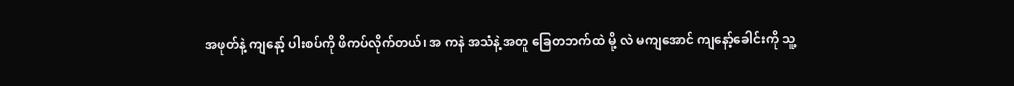အဖုတ်နဲ့ ကျနော့် ပါးစပ်ကို ဖိကပ်လိုက်တယ်၊ အ ကနဲ အသံနဲ့ အတူ ခြေတဘက်ထဲ မို့ လဲ မကျအောင် ကျနော့်ခေါင်းကို သူ့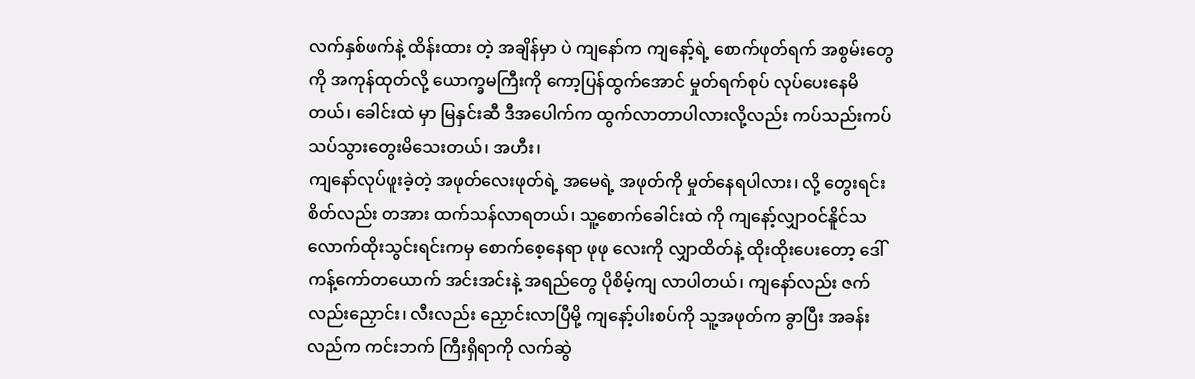လက်နှစ်ဖက်နဲ့ ထိန်းထား တဲ့ အချိန်မှာ ပဲ ကျနော်က ကျနော့်ရဲ့ စောက်ဖုတ်ရက် အစွမ်းတွေကို အကုန်ထုတ်လို့ ယောက္ခမကြီးကို ကော့ပြန်ထွက်အောင် မှုတ်ရက်စုပ် လုပ်ပေးနေမိတယ်၊ ခေါင်းထဲ မှာ မြနှင်းဆီ ဒီအပေါက်က ထွက်လာတာပါလားလို့လည်း ကပ်သည်းကပ်သပ်သွားတွေးမိသေးတယ်၊ အဟီး၊
ကျနော်လုပ်ဖူးခဲ့တဲ့ အဖုတ်လေးဖုတ်ရဲ့ အမေရဲ့ အဖုတ်ကို မှုတ်နေရပါလား၊ လို့ တွေးရင်း စိတ်လည်း တအား ထက်သန်လာရတယ်၊ သူ့စောက်ခေါင်းထဲ ကို ကျနော့်လျှာဝင်နိူင်သလောက်ထိုးသွင်းရင်းကမှ စောက်စေ့နေရာ ဖုဖု လေးကို လျှာထိတ်နဲ့ ထိုးထိုးပေးတော့ ဒေါ်ကန့်ကော်တယောက် အင်းအင်းနဲ့ အရည်တွေ ပိုစိမ့်ကျ လာပါတယ်၊ ကျနော်လည်း ဇက်လည်းညှောင်း၊ လီးလည်း ညှောင်းလာပြီမို့ ကျနော့်ပါးစပ်ကို သူ့အဖုတ်က ခွာပြီး အခန်းလည်က ကင်းဘက် ကြီးရှိရာကို လက်ဆွဲ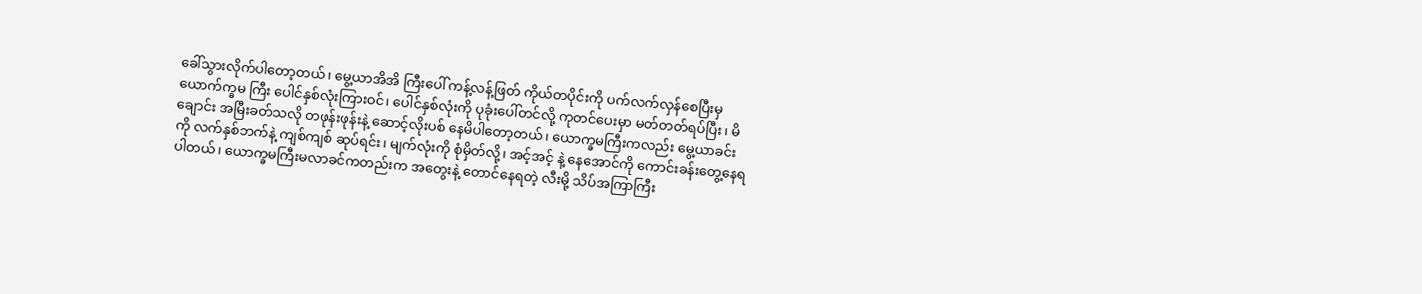ခေါ်သွားလိုက်ပါတော့တယ်၊ မွေ့ယာအိအိ ကြီးပေါ် ကန့်လန့်ဖြတ် ကိုယ်တပိုင်းကို ပက်လက်လှန်စေပြီးမှ ယောက်က္ခမ ကြီး ပေါင်နှစ်လုံးကြားဝင်၊ ပေါင်နှစ်လုံးကို ပုခုံးပေါ်တင်လို့ ကုတင်ပေးမှာ မတ်တတ်ရပ်ပြီး၊ မိချောင်း အမြီးခတ်သလို တဖုန်းဖုန်းနဲ့ ဆောင့်လိုးပစ် နေမိပါတော့တယ်၊ ယောက္ခမကြီးကလည်း မွေ့ယာခင်း ကို လက်နှစ်ဘက်နဲ့ ကျစ်ကျစ် ဆုပ်ရင်း၊ မျက်လုံးကို စုံမှိတ်လို့၊ အင့်အင့် နဲ့ နေအောင်ကို ကောင်းခန်းတွေ့နေရပါတယ်၊ ယောက္ခမကြီးမလာခင်ကတည်းက အတွေးနဲ့ တောင်နေရတဲ့ လီးမို့ သိပ်အကြာကြီး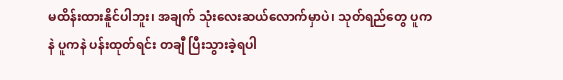မထိန်းထားနိူင်ပါဘူး၊ အချက် သုံးလေးဆယ်လောက်မှာပဲ၊ သုတ်ရည်တွေ ပူကနဲ ပူကနဲ ပန်းထုတ်ရင်း တချီ ပြီးသွားခဲ့ရပါ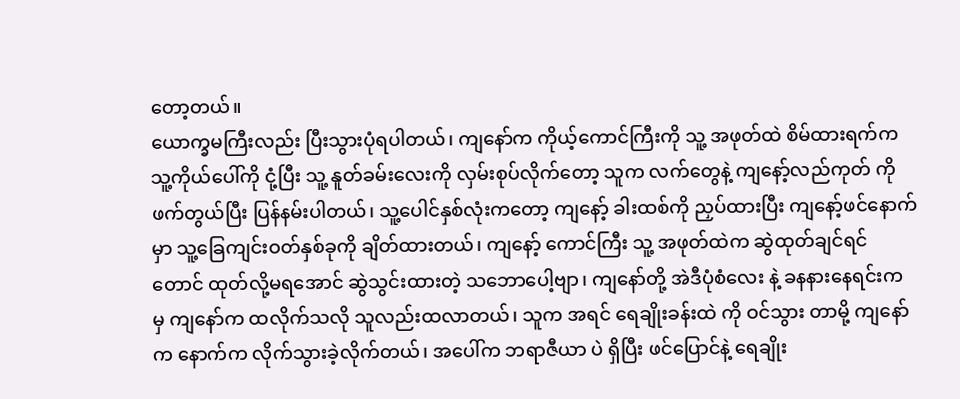တော့တယ်။
ယောက္ခမကြီးလည်း ပြီးသွားပုံရပါတယ်၊ ကျနော်က ကိုယ့်ကောင်ကြီးကို သူ့ အဖုတ်ထဲ စိမ်ထားရက်က သူ့ကိုယ်ပေါ်ကို ငုံ့ပြီး သူ့ နူတ်ခမ်းလေးကို လှမ်းစုပ်လိုက်တော့ သူက လက်တွေနဲ့ ကျနော့်လည်ကုတ် ကိုဖက်တွယ်ပြီး ပြန်နမ်းပါတယ်၊ သူ့ပေါင်နှစ်လုံးကတော့ ကျနော့် ခါးထစ်ကို ညှပ်ထားပြီး ကျနော့်ဖင်နောက်မှာ သူ့ခြေကျင်းဝတ်နှစ်ခုကို ချိတ်ထားတယ်၊ ကျနော့် ကောင်ကြီး သူ့ အဖုတ်ထဲက ဆွဲထုတ်ချင်ရင်တောင် ထုတ်လို့မရအောင် ဆွဲသွင်းထားတဲ့ သဘောပေါ့ဗျာ၊ ကျနော်တို့ အဲဒီပုံစံလေး နဲ့ ခနနားနေရင်းက မှ ကျနော်က ထလိုက်သလို သူလည်းထလာတယ်၊ သူက အရင် ရေချိုးခန်းထဲ ကို ဝင်သွား တာမို့ ကျနော်က နောက်က လိုက်သွားခဲ့လိုက်တယ်၊ အပေါ်က ဘရာဇီယာ ပဲ ရှိပြီး ဖင်ပြောင်နဲ့ ရေချိုး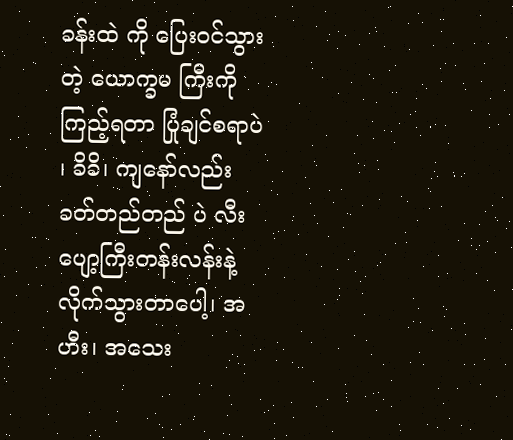ခန်းထဲ ကို ပြေးဝင်သွားတဲ့ ယောက္ခမ ကြီးကို ကြည့်ရတာ ပြုံချင်စရာပဲ ၊ ခိခိ၊ ကျနော်လည်း ခတ်တည်တည် ပဲ လီးပျော့ကြီးတန်းလန်းနဲ့ လိုက်သွားတာပေါ့၊ အဟီး၊ အသေး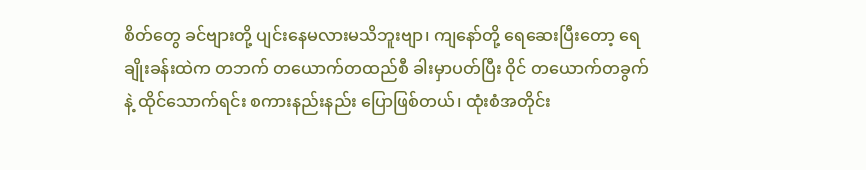စိတ်တွေ ခင်ဗျားတို့ ပျင်းနေမလားမသိဘူးဗျာ၊ ကျနော်တို့ ရေဆေးပြီးတော့ ရေချိုးခန်းထဲက တဘက် တယောက်တထည်စီ ခါးမှာပတ်ပြီး ဝိုင် တယောက်တခွက်နဲ့ ထိုင်သောက်ရင်း စကားနည်းနည်း ပြောဖြစ်တယ်၊ ထုံးစံအတိုင်း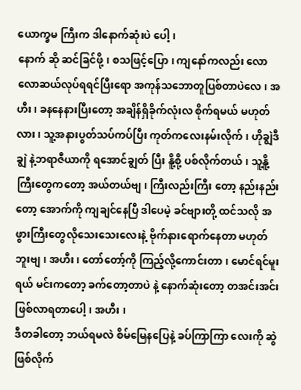ယောက္ခမ ကြီးက ဒါနောက်ဆုံးပဲ ပေါ့၊
နောက် ဆို ဆင်ခြင်ဖို့၊ စသဖြင့်ပြော၊ ကျနော်ကလည်း လောလောဆယ်လုပ်ရရင်ပြီးရော အကုန်သဘောတူပြစ်တာပဲလေ၊ အဟီး၊ ခနနေနားပြီးတော့ အချိန်ရှိခိုက်လုံးလ စိုက်ရမယ် မဟုတ်လား၊ သူ့အနားပွတ်သပ်ကပ်ပြီး ကုတ်ကလေးနမ်းလိုက်၊ ဟိုချွဲဒီချွဲ နဲ့ဘရာဇီယာကို ရအောင်ချွတ် ပြီး နိူ့စို့ ပစ်လိုက်တယ်၊ သူ့နိူ့ကြီးတွေကတော့ အယ်တယ်ဗျ၊ ကြီးလည်းကြီး တော့ နည်းနည်း တော့ အောက်ကို ကျချင်နေပြီ ဒါပေမဲ့ ခင်ဗျားတို့ ထင်သလို အဖွားကြီးတွေလိုသေးသေးလေးနဲ့ ဗိုက်နားရောက်နေတာ မဟုတ်ဘူးဗျ၊ အဟီး၊ တော်တော့်ကို ကြည့်လို့ကောင်းတာ၊ မောင်ရင်မူး ရယ် မင်းကတော့ ခက်တော့တာပဲ နဲ့ နောက်ဆုံးတော့ တအင်းအင်း ဖြစ်လာရတာပေါ့၊ အဟီး ၊
ဒီတခါတော့ ဘယ်ရမလဲ စိမ်မြေနပြေနဲ့ ခပ်ကြာကြာ လေးကို ဆွဲဖြစ်လိုက်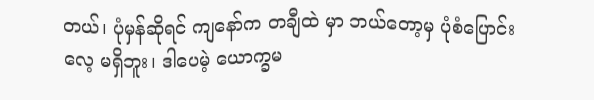တယ်၊ ပုံမှန်ဆိုရင် ကျနော်က တချီထဲ မှာ ဘယ်တော့မှ ပုံစံပြောင်းလေ့ မရှိဘူး၊ ဒါပေမဲ့ ယောက္ခမ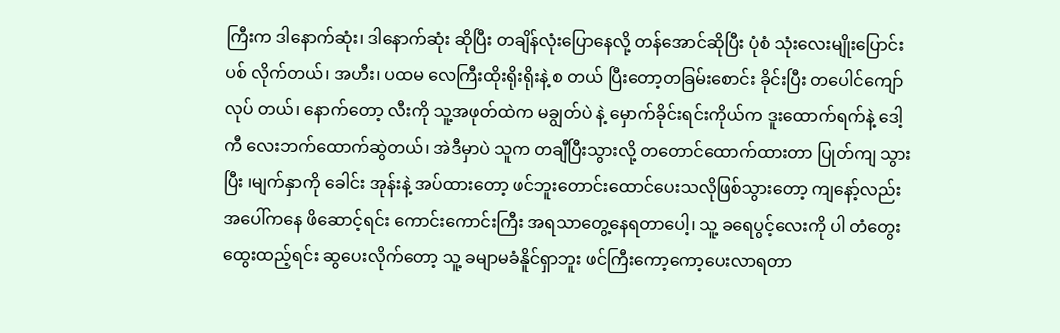ကြီးက ဒါနောက်ဆုံး၊ ဒါနောက်ဆုံး ဆိုပြီး တချိန်လုံးပြောနေလို့ တန်အောင်ဆိုပြီး ပုံစံ သုံးလေးမျိုးပြောင်းပစ် လိုက်တယ်၊ အဟီး၊ ပထမ လေကြီးထိုးရိုးရိုးနဲ့ စ တယ် ပြီးတော့တခြမ်းစောင်း ခိုင်းပြီး တပေါင်ကျော်လုပ် တယ်၊ နောက်တော့ လီးကို သူ့အဖုတ်ထဲက မချွတ်ပဲ နဲ့ မှောက်ခိုင်းရင်းကိုယ်က ဒူးထောက်ရက်နဲ့ ဒေါ့ကီ လေးဘက်ထောက်ဆွဲတယ်၊ အဲဒီမှာပဲ သူက တချီပြီးသွားလို့ တတောင်ထောက်ထားတာ ပြုတ်ကျ သွားပြီး ၊မျက်နှာကို ခေါင်း အုန်းနဲ့ အပ်ထားတော့ ဖင်ဘူးတောင်းထောင်ပေးသလိုဖြစ်သွားတော့ ကျနော့်လည်း အပေါ်ကနေ ဖိဆောင့်ရင်း ကောင်းကောင်းကြီး အရသာတွေ့နေရတာပေါ့၊ သူ့ ခရေပွင့်လေးကို ပါ တံတွေးထွေးထည့်ရင်း ဆွပေးလိုက်တော့ သူ့ ခမျာမခံနိူင်ရှာဘူး ဖင်ကြီးကော့ကော့ပေးလာရတာ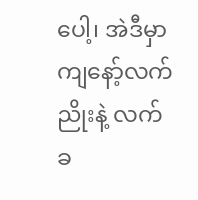ပေါ့၊ အဲဒီမှာ ကျနော့်လက်ညိုးနဲ့ လက်ခ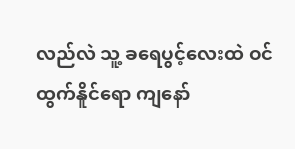လည်လဲ သူ့ ခရေပွင့်လေးထဲ ဝင်ထွက်နိူင်ရော ကျနော်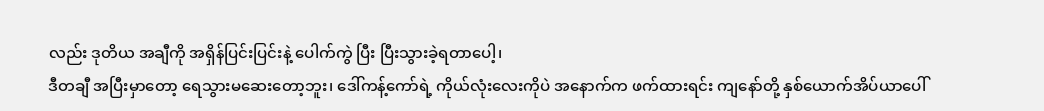လည်း ဒုတိယ အချီကို အရှိန်ပြင်းပြင်းနဲ့ ပေါက်ကွဲ ပြီး ပြီးသွားခဲ့ရတာပေါ့၊
ဒီတချီ အပြီးမှာတော့ ရေသွားမဆေးတော့ဘူး၊ ဒေါ်ကန့်ကော်ရဲ့ ကိုယ်လုံးလေးကိုပဲ အနောက်က ဖက်ထားရင်း ကျနော်တို့ နှစ်ယောက်အိပ်ယာပေါ်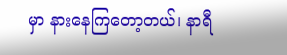မှာ နားနေကြတော့တယ်၊ နာရီ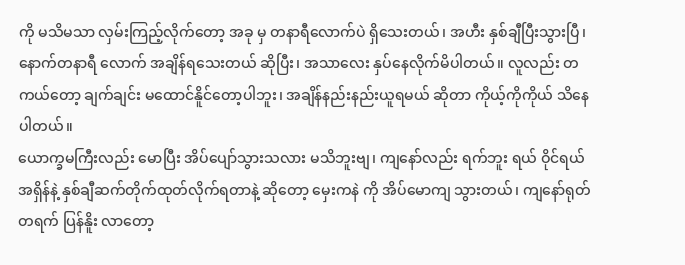ကို မသိမသာ လှမ်းကြည့်လိုက်တော့ အခု မှ တနာရီလောက်ပဲ ရှိသေးတယ်၊ အဟီး နှစ်ချီပြီးသွားပြီ၊ နောက်တနာရီ လောက် အချိန်ရသေးတယ် ဆိုပြီး၊ အသာလေး နှပ်နေလိုက်မိပါတယ်။ လူလည်း တကယ်တော့ ချက်ချင်း မထောင်နိူင်တော့ပါဘူး၊ အချိန်နည်းနည်းယူရမယ် ဆိုတာ ကိုယ့်ကိုကိုယ် သိနေပါတယ်။
ယောက္ခမကြီးလည်း မောပြီး အိပ်ပျော်သွားသလား မသိဘူးဗျ၊ ကျနော်လည်း ရက်ဘူး ရယ် ဝိုင်ရယ် အရှိန်နဲ့ နှစ်ချီဆက်တိုက်ထုတ်လိုက်ရတာနဲ့ ဆိုတော့ မှေးကနဲ ကို အိပ်မောကျ သွားတယ်၊ ကျနော်ရုတ်တရက် ပြန်နိူး လာတော့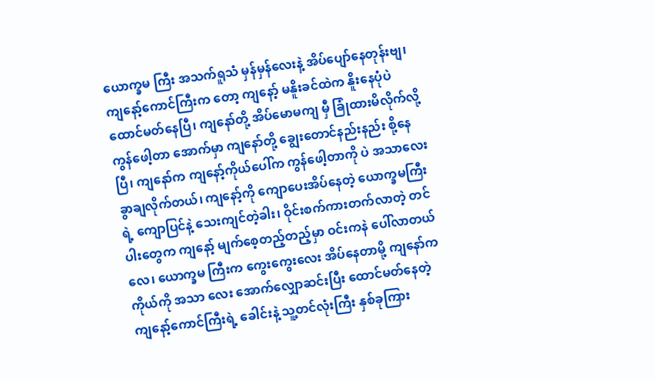ယောက္ခမ ကြီး အသက်ရူသံ မှန်မှန်လေးနဲ့ အိပ်ပျော်နေတုန်းဗျ၊ ကျနော့်ကောင်ကြီးက တော့ ကျနော့် မနိူးခင်ထဲက နိူးနေပုံပဲ ထောင်မတ်နေပြီ၊ ကျနော်တို့ အိပ်မောမကျ မှီ ခြုံထားမိလိုက်လို့ ကွန်ဖေါ့တာ အောက်မှာ ကျနော်တို့ ချွေးတောင်နည်းနည်း စို့နေပြီ၊ ကျနော်က ကျနော့်ကိုယ်ပေါ်က ကွန်ဖေါ့တာကို ပဲ အသာလေး ခွာချလိုက်တယ်၊ ကျနော့်ကို ကျောပေးအိပ်နေတဲ့ ယောက္ခမကြီးရဲ့ ကျောပြင်နဲ့ သေးကျင်တဲ့ခါး၊ ဝိုင်းစက်ကားတက်လာတဲ့ တင်ပါးတွေက ကျနော့် မျက်စေ့တည့်တည့်မှာ ဝင်းကနဲ ပေါ်လာတယ်လေ၊ ယောက္ခမ ကြီးက ကွေးကွေးလေး အိပ်နေတာမို့ ကျနော်က ကိုယ်ကို အသာ လေး အောက်လျှောဆင်းပြီး ထောင်မတ်နေတဲ့ ကျနော့်ကောင်ကြီးရဲ့ ခေါင်းနဲ့ သူ့တင်လုံးကြီး နှစ်ခုကြား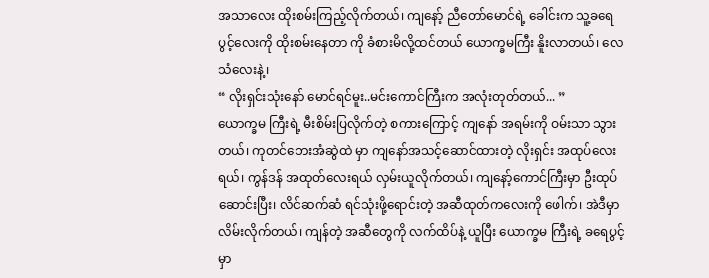အသာလေး ထိုးစမ်းကြည့်လိုက်တယ်၊ ကျနော့် ညီတော်မောင်ရဲ့ ခေါင်းက သူ့ခရေပွင့်လေးကို ထိုးစမ်းနေတာ ကို ခံစားမိလို့ထင်တယ် ယောက္ခမကြီး နိူးလာတယ်၊ လေသံလေးနဲ့၊
“ လိုးရှင်းသုံးနော် မောင်ရင်မူး..မင်းကောင်ကြီးက အလုံးတုတ်တယ်... ”
ယောက္ခမ ကြီးရဲ့ မီးစိမ်းပြလိုက်တဲ့ စကားကြောင့် ကျနော် အရမ်းကို ဝမ်းသာ သွားတယ်၊ ကုတင်ဘေးအံဆွဲထဲ မှာ ကျနော်အသင့်ဆောင်ထားတဲ့ လိုးရှင်း အထုပ်လေးရယ်၊ ကွန်ဒန် အထုတ်လေးရယ် လှမ်းယူလိုက်တယ်၊ ကျနော့်ကောင်ကြီးမှာ ဦးထုပ်ဆောင်းပြီး၊ လိင်ဆက်ဆံ ရင်သုံးဖို့ရောင်းတဲ့ အဆီထုတ်ကလေးကို ဖေါက်၊ အဲဒီမှာ လိမ်းလိုက်တယ်၊ ကျန်တဲ့ အဆီတွေကို လက်ထိပ်နဲ့ ယူပြီး ယောက္ခမ ကြီးရဲ့ ခရေပွင့်မှာ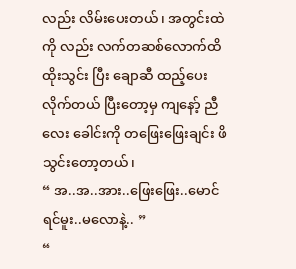လည်း လိမ်းပေးတယ်၊ အတွင်းထဲကို လည်း လက်တဆစ်လောက်ထိ ထိုးသွင်း ပြီး ချောဆီ ထည့်ပေးလိုက်တယ် ပြီးတော့မှ ကျနော့် ညီလေး ခေါင်းကို တဖြေးဖြေးချင်း ဖိသွင်းတော့တယ်၊
“ အ..အ..အား..ဖြေးဖြေး..မောင်ရင်မူး..မလောနဲ့.. ”
“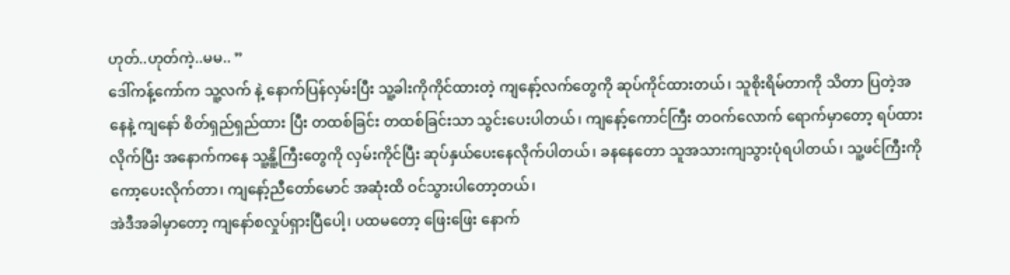ဟုတ်..ဟုတ်ကဲ့..မမ.. ”
ဒေါ်ကန့်ကော်က သူ့လက် နဲ့ နောက်ပြန်လှမ်းပြီး သူ့ခါးကိုကိုင်ထားတဲ့ ကျနော့်လက်တွေကို ဆုပ်ကိုင်ထားတယ်၊ သူစိုးရိမ်တာကို သိတာ ပြတဲ့အနေနဲ့ ကျနော် စိတ်ရှည်ရှည်ထား ပြီး တထစ်ခြင်း တထစ်ခြင်းသာ သွင်းပေးပါတယ်၊ ကျနော့်ကောင်ကြီး တဝက်လောက် ရောက်မှာတော့ ရပ်ထားလိုက်ပြီး အနောက်ကနေ သူ့နိူ့ကြီးတွေကို လှမ်းကိုင်ပြီး ဆုပ်နှယ်ပေးနေလိုက်ပါတယ်၊ ခနနေတော သူအသားကျသွားပုံရပါတယ်၊ သူ့ဖင်ကြီးကို ကော့ပေးလိုက်တာ၊ ကျနော့်ညီတော်မောင် အဆုံးထိ ဝင်သွားပါတော့တယ်၊
အဲဒီအခါမှာတော့ ကျနော်စလှုပ်ရှားပြီပေါ့၊ ပထမတော့ ဖြေးဖြေး နောက်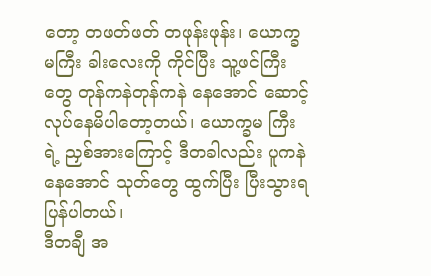တော့ တဖတ်ဖတ် တဖုန်းဖုန်း၊ ယောက္ခမကြီး ခါးလေးကို ကိုင်ပြီး သူ့ဖင်ကြီးတွေ တုန်ကနဲတုန်ကနဲ နေအောင် ဆောင့်လုပ်နေမိပါတော့တယ်၊ ယောက္ခမ ကြီးရဲ့ ညှစ်အားကြောင့် ဒီတခါလည်း ပူကနဲ နေအောင် သုတ်တွေ ထွက်ပြီး ပြီးသွားရပြန်ပါတယ်၊
ဒီတချီ အ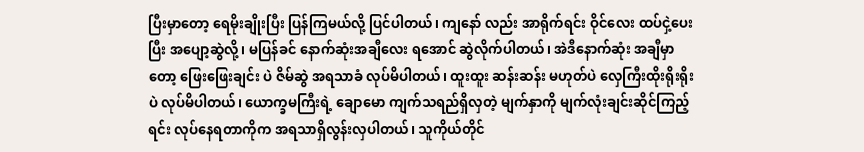ပြီးမှာတော့ ရေမိုးချိုးပြီး ပြန်ကြမယ်လို့ ပြင်ပါတယ်၊ ကျနော် လည်း အာရိုက်ရင်း ဝိုင်လေး ထပ်ငှဲ့ပေး ပြီး အပျော့ဆွဲလို့၊ မပြန်ခင် နောက်ဆုံးအချီလေး ရအောင် ဆွဲလိုက်ပါတယ်၊ အဲဒီနောက်ဆုံး အချီမှာတော့ ဖြေးဖြေးချင်း ပဲ ဇိမ်ဆွဲ အရသာခံ လုပ်မိပါတယ်၊ ထူးထူး ဆန်းဆန်း မဟုတ်ပဲ လှေကြီးထိုးရိုးရိုး ပဲ လုပ်မိပါတယ်၊ ယောက္ခမကြီးရဲ့ ချောမော ကျက်သရည်ရှိလှတဲ့ မျက်နှာကို မျက်လုံးချင်းဆိုင်ကြည့်ရင်း လုပ်နေရတာကိုက အရသာရှိလွန်းလှပါတယ်၊ သူကိုယ်တိုင်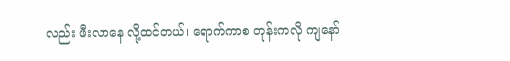လည်း ဖီးလာနေ လို့ထင်တယ်၊ ရောက်ကာစ တုန်းကလို ကျနော်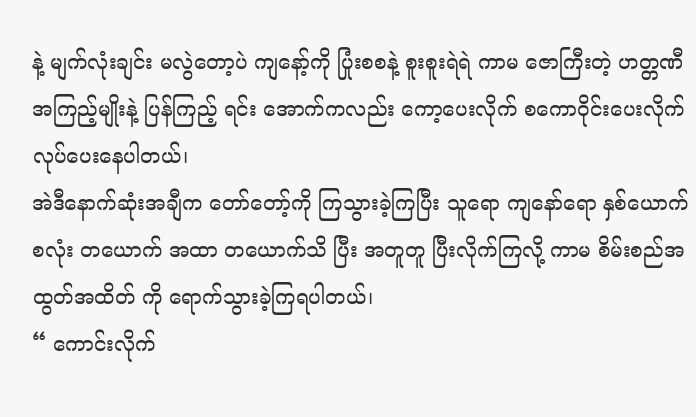နဲ့ မျက်လုံးချင်း မလွဲတော့ပဲ ကျနော့်ကို ပြုံးစစနဲ့ စူးစူးရဲရဲ ကာမ ဇောကြီးတဲ့ ဟတ္တဏီ အကြည့်မျိုးနဲ့ ပြန်ကြည့် ရင်း အောက်ကလည်း ကော့ပေးလိုက် စကောဝိုင်းပေးလိုက် လုပ်ပေးနေပါတယ်၊
အဲဒီနောက်ဆုံးအချီက တော်တော့်ကို ကြသွားခဲ့ကြပြီး သူရော ကျနော်ရော နှစ်ယောက်စလုံး တယောက် အထာ တယောက်သိ ပြီး အတူတူ ပြီးလိုက်ကြလို့ ကာမ စိမ်းစည်အထွတ်အထိတ် ကို ရောက်သွားခဲ့ကြရပါတယ်၊
“ ကောင်းလိုက်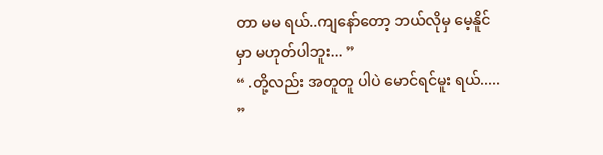တာ မမ ရယ်..ကျနော်တော့ ဘယ်လိုမှ မေ့နိူင်မှာ မဟုတ်ပါဘူး... ”
“ .တို့လည်း အတူတူ ပါပဲ မောင်ရင်မူး ရယ်..... ”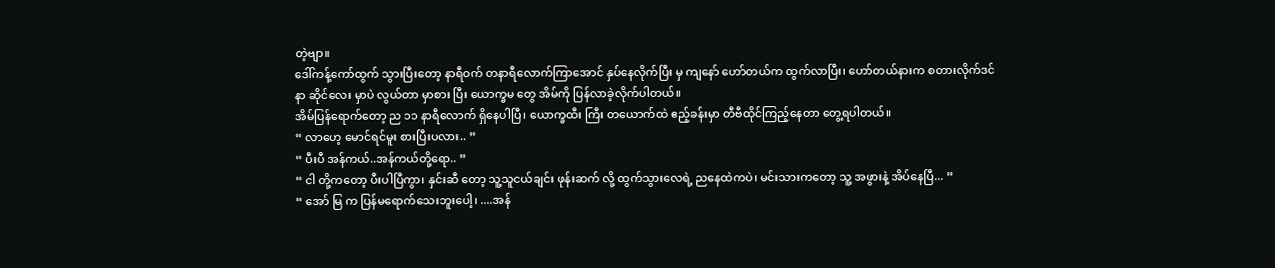တဲ့ဗျာ။
ဒေါ်ကန့်ကော်ထွက် သွားပြီးတော့ နာရီဝက် တနာရီလောက်ကြာအောင် နှပ်နေလိုက်ပြီး မှ ကျနော် ဟော်တယ်က ထွက်လာပြီး၊ ဟော်တယ်နားက စတားလိုက်ဒင်နာ ဆိုင်လေး မှာပဲ လွယ်တာ မှာစား ပြီး ယောက္ခမ တွေ အိမ်ကို ပြန်လာခဲ့လိုက်ပါတယ်။
အိမ်ပြန်ရောက်တော့ ည ၁၁ နာရီလောက် ရှိနေပါပြီ၊ ယောက္ခထီး ကြီး တယောက်ထဲ ဧည့်ခန်းမှာ တီဗီထိုင်ကြည့်နေတာ တွေ့ရပါတယ်။
“ လာဟေ့ မောင်ရင်မူး စားပြီးပလား.. ”
“ ပီးပီ အန်ကယ်..အန်ကယ်တို့ရော.. ”
“ ငါ တို့ကတော့ ပီးပါပြီကွာ၊ နှင်းဆီ တော့ သူ့သူငယ်ချင်း ဖုန်းဆက် လို့ ထွက်သွားလေရဲ့ ညနေထဲကပဲ၊ မင်းသားကတော့ သူ့ အဖွားနဲ့ အိပ်နေပြီ... ”
“ အော် မြ က ပြန်မရောက်သေးဘူးပေါ့၊ ....အန်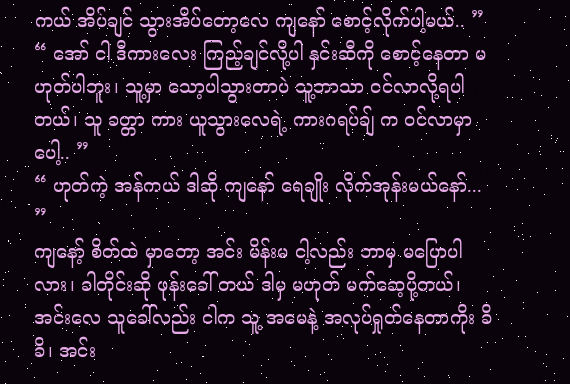ကယ် အိပ်ချင် သွားအိပ်တော့လေ ကျနော် စောင့်လိုက်ပါ့မယ်.. ”
“ အော် ငါ ဒီကားလေး ကြည့်ချင်လို့ပါ နှင်းဆီကို စောင့်နေတာ မဟုတ်ပါဘူး၊ သူ့မှာ သော့ပါသွားတာပဲ သူ့ဘာသာ ဝင်လာလို့ရပါတယ်၊ သူ ခတ္တာ ကား ယူသွားလေရဲ့ ကားဂရပ်ချ် က ဝင်လာမှာပေါ့.. ”
“ ဟုတ်ကဲ့ အန်ကယ် ဒါဆို ကျနော် ရေချိုး လိုက်အုန်းမယ်နော်... ”
ကျနော့် စိတ်ထဲ မှာတော့ အင်း မိန်းမ ငါ့လည်း ဘာမှ မပြောပါလား၊ ခါတိုင်းဆို ဖုန်းခေါ် တယ် ဒါမှ မဟုတ် မက်ဆေ့ပို့တယ်၊ အင်းလေ သူခေါ်လည်း ငါက သူ့ အမေနဲ့ အလုပ်ရှုတ်နေတာကိုး ခိခိ၊ အင်း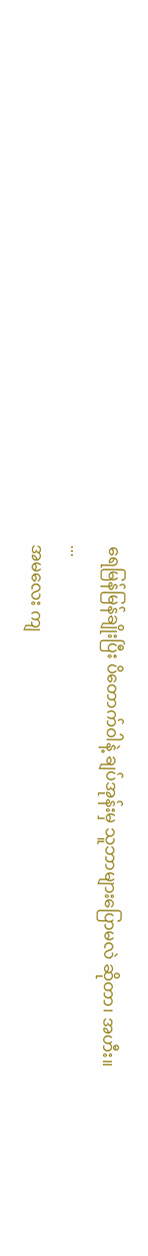ရေမြန်မြန်ချိုးပြီး ပိတောက်ဝါနဲ့ ချပ်အုန်းမှ သူဘာများပြောမလဲ ဆိုတာ၊ အဟီး။
...
အမလေး ကျ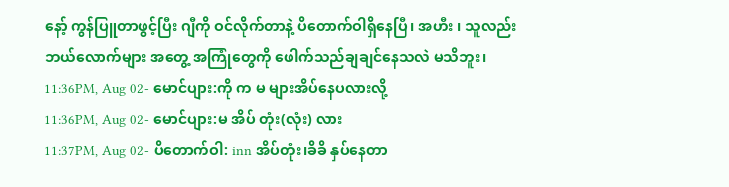နော့် ကွန်ပြူတာဖွင့်ပြီး ဂျီကို ဝင်လိုက်တာနဲ့ ပိတောက်ဝါရှိနေပြီ၊ အဟီး ၊ သူလည်း ဘယ်လောက်များ အတွေ့ အကြုံတွေကို ဖေါက်သည်ချချင်နေသလဲ မသိဘူး၊
11:36PM, Aug 02- မောင်ပျား:ကို က မ များအိပ်နေပလားလို့
11:36PM, Aug 02- မောင်ပျား:မ အိပ် တုံး(လုံး) လား
11:37PM, Aug 02- ပိတောက်ဝါ: inn အိပ်တုံး၊ခိခိ နှပ်နေတာ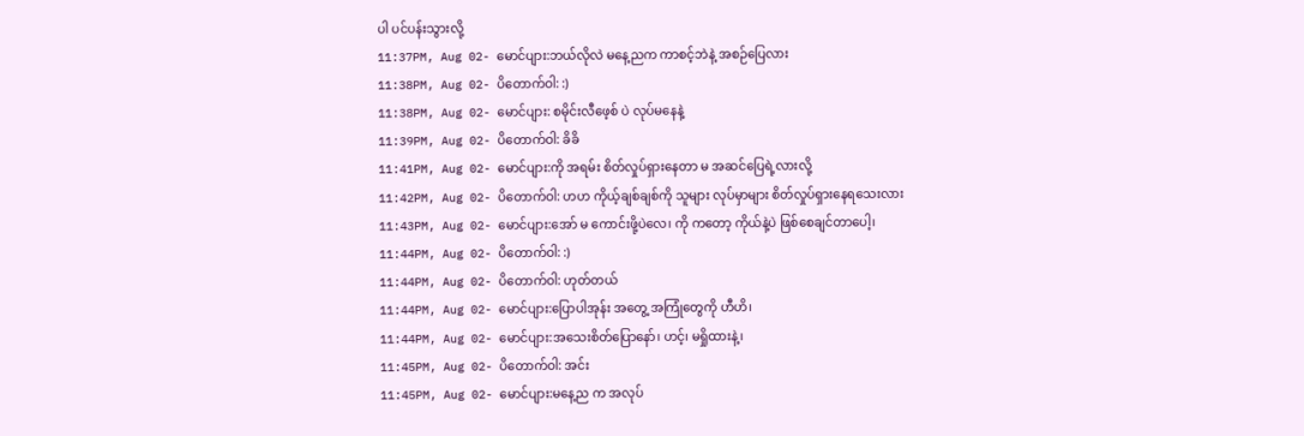ပါ ပင်ပန်းသွားလို့
11:37PM, Aug 02- မောင်ပျား:ဘယ်လိုလဲ မနေ့ညက ကာစင့်ဘဲနဲ့ အစဉ်ပြေလား
11:38PM, Aug 02- ပိတောက်ဝါ: :)
11:38PM, Aug 02- မောင်ပျား: စမိုင်းလီဖေ့စ် ပဲ လုပ်မနေနဲ့
11:39PM, Aug 02- ပိတောက်ဝါ: ခိခိ
11:41PM, Aug 02- မောင်ပျား:ကို အရမ်း စိတ်လှုပ်ရှားနေတာ မ အဆင်ပြေရဲ့လားလို့
11:42PM, Aug 02- ပိတောက်ဝါ: ဟဟ ကိုယ့်ချစ်ချစ်ကို သူများ လုပ်မှာများ စိတ်လှုပ်ရှားနေရသေးလား
11:43PM, Aug 02- မောင်ပျား:အော် မ ကောင်းဖို့ပဲလေ၊ ကို ကတော့ ကိုယ်နဲ့ပဲ ဖြစ်စေချင်တာပေါ့၊
11:44PM, Aug 02- ပိတောက်ဝါ: :)
11:44PM, Aug 02- ပိတောက်ဝါ: ဟုတ်တယ်
11:44PM, Aug 02- မောင်ပျား:ပြောပါအုန်း အတွေ့ အကြုံတွေကို ဟီဟိ၊
11:44PM, Aug 02- မောင်ပျား:အသေးစိတ်ပြောနော်၊ ဟင့်၊ မရှိုထားနဲ့၊
11:45PM, Aug 02- ပိတောက်ဝါ: အင်း
11:45PM, Aug 02- မောင်ပျား:မနေ့ည က အလုပ်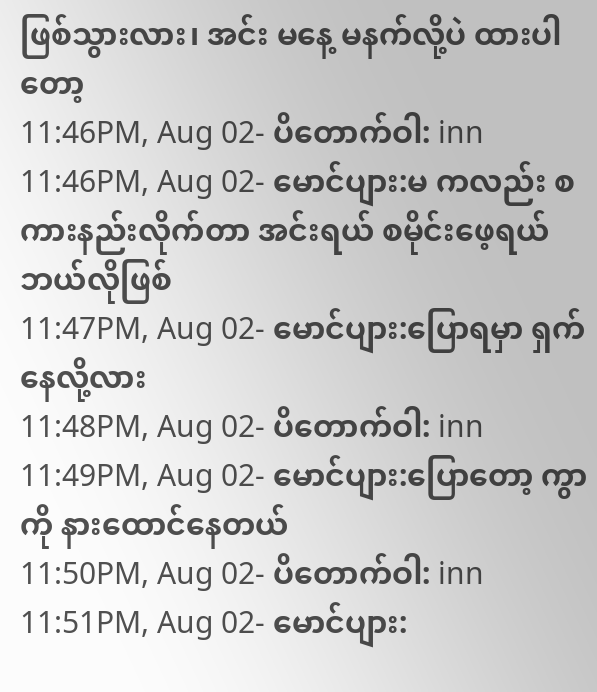ဖြစ်သွားလား၊ အင်း မနေ့ မနက်လို့ပဲ ထားပါတော့
11:46PM, Aug 02- ပိတောက်ဝါ: inn
11:46PM, Aug 02- မောင်ပျား:မ ကလည်း စကားနည်းလိုက်တာ အင်းရယ် စမိုင်းဖေ့ရယ် ဘယ်လိုဖြစ်
11:47PM, Aug 02- မောင်ပျား:ပြောရမှာ ရှက်နေလို့လား
11:48PM, Aug 02- ပိတောက်ဝါ: inn
11:49PM, Aug 02- မောင်ပျား:ပြောတော့ ကွာ ကို နားထောင်နေတယ်
11:50PM, Aug 02- ပိတောက်ဝါ: inn
11:51PM, Aug 02- မောင်ပျား: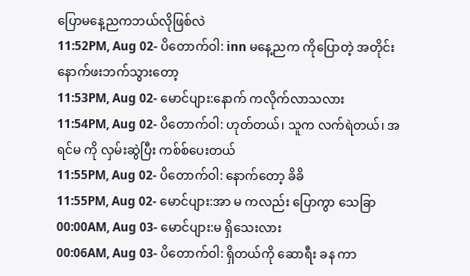ပြောမနေ့ညကဘယ်လိုဖြစ်လဲ
11:52PM, Aug 02- ပိတောက်ဝါ: inn မနေ့ညက ကိုပြောတဲ့ အတိုင်း နောက်ဖးဘက်သွားတော့
11:53PM, Aug 02- မောင်ပျား:နောက် ကလိုက်လာသလား
11:54PM, Aug 02- ပိတောက်ဝါ: ဟုတ်တယ်၊ သူက လက်ရဲတယ်၊ အရင်မ ကို လှမ်းဆွဲပြီး ကစ်စ်ပေးတယ်
11:55PM, Aug 02- ပိတောက်ဝါ: နောက်တော့ ခိခိ
11:55PM, Aug 02- မောင်ပျား:အာ မ ကလည်း ပြောကွာ သေခြာ
00:00AM, Aug 03- မောင်ပျား:မ ရှိသေးလား
00:06AM, Aug 03- ပိတောက်ဝါ: ရှိတယ်ကို ဆောရီး ခန ကာ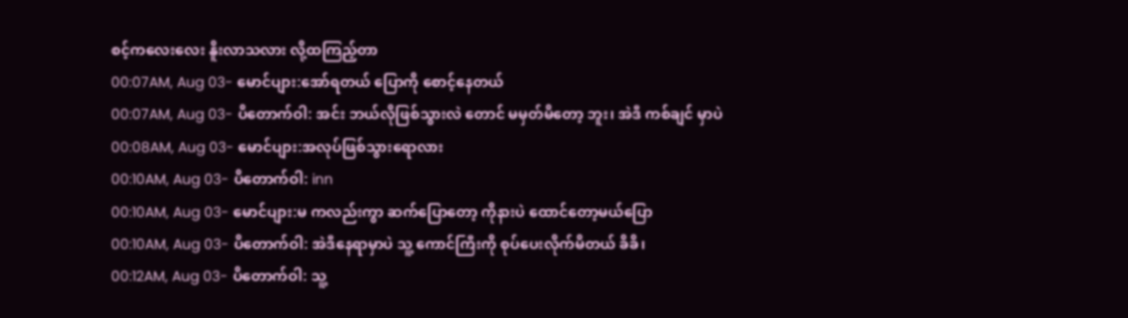စင့်ကလေးလေး နိူးလာသလား လို့ထကြည့်တာ
00:07AM, Aug 03- မောင်ပျား:အော်ရတယ် ပြောကို စောင့်နေတယ်
00:07AM, Aug 03- ပိတောက်ဝါ: အင်း ဘယ်လိုဖြစ်သွားလဲ တောင် မမှတ်မိတော့ ဘူး၊ အဲဒီ ကစ်ချင် မှာပဲ
00:08AM, Aug 03- မောင်ပျား:အလုပ်ဖြစ်သွားရောလား
00:10AM, Aug 03- ပိတောက်ဝါ: inn
00:10AM, Aug 03- မောင်ပျား:မ ကလည်းကွာ ဆက်ပြောတော့ ကိုနားပဲ ထောင်တော့မယ်ပြော
00:10AM, Aug 03- ပိတောက်ဝါ: အဲဒီနေရာမှာပဲ သူ့ ကောင်ကြီးကို စုပ်ပေးလိုက်မိတယ် ခိခိ၊
00:12AM, Aug 03- ပိတောက်ဝါ: သူ့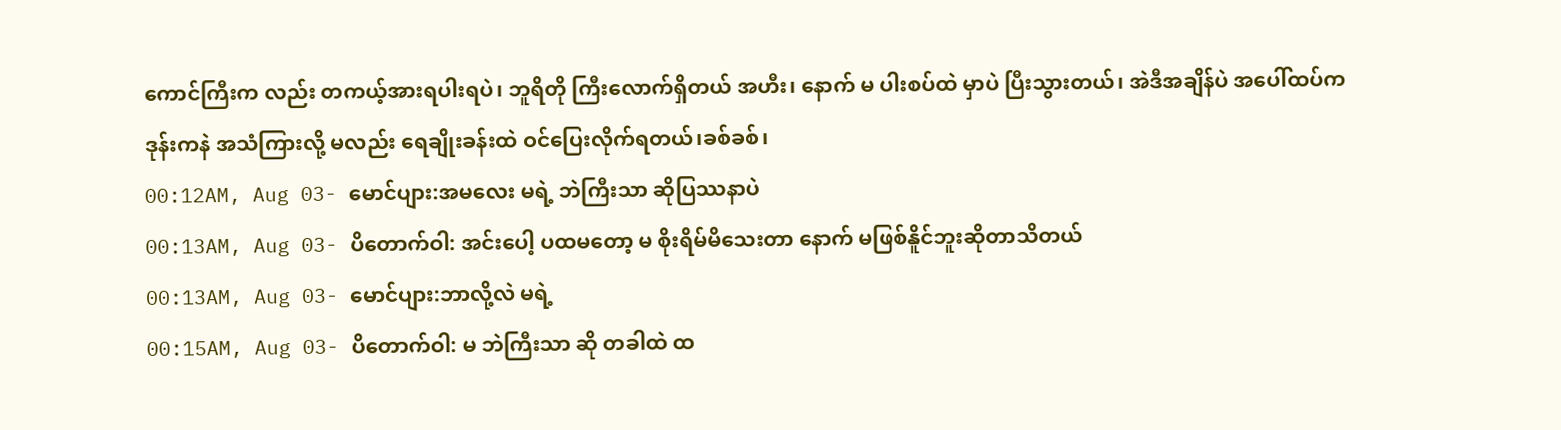ကောင်ကြီးက လည်း တကယ့်အားရပါးရပဲ၊ ဘူရိတို ကြီးလောက်ရှိတယ် အဟီး၊ နောက် မ ပါးစပ်ထဲ မှာပဲ ပြီးသွားတယ်၊ အဲဒီအချိန်ပဲ အပေါ်ထပ်က ဒုန်းကနဲ အသံကြားလို့ မလည်း ရေချိုးခန်းထဲ ဝင်ပြေးလိုက်ရတယ်၊ခစ်ခစ်၊
00:12AM, Aug 03- မောင်ပျား:အမလေး မရဲ့ ဘဲကြီးသာ ဆိုပြဿနာပဲ
00:13AM, Aug 03- ပိတောက်ဝါ: အင်းပေါ့ ပထမတော့ မ စိုးရိမ်မိသေးတာ နောက် မဖြစ်နိူင်ဘူးဆိုတာသိတယ်
00:13AM, Aug 03- မောင်ပျား:ဘာလို့လဲ မရဲ့
00:15AM, Aug 03- ပိတောက်ဝါ: မ ဘဲကြီးသာ ဆို တခါထဲ ထ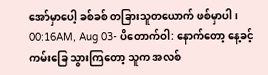အော်မှာပေါ့ ခစ်ခစ် တခြားသူတယောက် ဖစ်မှာပါ၊
00:16AM, Aug 03- ပိတောက်ဝါ: နောက်တော့ နေ့ခင့် ကမ်းခြေ သွားကြတော့ သူက အလစ်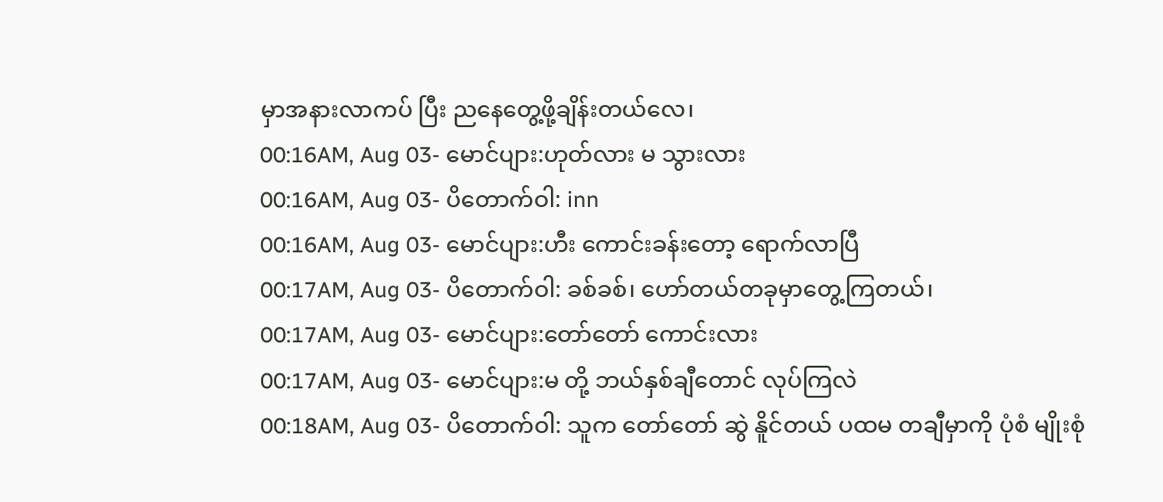မှာအနားလာကပ် ပြီး ညနေတွေ့ဖို့ချိန်းတယ်လေ၊
00:16AM, Aug 03- မောင်ပျား:ဟုတ်လား မ သွားလား
00:16AM, Aug 03- ပိတောက်ဝါ: inn
00:16AM, Aug 03- မောင်ပျား:ဟီး ကောင်းခန်းတော့ ရောက်လာပြီ
00:17AM, Aug 03- ပိတောက်ဝါ: ခစ်ခစ်၊ ဟော်တယ်တခုမှာတွေ့ကြတယ်၊
00:17AM, Aug 03- မောင်ပျား:တော်တော် ကောင်းလား
00:17AM, Aug 03- မောင်ပျား:မ တို့ ဘယ်နှစ်ချီတောင် လုပ်ကြလဲ
00:18AM, Aug 03- ပိတောက်ဝါ: သူက တော်တော် ဆွဲ နိူင်တယ် ပထမ တချီမှာကို ပုံစံ မျိုးစုံ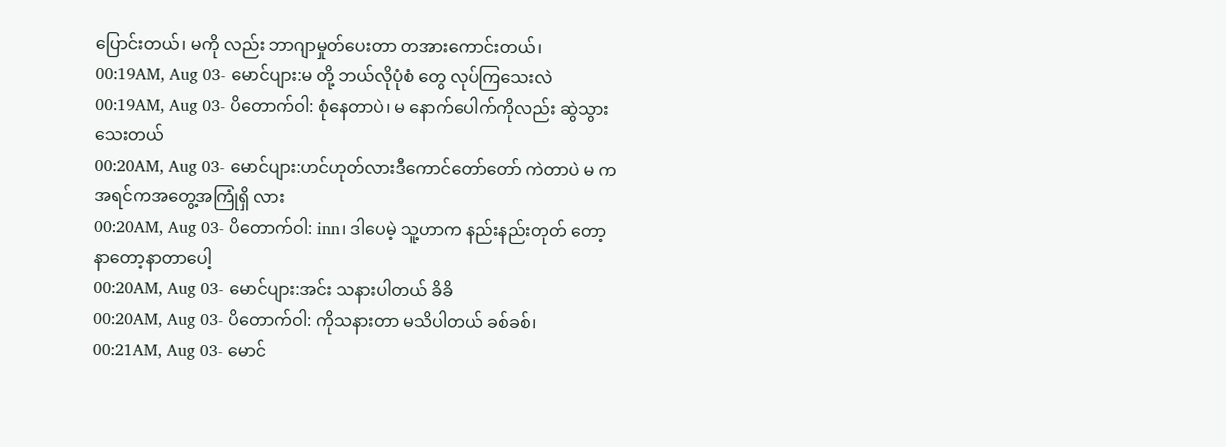ပြောင်းတယ်၊ မကို လည်း ဘာဂျာမှုတ်ပေးတာ တအားကောင်းတယ်၊
00:19AM, Aug 03- မောင်ပျား:မ တို့ ဘယ်လိုပုံစံ တွေ လုပ်ကြသေးလဲ
00:19AM, Aug 03- ပိတောက်ဝါ: စုံနေတာပဲ၊ မ နောက်ပေါက်ကိုလည်း ဆွဲသွားသေးတယ်
00:20AM, Aug 03- မောင်ပျား:ဟင်ဟုတ်လားဒီကောင်တော်တော် ကဲတာပဲ မ ကအရင်ကအတွေ့အကြုံရှိ လား
00:20AM, Aug 03- ပိတောက်ဝါ: inn၊ ဒါပေမဲ့ သူ့ဟာက နည်းနည်းတုတ် တော့ နာတော့နာတာပေါ့
00:20AM, Aug 03- မောင်ပျား:အင်း သနားပါတယ် ခိခိ
00:20AM, Aug 03- ပိတောက်ဝါ: ကိုသနားတာ မသိပါတယ် ခစ်ခစ်၊
00:21AM, Aug 03- မောင်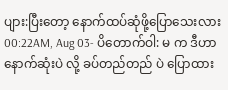ပျား:ပြီးတော့ နောက်ထပ်ဆုံဖို့ပြောသေးလား
00:22AM, Aug 03- ပိတောက်ဝါ: မ က ဒီဟာနောက်ဆုံးပဲ လို့ ခပ်တည်တည် ပဲ ပြောထား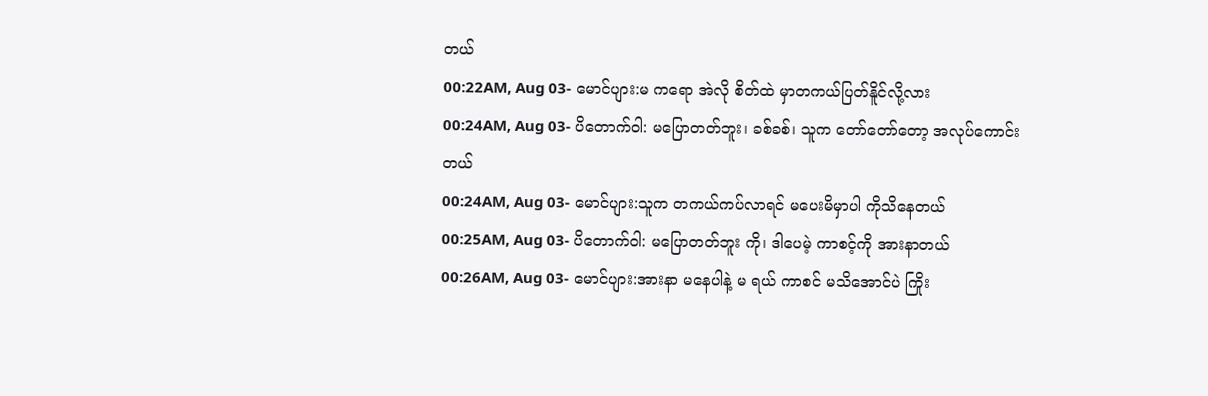တယ်
00:22AM, Aug 03- မောင်ပျား:မ ကရော အဲလို စိတ်ထဲ မှာတကယ်ပြတ်နိူင်လို့လား
00:24AM, Aug 03- ပိတောက်ဝါ: မပြောတတ်ဘူး၊ ခစ်ခစ်၊ သူက တော်တော်တော့ အလုပ်ကောင်းတယ်
00:24AM, Aug 03- မောင်ပျား:သူက တကယ်ကပ်လာရင် မပေးမိမှာပါ ကိုသိနေတယ်
00:25AM, Aug 03- ပိတောက်ဝါ: မပြောတတ်ဘူး ကို၊ ဒါပေမဲ့ ကာစင့်ကို အားနာတယ်
00:26AM, Aug 03- မောင်ပျား:အားနာ မနေပါနဲ့ မ ရယ် ကာစင် မသိအောင်ပဲ ကြိုး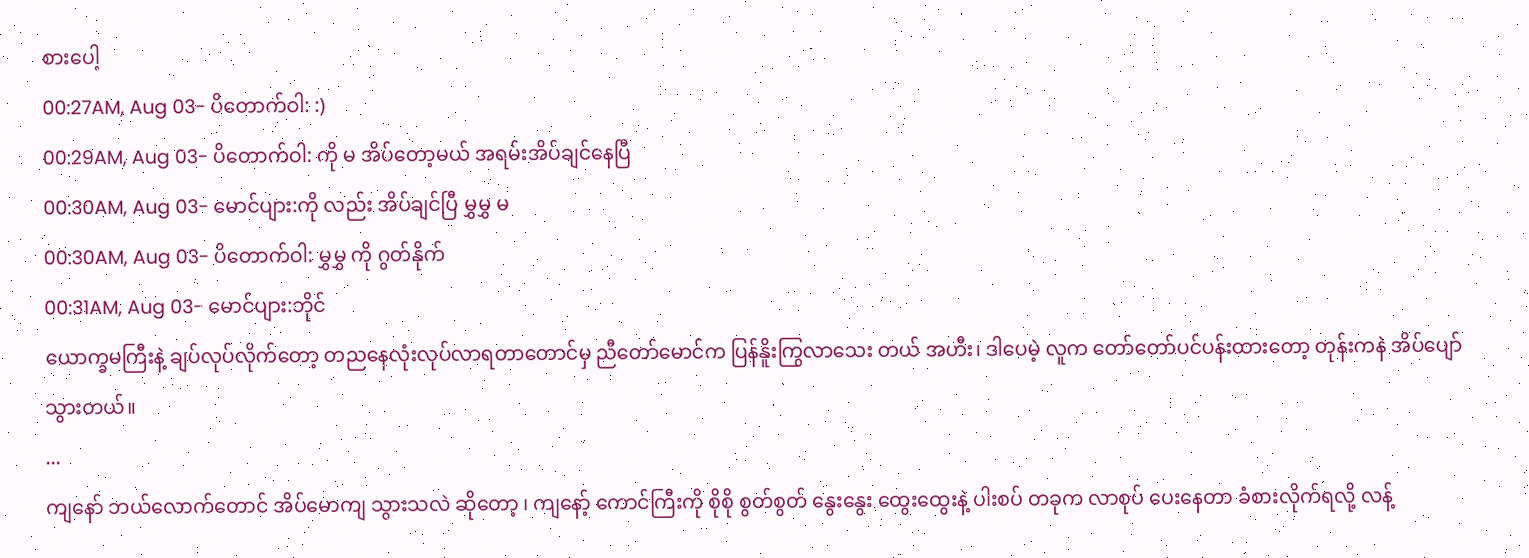စားပေါ့
00:27AM, Aug 03- ပိတောက်ဝါ: :)
00:29AM, Aug 03- ပိတောက်ဝါ: ကို မ အိပ်တော့မယ် အရမ်းအိပ်ချင်နေပြီ
00:30AM, Aug 03- မောင်ပျား:ကို လည်း အိပ်ချင်ပြီ မွှမွှ မ
00:30AM, Aug 03- ပိတောက်ဝါ: မွှမွှ ကို ဂွတ်နိုက်
00:31AM, Aug 03- မောင်ပျား:ဘိုင်
ယောက္ခမကြီးနဲ့ ချပ်လုပ်လိုက်တော့ တညနေလုံးလုပ်လာရတာတောင်မှ ညီတော်မောင်က ပြန်နိူးကြွလာသေး တယ် အဟီး၊ ဒါပေမဲ့ လူက တော်တော်ပင်ပန်းထားတော့ တုန်းကနဲ အိပ်ပျော်သွားတယ်။
...
ကျနော် ဘယ်လောက်တောင် အိပ်မောကျ သွားသလဲ ဆိုတော့ ၊ ကျနော့် ကောင်ကြီးကို စိုစို စွတ်စွတ် နွေးနွေး ထွေးထွေးနဲ့ ပါးစပ် တခုက လာစုပ် ပေးနေတာ ခံစားလိုက်ရလို့ လန့်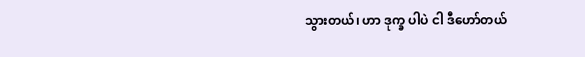သွားတယ်၊ ဟာ ဒုက္ခ ပါပဲ ငါ ဒီဟော်တယ်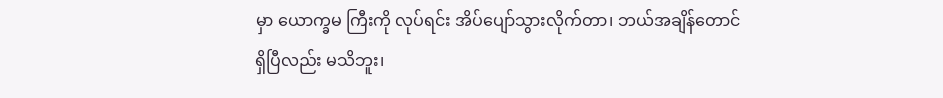မှာ ယောက္ခမ ကြီးကို လုပ်ရင်း အိပ်ပျော်သွားလိုက်တာ၊ ဘယ်အချိန်တောင် ရှိပြီလည်း မသိဘူး၊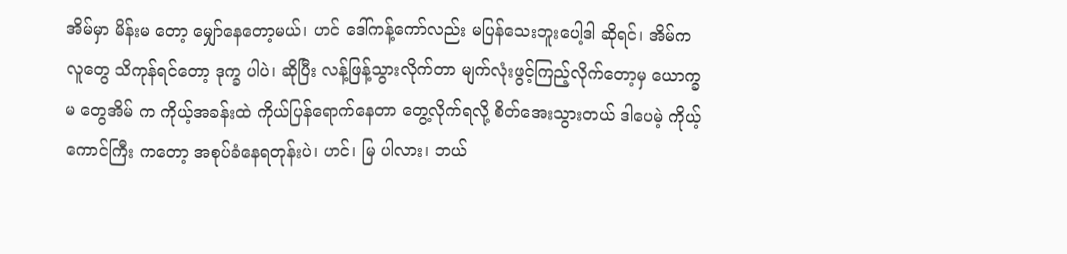အိမ်မှာ မိန်းမ တော့ မျှော်နေတော့မယ်၊ ဟင် ဒေါ်ကန့်ကော်လည်း မပြန်သေးဘူးပေါ့ဒါ ဆိုရင်၊ အိမ်က လူတွေ သိကုန်ရင်တော့ ဒုက္ခ ပါပဲ၊ ဆိုပြီး လန့်ဖြန့်သွားလိုက်တာ မျက်လုံးဖွင့်ကြည့်လိုက်တော့မှ ယောက္ခမ တွေအိမ် က ကိုယ့်အခန်းထဲ ကိုယ်ပြန်ရောက်နေတာ တွေ့လိုက်ရလို့ စိတ်အေးသွားတယ် ဒါပေမဲ့ ကိုယ့်ကောင်ကြီး ကတော့ အစုပ်ခံနေရတုန်းပဲ၊ ဟင်၊ မြ ပါလား၊ ဘယ်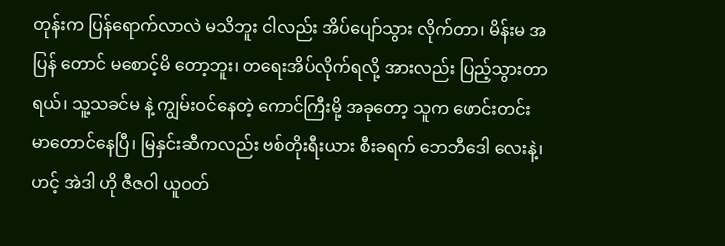တုန်းက ပြန်ရောက်လာလဲ မသိဘူး ငါလည်း အိပ်ပျော်သွား လိုက်တာ၊ မိန်းမ အပြန် တောင် မစောင့်မိ တော့ဘူး၊ တရေးအိပ်လိုက်ရလို့ အားလည်း ပြည့်သွားတာရယ်၊ သူ့သခင်မ နဲ့ ကျွမ်းဝင်နေတဲ့ ကောင်ကြီးမို့ အခုတော့ သူက ဖောင်းတင်း မာတောင်နေပြီ၊ မြနှင်းဆီကလည်း ဗစ်တိုးရီးယား စီးခရက် ဘေဘီဒေါ လေးနဲ့၊ ဟင့် အဲဒါ ဟို ဇီဇဝါ ယူဝတ်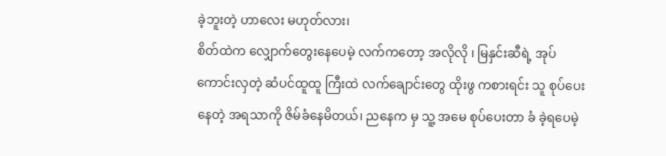ခဲ့ဘူးတဲ့ ဟာလေး မဟုတ်လား၊
စိတ်ထဲက လျှောက်တွေးနေပေမဲ့ လက်ကတော့ အလိုလို ၊ မြနှင်းဆီရဲ့ အုပ်ကောင်းလှတဲ့ ဆံပင်ထူထူ ကြီးထဲ လက်ချောင်းတွေ ထိုးဖွ ကစားရင်း သူ စုပ်ပေးနေတဲ့ အရသာကို ဇိမ်ခံနေမိတယ်၊ ညနေက မှ သူ့ အမေ စုပ်ပေးတာ ခံ ခဲ့ရပေမဲ့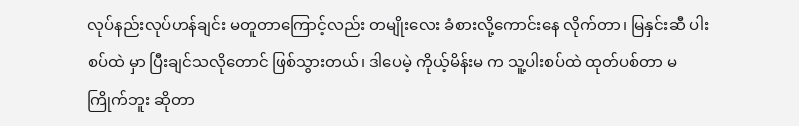လုပ်နည်းလုပ်ဟန်ချင်း မတူတာကြောင့်လည်း တမျိုးလေး ခံစားလို့ကောင်းနေ လိုက်တာ၊ မြနှင်းဆီ ပါးစပ်ထဲ မှာ ပြီးချင်သလိုတောင် ဖြစ်သွားတယ်၊ ဒါပေမဲ့ ကိုယ့်မိန်းမ က သူ့ပါးစပ်ထဲ ထုတ်ပစ်တာ မကြိုက်ဘူး ဆိုတာ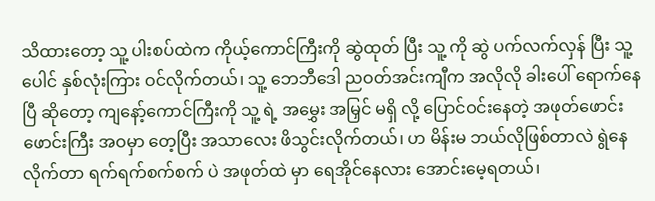သိထားတော့ သူ့ ပါးစပ်ထဲက ကိုယ့်ကောင်ကြီးကို ဆွဲထုတ် ပြီး သူ့ ကို ဆွဲ ပက်လက်လှန် ပြီး သူ့ ပေါင် နှစ်လုံးကြား ဝင်လိုက်တယ်၊ သူ့ ဘေဘီဒေါ ညဝတ်အင်းကျီက အလိုလို ခါးပေါ် ရောက်နေပြီ ဆိုတော့ ကျနော့်ကောင်ကြီးကို သူ့ ရဲ့ အမွှေး အမြှင် မရှိ လို့ ပြောင်ဝင်းနေတဲ့ အဖုတ်ဖောင်း ဖောင်းကြီး အဝမှာ တေ့ပြီး အသာလေး ဖိသွင်းလိုက်တယ်၊ ဟ မိန်းမ ဘယ်လိုဖြစ်တာလဲ ရွဲနေလိုက်တာ ရက်ရက်စက်စက် ပဲ အဖုတ်ထဲ မှာ ရေအိုင်နေလား အောင်းမေ့ရတယ်၊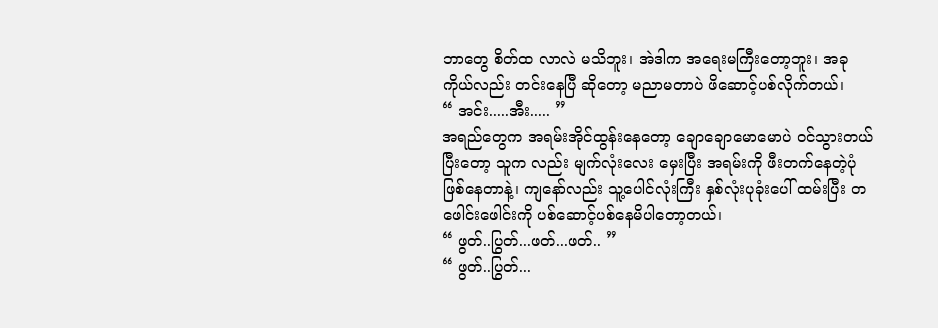ဘာတွေ စိတ်ထ လာလဲ မသိဘူး၊ အဲဒါက အရေးမကြီးတော့ဘူး၊ အခု ကိုယ်လည်း တင်းနေပြီ ဆိုတော့ မညာမတာပဲ ဖိဆောင့်ပစ်လိုက်တယ်၊
“ အင်း.....အီး..... ”
အရည်တွေက အရမ်းအိုင်ထွန်းနေတော့ ချောချောမောမောပဲ ဝင်သွားတယ် ပြီးတော့ သူက လည်း မျက်လုံးလေး မှေးပြီး အရမ်းကို ဖီးတက်နေတဲ့ပုံဖြစ်နေတာနဲ့၊ ကျနော်လည်း သူ့ပေါင်လုံးကြီး နှစ်လုံးပုခုံးပေါ် ထမ်းပြီး တဖေါင်းဖေါင်းကို ပစ်ဆောင့်ပစ်နေမိပါတော့တယ်၊
“ ဖွတ်..ပြွတ်...ဖတ်...ဖတ်.. ”
“ ဖွတ်..ပြွတ်...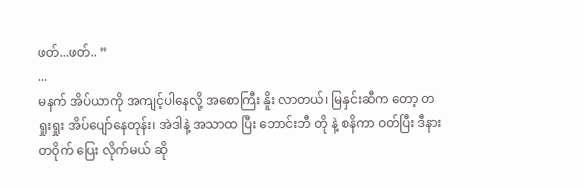ဖတ်...ဖတ်.. ”
...
မနက် အိပ်ယာကို အကျင့်ပါနေလို့ အစောကြီး နိူး လာတယ်၊ မြနှင်းဆီက တော့ တရှုးရှုး အိပ်ပျော်နေတုန်း၊ အဲဒါနဲ့ အသာထ ပြီး ဘောင်းဘီ တို နဲ့ စနိကာ ဝတ်ပြီး ဒီနားတဝိုက် ပြေး လိုက်မယ် ဆို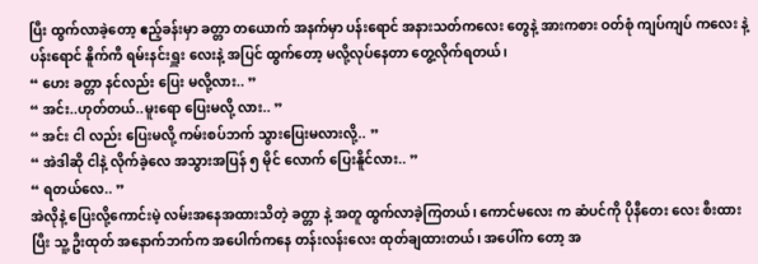ပြီး ထွက်လာခဲ့တော့ ဧည့်ခန်းမှာ ခတ္တာ တယောက် အနက်မှာ ပန်းရောင် အနားသတ်ကလေး တွေနဲ့ အားကစား ဝတ်စုံ ကျပ်ကျပ် ကလေး နဲ့ ပန်းရောင် နိူက်ကီ ရမ်းနင်းရှူး လေးနဲ့ အပြင် ထွက်တော့ မလို့လုပ်နေတာ တွေ့လိုက်ရတယ်၊
“ ဟေး ခတ္တာ နင်လည်း ပြေး မလို့လား.. ”
“ အင်း..ဟုတ်တယ်..မူးရော ပြေးမလို့ လား.. ”
“ အင်း ငါ လည်း ပြေးမလို့ ကမ်းစပ်ဘက် သွားပြေးမလားလို့.. ”
“ အဲဒါဆို ငါနဲ့ လိုက်ခဲ့လေ အသွားအပြန် ၅ မိုင် လောက် ပြေးနိူင်လား.. ”
“ ရတယ်လေ.. ”
အဲလိုနဲ့ ပြေးလို့ကောင်းမဲ့ လမ်းအနေအထားသိတဲ့ ခတ္တာ နဲ့ အတူ ထွက်လာခဲ့ကြတယ်၊ ကောင်မလေး က ဆံပင်ကို ပိုနီတေး လေး စီးထား ပြီး သူ့ ဦးထုတ် အနောက်ဘက်က အပေါက်ကနေ တန်းလန်းလေး ထုတ်ချထားတယ်၊ အပေါ်က တော့ အ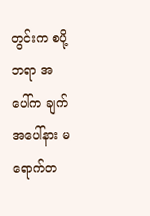တွင်းက စပို့ဘရာ အပေါ်က ချက်အပေါ်နား မရောက်တ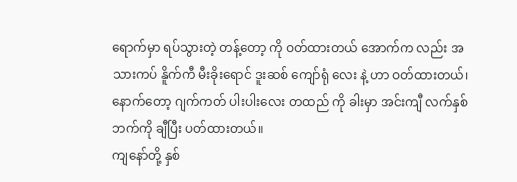ရောက်မှာ ရပ်သွားတဲ့ တန့်တော့ ကို ဝတ်ထားတယ် အောက်က လည်း အသားကပ် နိူက်ကီ မီးခိုးရောင် ဒူးဆစ် ကျော်ရုံ လေး နဲ့ ဟာ ဝတ်ထားတယ်၊ နောက်တော့ ဂျက်ကတ် ပါးပါးလေး တထည် ကို ခါးမှာ အင်းကျီ လက်နှစ်ဘက်ကို ချီပြီး ပတ်ထားတယ်။
ကျနော်တို့ နှစ်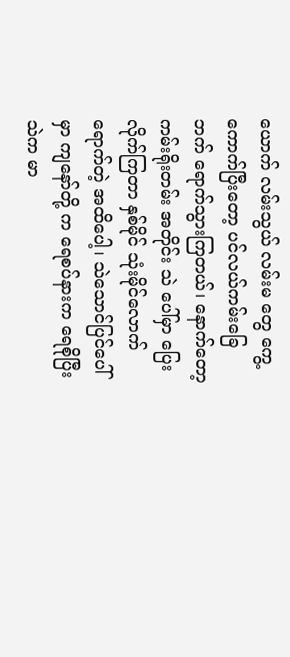ယောက် လမ်းသွယ် လမ်းမ တွေ ကွေ့ကောက်ပြီးတော့ ပင်လယ်ကမ်းခြေ ဘက် ရောက်သွားကြတယ်၊ နောက်တော့ ကမ်းရိုးတမ်း အတိုင်း သဲ ပေါ်မှာ ပြေးလိုက်ကြတာ နှစ်မိုင် သုံးမိုင်လောက် ရောက်တဲ့ အထိပေါ့၊ သဲသောင်ပြင်ပေါ်မှာ ကျနော်တို့ က ရေစပ်နားက ရေစိုပြီး သဲက မာ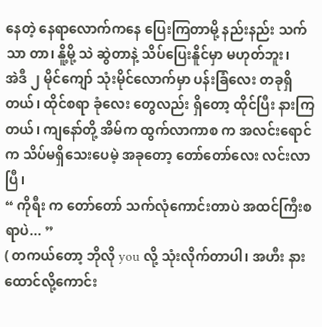နေတဲ့ နေရာလောက်ကနေ ပြေးကြတာမို့ နည်းနည်း သက်သာ တာ၊ နိူ့မို့ သဲ ဆွဲတာနဲ့ သိပ်ပြေးနိူင်မှာ မဟုတ်ဘူး၊
အဲဒီ ၂ မိုင်ကျော် သုံးမိုင်လောက်မှာ ပန်းခြံလေး တခုရှိတယ်၊ ထိုင်စရာ ခုံလေး တွေလည်း ရှိတော့ ထိုင်ပြီး နားကြတယ်၊ ကျနော်တို့ အိမ်က ထွက်လာကာစ က အလင်းရောင်က သိပ်မရှိသေးပေမဲ့ အခုတော့ တော်တော်လေး လင်းလာပြီ၊
“ ကိုရီး က တော်တော် သက်လုံကောင်းတာပဲ အထင်ကြီးစရာပဲ... ”
( တကယ်တော့ ဘိုလို you လို့ သုံးလိုက်တာပါ၊ အဟီး နားထောင်လို့ကောင်း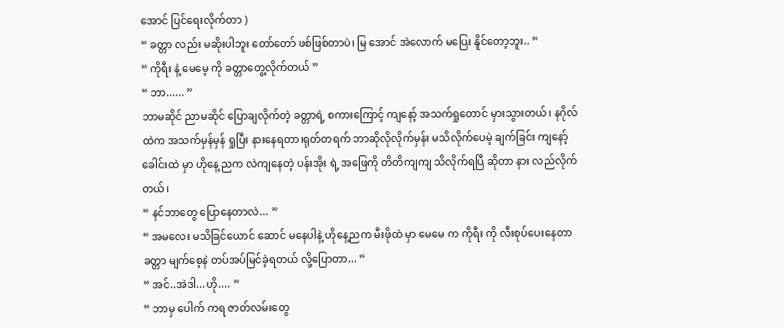အောင် ပြင်ရေးလိုက်တာ )
“ ခတ္တာ လည်း မဆိုးပါဘူး တော်တော် ဖစ်ဖြစ်တာပဲ၊ မြ အောင် အဲလောက် မပြေး နိူင်တော့ဘူး.. ”
“ ကိုရီး နဲ့ မေမေ့ ကို ခတ္တာတွေ့လိုက်တယ် ”
“ ဘာ...... ”
ဘာမဆိုင် ညာမဆိုင် ပြောချလိုက်တဲ့ ခတ္တာရဲ့ စကားကြောင့် ကျနော့် အသက်ရှုတောင် မှားသွားတယ်၊ နဂိုလ်ထဲက အသက်မှန်မှန် ရှုပြီး နားနေရတာ၊ရုတ်တရက် ဘာဆိုလိုလိုက်မှန်း မသိလိုက်ပေမဲ့ ချက်ခြင်း ကျနော့်ခေါင်းထဲ မှာ ဟိုနေ့ ညက လဲကျနေတဲ့ ပန်းအိုး ရဲ့ အဖြေကို တိတိကျကျ သိလိုက်ရပြီ ဆိုတာ နား လည်လိုက်တယ်၊
“ နင်ဘာတွေ ပြောနေတာလဲ... ”
“ အမလေး မသိခြင်ယောင် ဆောင် မနေပါနဲ့ ဟိုနေ့ညက မီးဖိုထဲ မှာ မေမေ က ကိုရီး ကို လီးစုပ်ပေးနေတာ ခတ္တာ မျက်စေ့နဲ တပ်အပ်မြင်ခဲ့ရတယ် လို့ပြောတာ... ”
“ အင်..အဲဒါ...ဟို.... ”
“ ဘာမှ ပေါက် ကရ ဇာတ်လမ်းတွေ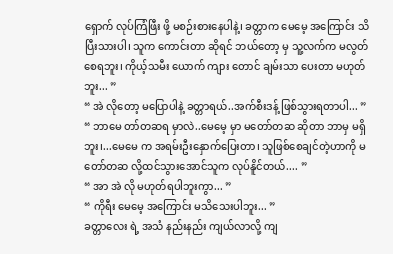ရှောက် လုပ်ကြံဖြီး ဖို့ မစဉ်းစားနေပါနဲ့၊ ခတ္တာက မေမေ့ အကြောင်း သိပြီးသားပါ၊ သူက ကောင်းတာ ဆိုရင် ဘယ်တော့ မှ သူ့လက်က မလွတ်စေရဘူး၊ ကိုယ့်သမီး ယောက် ကျား တောင် ချမ်းသာ ပေးတာ မဟုတ်ဘူး... ”
“ အဲ လိုတော့ မပြောပါနဲ့ ခတ္တာရယ်..အက်စီးဒန့် ဖြစ်သွားရတာပါ... ”
“ ဘာမေ တာ်တဆရ မှာလဲ..မေမေ့ မှာ မတော်တဆ ဆိုတာ ဘာမှ မရှိဘူး၊...မေမေ က အရမ်းဦးနှောက်ပြေးတာ၊ သူဖြစ်စေချင်တဲ့ဟာကို မတော်တဆ လို့ထင်သွားအောင်သူက လုပ်နိူင်တယ်.... ”
“ အာ အဲ လို မဟုတ်ရပါဘူးကွာ... ”
“ ကိုရီး မေမေ့ အကြောင်း မသိသေးပါဘူး... ”
ခတ္တာလေး ရဲ့ အသံ နည်းနည်း ကျယ်လာလို့ ကျ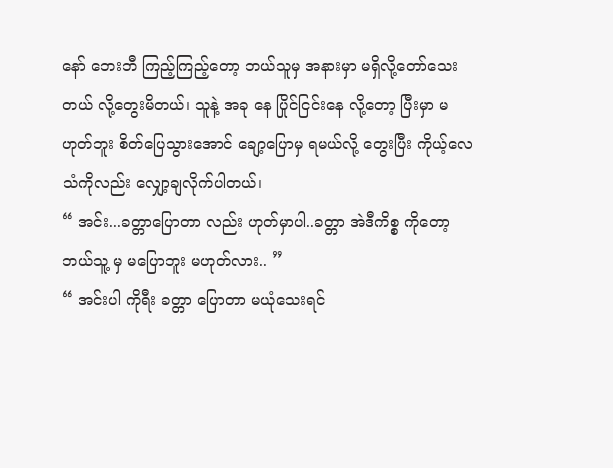နော် ဘေးဘီ ကြည့်ကြည့်တော့ ဘယ်သူမှ အနားမှာ မရှိလို့တော်သေးတယ် လို့တွေးမိတယ်၊ သူနဲ့ အခု နေ ပြိုင်ငြင်းနေ လို့တော့ ပြီးမှာ မဟုတ်ဘူး စိတ်ပြေသွားအောင် ချော့ပြောမှ ရမယ်လို့ တွေးပြီး ကိုယ့်လေသံကိုလည်း လျှော့ချလိုက်ပါတယ်၊
“ အင်း...ခတ္တာပြောတာ လည်း ဟုတ်မှာပါ..ခတ္တာ အဲဒီကိစ္စ ကိုတော့ ဘယ်သူ့ မှ မပြောဘူး မဟုတ်လား.. ”
“ အင်းပါ ကိုရီး ခတ္တာ ပြောတာ မယုံသေးရင်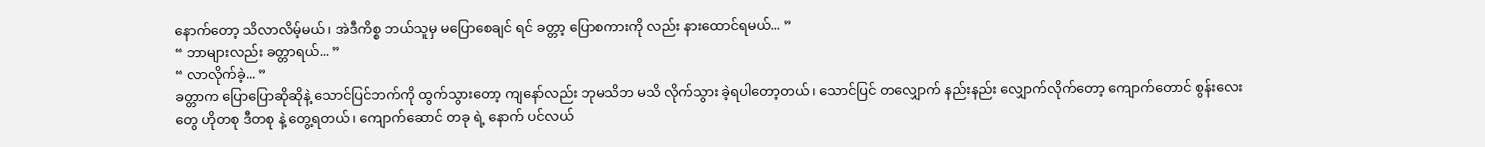နောက်တော့ သိလာလိမ့်မယ်၊ အဲဒီကိစ္စ ဘယ်သူမှ မပြောစေချင် ရင် ခတ္တာ့ ပြောစကားကို လည်း နားထောင်ရမယ်... ”
“ ဘာများလည်း ခတ္တာရယ်... ”
“ လာလိုက်ခဲ့... ”
ခတ္တာက ပြောပြောဆိုဆိုနဲ့ သောင်ပြင်ဘက်ကို ထွက်သွားတော့ ကျနော်လည်း ဘုမသိဘ မသိ လိုက်သွား ခဲ့ရပါတော့တယ်၊ သောင်ပြင် တလျှောက် နည်းနည်း လျှောက်လိုက်တော့ ကျောက်တောင် စွန်းလေး တွေ ဟိုတစု ဒီတစု နဲ့ တွေ့ရတယ်၊ ကျောက်ဆောင် တခု ရဲ့ နောက် ပင်လယ်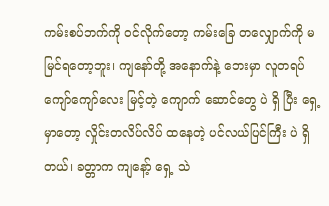ကမ်းစပ်ဘက်ကို ဝင်လိုက်တော့ ကမ်းခြေ တလျှောက်ကို မမြင်ရတော့ဘူး၊ ကျနော်တို့ အနောက်နဲ့ ဘေးမှာ လူတရပ်ကျော်ကျော်လေး မြင့်တဲ့ ကျောက် ဆောင်တွေ ပဲ ရှိ ပြီး ရှေ့မှာတော့ လှိုင်းတလိပ်လိပ် ထနေတဲ့ ပင်လယ်ပြင်ကြီး ပဲ ရှိတယ်၊ ခတ္တာက ကျနော့် ရှေ့ သဲ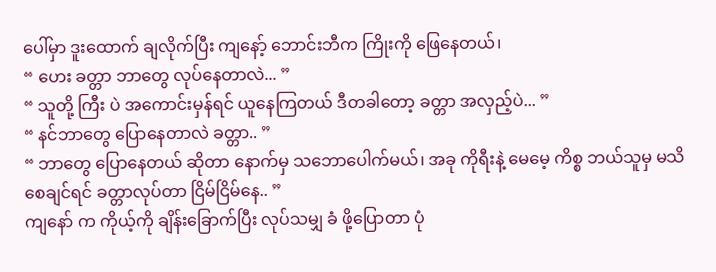ပေါ်မှာ ဒူးထောက် ချလိုက်ပြီး ကျနော့် ဘောင်းဘီက ကြိုးကို ဖြေနေတယ်၊
“ ဟေး ခတ္တာ ဘာတွေ လုပ်နေတာလဲ... ”
“ သူတို့ ကြီး ပဲ အကောင်းမှန်ရင် ယူနေကြတယ် ဒီတခါတော့ ခတ္တာ အလှည့်ပဲ... ”
“ နင်ဘာတွေ ပြောနေတာလဲ ခတ္တာ.. ”
“ ဘာတွေ ပြောနေတယ် ဆိုတာ နောက်မှ သဘောပေါက်မယ်၊ အခု ကိုရီးနဲ့ မေမေ့ ကိစ္စ ဘယ်သူမှ မသိစေချင်ရင် ခတ္တာလုပ်တာ ငြိမ်ငြိမ်နေ.. ”
ကျနော် က ကိုယ့်ကို ချိန်းခြောက်ပြီး လုပ်သမျှ ခံ ဖို့ပြောတာ ပုံ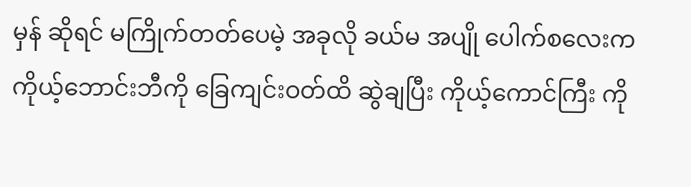မှန် ဆိုရင် မကြိုက်တတ်ပေမဲ့ အခုလို ခယ်မ အပျို ပေါက်စလေးက ကိုယ့်ဘောင်းဘီကို ခြေကျင်းဝတ်ထိ ဆွဲချပြီး ကိုယ့်ကောင်ကြီး ကို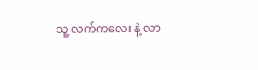သူ့ လက်ကလေး နဲ့ လာ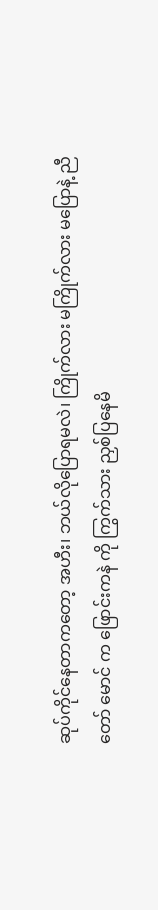ဆုပ်ကိုင်နေတာကတော့ အဟီး၊ ဘယ်လိုပြောရမလဲ၊ ကြိုက်လား မကြိုက်လား မပြောနဲ့ ညီတော် မောင် က ဖြောင်းကနဲ ကို ကြွက်သား ညှစ်ပြနေမိ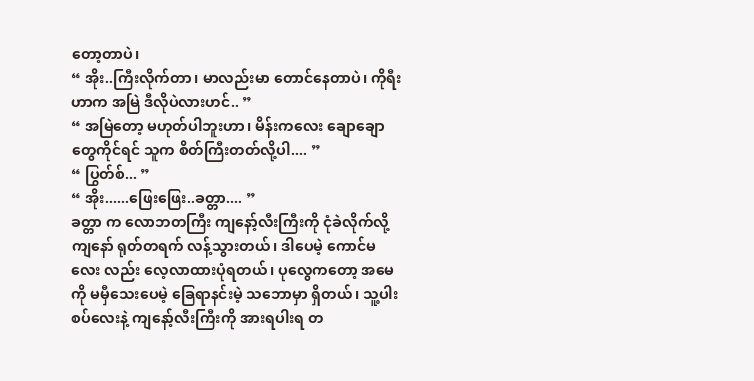တော့တာပဲ၊
“ အိုး..ကြီးလိုက်တာ၊ မာလည်းမာ တောင်နေတာပဲ၊ ကိုရီးဟာက အမြဲ ဒီလိုပဲလားဟင်.. ”
“ အမြဲတော့ မဟုတ်ပါဘူးဟာ၊ မိန်းကလေး ချောချော တွေကိုင်ရင် သူက စိတ်ကြီးတတ်လို့ပါ.... ”
“ ပြွတ်စ်... ”
“ အိုး......ဖြေးဖြေး..ခတ္တာ.... ”
ခတ္တာ က လောဘတကြီး ကျနော့်လီးကြီးကို ငုံခဲလိုက်လို့ ကျနော် ရုတ်တရက် လန့်သွားတယ်၊ ဒါပေမဲ့ ကောင်မလေး လည်း လေ့လာထားပုံရတယ်၊ ပုလွေကတော့ အမေ ကို မမှီသေးပေမဲ့ ခြေရာနင်းမဲ့ သဘောမှာ ရှိတယ်၊ သူ့ပါးစပ်လေးနဲ့ ကျနော့်လီးကြီးကို အားရပါးရ တ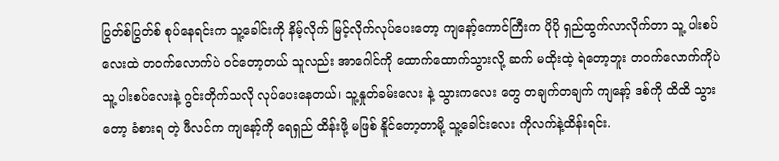ပြွတ်စ်ပြွတ်စ် စုပ်နေရင်းက သူ့ခေါင်းကို နိမ့်လိုက် မြင့်လိုက်လုပ်ပေးတော့ ကျနော့်ကောင်ကြီးက ပိုပို ရှည်ထွက်လာလိုက်တာ သူ့ ပါးစပ်လေးထဲ တဝက်လောက်ပဲ ဝင်တော့တယ် သူလည်း အာဂေါင်ကို ထောက်ထောက်သွားလို့ ဆက် မထိုးထဲ့ ရဲတော့ဘူး တဝက်လောက်ကိုပဲ သူ့ ပါးစပ်လေးနဲ့ ဂွင်းတိုက်သလို လုပ်ပေးနေတယ်၊ သူ့နှုတ်ခမ်းလေး နဲ့ သွားကလေး တွေ တချက်တချက် ကျနော့် ဒစ်ကို ထိထိ သွားတော့ ခံစားရ တဲ့ ဖီလင်က ကျနော့်ကို ရေရှည် ထိန်းဖို့ မဖြစ် နိူင်တော့တာမို့ သူ့ခေါင်းလေး ကိုလက်နဲ့ထိန်းရင်း.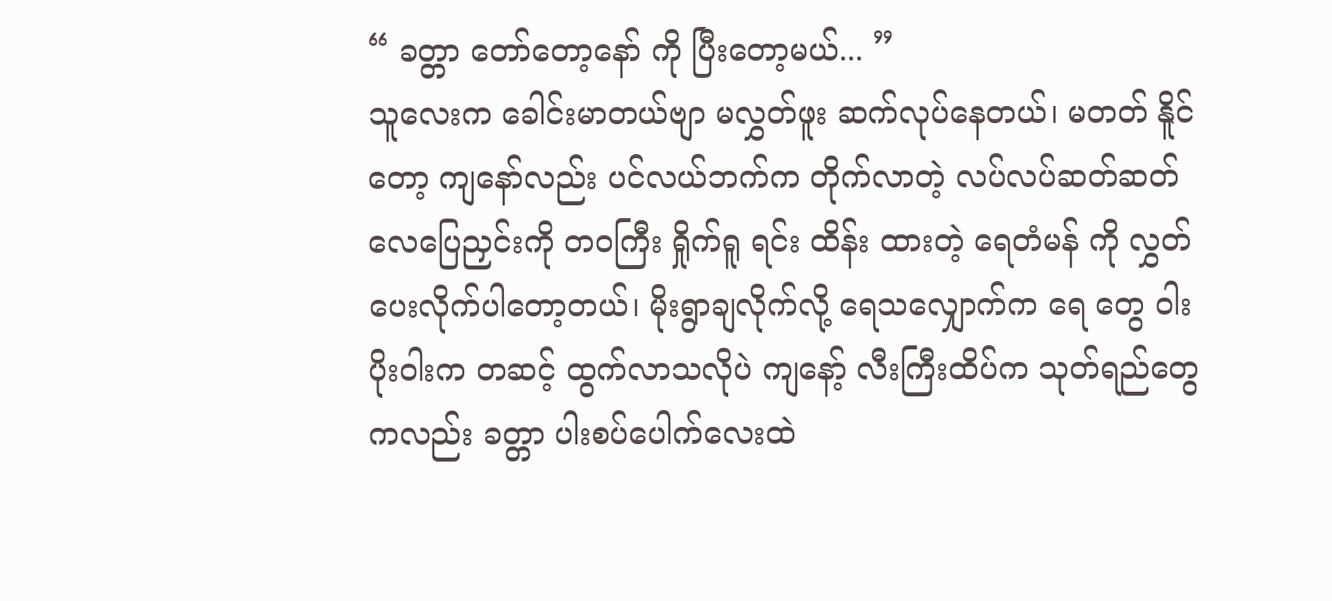“ ခတ္တာ တော်တော့နော် ကို ပြီးတော့မယ်... ”
သူလေးက ခေါင်းမာတယ်ဗျာ မလွှတ်ဖူး ဆက်လုပ်နေတယ်၊ မတတ် နိူင်တော့ ကျနော်လည်း ပင်လယ်ဘက်က တိုက်လာတဲ့ လပ်လပ်ဆတ်ဆတ် လေပြေညှင်းကို တဝကြီး ရှိုက်ရူ ရင်း ထိန်း ထားတဲ့ ရေတံမန် ကို လွှတ်ပေးလိုက်ပါတော့တယ်၊ မိုးရွာချလိုက်လို့ ရေသလျှောက်က ရေ တွေ ဝါးပိုးဝါးက တဆင့် ထွက်လာသလိုပဲ ကျနော့် လီးကြီးထိပ်က သုတ်ရည်တွေကလည်း ခတ္တာ ပါးစပ်ပေါက်လေးထဲ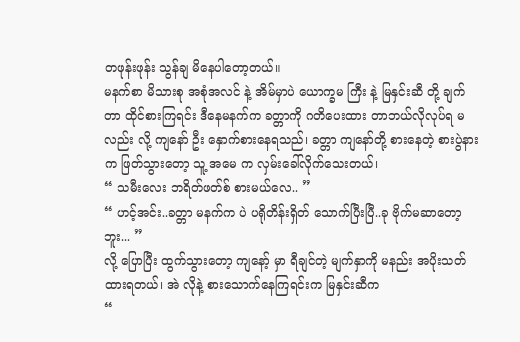တဖုန်းဖုန်း သွန်ချ မိနေပါတော့တယ်။
မနက်စာ မိသားစု အစုံအလင် နဲ့ အိမ်မှာပဲ ယောက္ခမ ကြီး နဲ့ မြနှင်းဆီ တို့ ချက်တာ ထိုင်စားကြရင်း ဒီနေမနက်က ခတ္တာကို ဂတိပေးထား တာဘယ်လိုလုပ်ရ မလည်း လို့ ကျနော် ဦး နှောက်စားနေရသည်၊ ခတ္တာ ကျနော်တို့ စားနေတဲ့ စားပွဲနားက ဖြတ်သွားတော့ သူ့ အမေ က လှမ်းခေါ်လိုက်သေးတယ်၊
“ သမီးလေး ဘရိတ်ဖတ်စ် စားမယ်လေ.. ”
“ ဟင့်အင်း..ခတ္တာ မနက်က ပဲ ပရိုတိန်းရှိတ် သောက်ပြီးပြီ..ခု ဗိုက်မဆာတော့ဘူး... ”
လို့ ပြောပြီး ထွက်သွားတော့ ကျနော့် မှာ ရီချင်တဲ့ မျက်နှာကို မနည်း အပိုးသတ်ထားရတယ်၊ အဲ လိုနဲ့ စားသောက်နေကြရင်းက မြနှင်းဆီက
“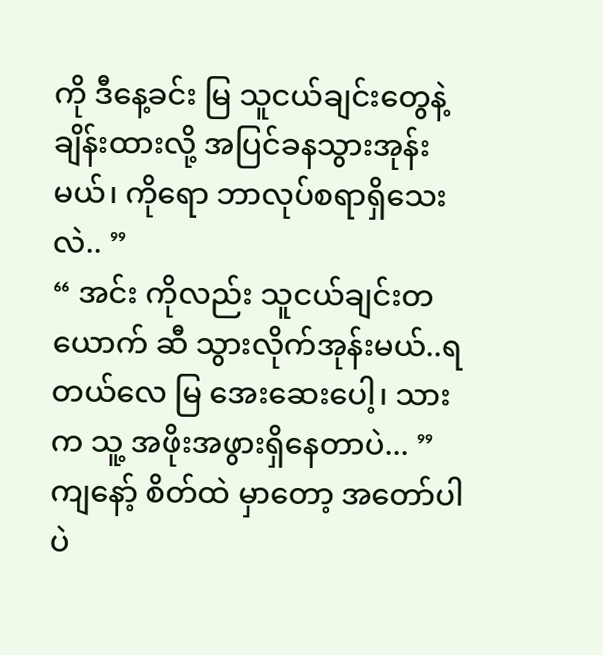ကို ဒီနေ့ခင်း မြ သူငယ်ချင်းတွေနဲ့ ချိန်းထားလို့ အပြင်ခနသွားအုန်းမယ်၊ ကိုရော ဘာလုပ်စရာရှိသေးလဲ.. ”
“ အင်း ကိုလည်း သူငယ်ချင်းတယောက် ဆီ သွားလိုက်အုန်းမယ်..ရတယ်လေ မြ အေးဆေးပေါ့၊ သားက သူ့ အဖိုးအဖွားရှိနေတာပဲ... ”
ကျနော့် စိတ်ထဲ မှာတော့ အတော်ပါပဲ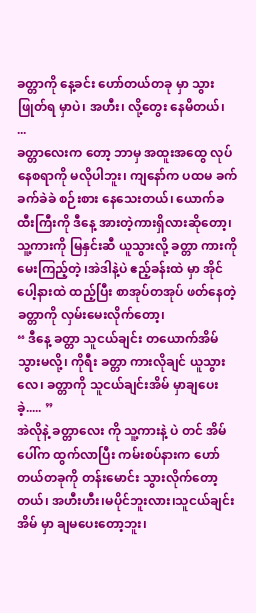ခတ္တာကို နေ့ခင်း ဟော်တယ်တခု မှာ သွားဖြုတ်ရ မှာပဲ၊ အဟီး၊ လို့တွေး နေမိတယ်၊
...
ခတ္တာလေးက တော့ ဘာမှ အထူးအထွေ လုပ်နေစရာကို မလိုပါဘူး၊ ကျနော်က ပထမ ခက်ခက်ခဲခဲ စဉ်းစား နေသေးတယ်၊ ယောက်ခထီးကြီးကို ဒီနေ့ အားတဲ့ကားရှိလားဆိုတော့၊ သူ့ကားကို မြနှင်းဆီ ယူသွားလို့ ခတ္တာ ကားကို မေးကြည့်တဲ့ ၊အဲဒါနဲ့ပဲ ဧည့်ခန်းထဲ မှာ အိုင်ပေါ့နားထဲ ထည့်ပြီး စာအုပ်တအုပ် ဖတ်နေတဲ့ ခတ္တာကို လှမ်းမေးလိုက်တော့၊
“ ဒီနေ့ ခတ္တာ သူငယ်ချင်း တယောက်အိမ်သွားမလို့၊ ကိုရီး ခတ္တာ ကားလိုချင် ယူသွားလေ၊ ခတ္တာကို သူငယ်ချင်းအိမ် မှာချပေးခဲ့..... ”
အဲလိုနဲ့ ခတ္တာလေး ကို သူ့ကားနဲ့ ပဲ တင် အိမ်ပေါ်က ထွက်လာပြီး ကမ်းစပ်နားက ဟော်တယ်တခုကို တန်းမောင်း သွားလိုက်တော့တယ်၊ အဟီးဟီး၊မပိုင်ဘူးလား၊သူငယ်ချင်းအိမ် မှာ ချမပေးတော့ဘူး၊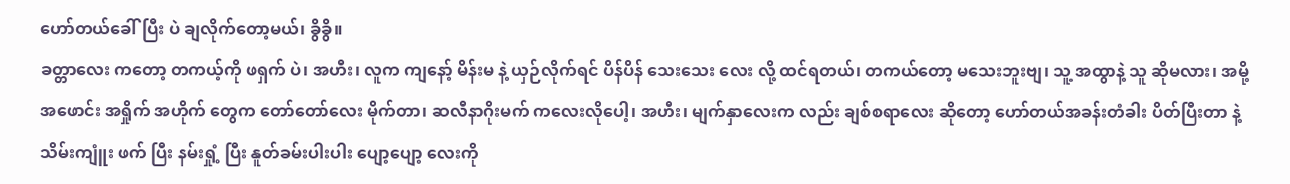ဟော်တယ်ခေါ်ပြီး ပဲ ချလိုက်တော့မယ်၊ ခွိခွိ။
ခတ္တာလေး ကတော့ တကယ့်ကို ဖရှက် ပဲ၊ အဟီး၊ လူက ကျနော့် မိန်းမ နဲ့ ယှဉ်လိုက်ရင် ပိန်ပိန် သေးသေး လေး လို့ ထင်ရတယ်၊ တကယ်တော့ မသေးဘူးဗျ၊ သူ့ အထွာနဲ့ သူ ဆိုမလား၊ အမို့ အဖောင်း အရှိုက် အဟိုက် တွေက တော်တော်လေး မိုက်တာ၊ ဆလီနာဂိုးမက် ကလေးလိုပေါ့၊ အဟီး၊ မျက်နှာလေးက လည်း ချစ်စရာလေး ဆိုတော့ ဟော်တယ်အခန်းတံခါး ပိတ်ပြီးတာ နဲ့ သိမ်းကျူံး ဖက် ပြီး နမ်းရှုံ့ ပြီး နူတ်ခမ်းပါးပါး ပျော့ပျော့ လေးကို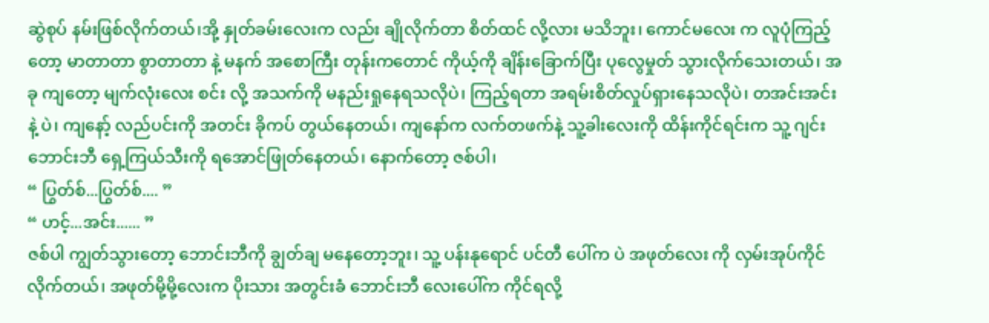ဆွဲစုပ် နမ်းဖြစ်လိုက်တယ်၊အို့ နှုတ်ခမ်းလေးက လည်း ချိုလိုက်တာ စိတ်ထင် လို့လား မသိဘူး၊ ကောင်မလေး က လူပုံကြည့်တော့ မာတာတာ စွာတာတာ နဲ့ မနက် အစောကြီး တုန်းကတောင် ကိုယ့်ကို ချိန်းခြောက်ပြီး ပုလွေမှုတ် သွားလိုက်သေးတယ်၊ အခု ကျတော့ မျက်လုံးလေး စင်း လို့ အသက်ကို မနည်းရှုနေရသလိုပဲ၊ ကြည့်ရတာ အရမ်းစိတ်လှုပ်ရှားနေသလိုပဲ၊ တအင်းအင်းနဲ့ ပဲ၊ ကျနော့် လည်ပင်းကို အတင်း ခိုကပ် တွယ်နေတယ်၊ ကျနော်က လက်တဖက်နဲ့ သူ့ခါးလေးကို ထိန်းကိုင်ရင်းက သူ့ ဂျင်းဘောင်းဘီ ရှေ့ကြယ်သီးကို ရအောင်ဖြုတ်နေတယ်၊ နောက်တော့ ဇစ်ပါ၊
“ ပြွတ်စ်...ပြွတ်စ်.... ”
“ ဟင့်...အင်း...... ”
ဇစ်ပါ ကျွတ်သွားတော့ ဘောင်းဘီကို ချွတ်ချ မနေတော့ဘူး၊ သူ့ ပန်းနုရောင် ပင်တီ ပေါ်က ပဲ အဖုတ်လေး ကို လှမ်းအုပ်ကိုင်လိုက်တယ်၊ အဖုတ်မို့မို့လေးက ပိုးသား အတွင်းခံ ဘောင်းဘီ လေးပေါ်က ကိုင်ရလို့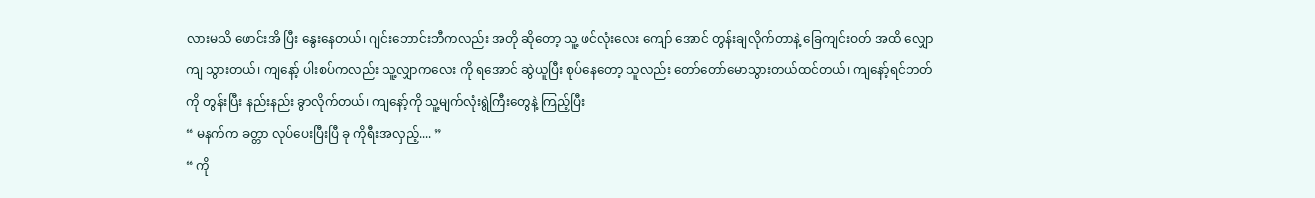လားမသိ ဖောင်းအိ ပြီး နွေးနေတယ်၊ ဂျင်းဘောင်းဘီကလည်း အတို ဆိုတော့ သူ့ ဖင်လုံးလေး ကျော် အောင် တွန်းချလိုက်တာနဲ့ ခြေကျင်းဝတ် အထိ လျှောကျ သွားတယ်၊ ကျနော့် ပါးစပ်ကလည်း သူ့လျှာကလေး ကို ရအောင် ဆွဲယူပြီး စုပ်နေတော့ သူလည်း တော်တော်မောသွားတယ်ထင်တယ်၊ ကျနော့်ရင်ဘတ်ကို တွန်းပြီး နည်းနည်း ခွာလိုက်တယ်၊ ကျနော့်ကို သူ့မျက်လုံးရွဲကြီးတွေနဲ့ ကြည့်ပြီး
“ မနက်က ခတ္တာ လုပ်ပေးပြီးပြီ ခု ကိုရီးအလှည့်.... ”
“ ကို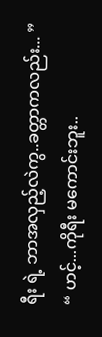ရီး ရဲ့ ဘာအလှည့်လဲကွ..ခတ္တာကလည်း... ”
“ ဟင့်...ကိုရီး မကောင်းဘူး..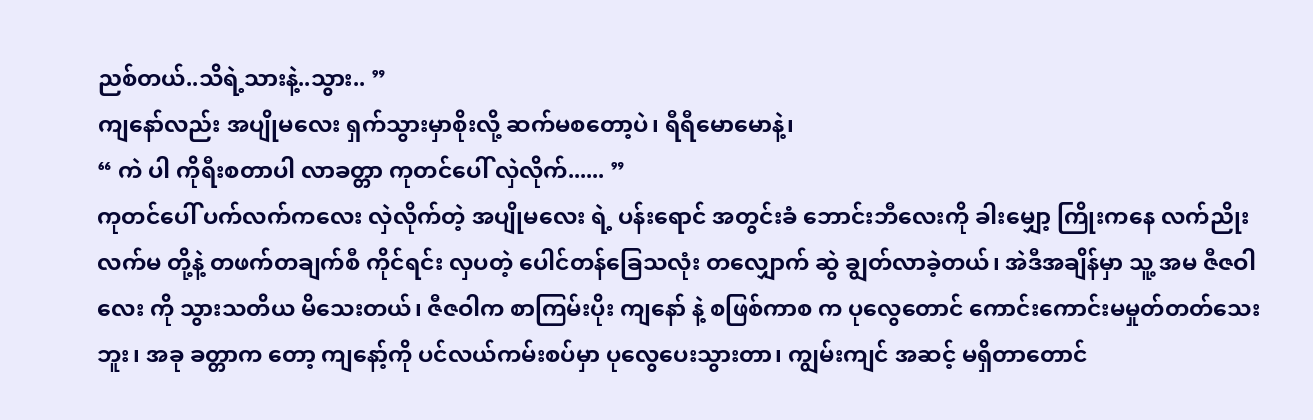ညစ်တယ်..သိရဲ့သားနဲ့..သွား.. ”
ကျနော်လည်း အပျိုမလေး ရှက်သွားမှာစိုးလို့ ဆက်မစတော့ပဲ၊ ရီရီမောမောနဲ့၊
“ ကဲ ပါ ကိုရီးစတာပါ လာခတ္တာ ကုတင်ပေါ် လှဲလိုက်...... ”
ကုတင်ပေါ် ပက်လက်ကလေး လှဲလိုက်တဲ့ အပျိုမလေး ရဲ့ ပန်းရောင် အတွင်းခံ ဘောင်းဘီလေးကို ခါးမျှော့ ကြိုးကနေ လက်ညိုး လက်မ တို့နဲ့ တဖက်တချက်စီ ကိုင်ရင်း လှပတဲ့ ပေါင်တန်ခြေသလုံး တလျှောက် ဆွဲ ချွတ်လာခဲ့တယ်၊ အဲဒီအချိန်မှာ သူ့ အမ ဇီဇဝါလေး ကို သွားသတိယ မိသေးတယ်၊ ဇီဇဝါက စာကြမ်းပိုး ကျနော် နဲ့ စဖြစ်ကာစ က ပုလွေတောင် ကောင်းကောင်းမမှုတ်တတ်သေးဘူး၊ အခု ခတ္တာက တော့ ကျနော့်ကို ပင်လယ်ကမ်းစပ်မှာ ပုလွေပေးသွားတာ၊ ကျွမ်းကျင် အဆင့် မရှိတာတောင်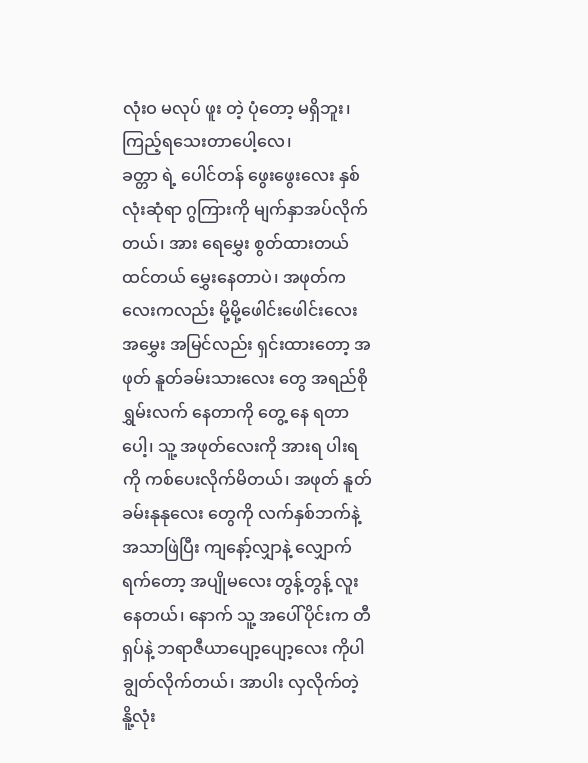လုံးဝ မလုပ် ဖူး တဲ့ ပုံတော့ မရှိဘူး၊ ကြည့်ရသေးတာပေါ့လေ၊
ခတ္တာ ရဲ့ ပေါင်တန် ဖွေးဖွေးလေး နှစ်လုံးဆုံရာ ဂွကြားကို မျက်နှာအပ်လိုက်တယ်၊ အား ရေမွှေး စွတ်ထားတယ် ထင်တယ် မွှေးနေတာပဲ၊ အဖုတ်ကလေးကလည်း မို့မို့ဖေါင်းဖေါင်းလေး အမွှေး အမြင်လည်း ရှင်းထားတော့ အဖုတ် နူတ်ခမ်းသားလေး တွေ အရည်စို ရွှမ်းလက် နေတာကို တွေ့ နေ ရတာပေါ့၊ သူ့ အဖုတ်လေးကို အားရ ပါးရကို ကစ်ပေးလိုက်မိတယ်၊ အဖုတ် နူတ်ခမ်းနုနုလေး တွေကို လက်နှစ်ဘက်နဲ့ အသာဖြဲပြီး ကျနော့်လျှာနဲ့ လျှောက်ရက်တော့ အပျိုမလေး တွန့်တွန့် လူးနေတယ်၊ နောက် သူ့ အပေါ်ပိုင်းက တီရှပ်နဲ့ ဘရာဇီယာပျော့ပျော့လေး ကိုပါ ချွတ်လိုက်တယ်၊ အာပါး လှလိုက်တဲ့ နိူ့လုံး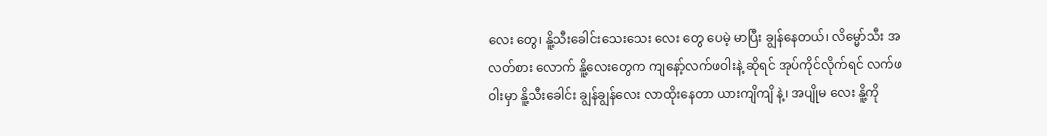လေး တွေ၊ နိူ့သီးခေါင်းသေးသေး လေး တွေ ပေမဲ့ မာပြီး ချွန်နေတယ်၊ လိမ္မော်သီး အလတ်စား လောက် နိူ့လေးတွေက ကျနော့်လက်ဖဝါးနဲ့ ဆိုရင် အုပ်ကိုင်လိုက်ရင် လက်ဖဝါးမှာ နိူ့သီးခေါင်း ချွန်ချွန်လေး လာထိုးနေတာ ယားကျိကျိ နဲ့၊ အပျိုမ လေး နိူ့ကို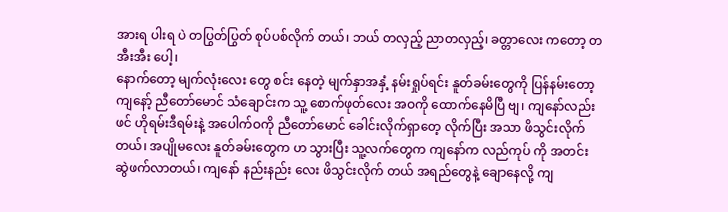အားရ ပါးရ ပဲ တပြွတ်ပြွတ် စုပ်ပစ်လိုက် တယ်၊ ဘယ် တလှည့် ညာတလှည့်၊ ခတ္တာလေး ကတော့ တအီးအီး ပေါ့၊
နောက်တော့ မျက်လုံးလေး တွေ စင်း နေတဲ့ မျက်နှာအနှံ့ နမ်းရှုပ်ရင်း နူတ်ခမ်းတွေကို ပြန်နမ်းတော့ ကျနော့် ညီတော်မောင် သံချောင်းက သူ့ စောက်ဖုတ်လေး အဝကို ထောက်နေမိပြီ ဗျ၊ ကျနော်လည်း ဖင် ဟိုရမ်းဒီရမ်းနဲ့ အပေါက်ဝကို ညီတော်မောင် ခေါင်းလိုက်ရှာတေ့ လိုက်ပြီး အသာ ဖိသွင်းလိုက်တယ်၊ အပျိုမလေး နူတ်ခမ်းတွေက ဟ သွားပြီး သူ့လက်တွေက ကျနော်က လည်ကုပ် ကို အတင်း ဆွဲဖက်လာတယ်၊ ကျနော် နည်းနည်း လေး ဖိသွင်းလိုက် တယ် အရည်တွေနဲ့ ချောနေလို့ ကျ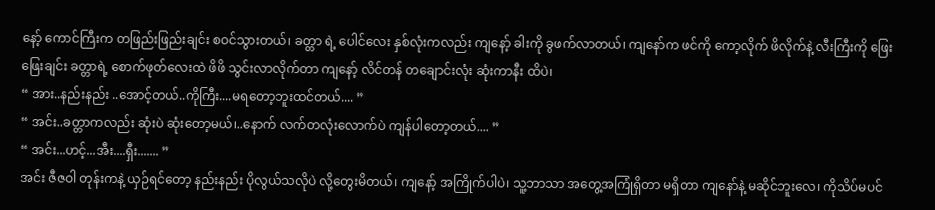နော့် ကောင်ကြီးက တဖြည်းဖြည်းချင်း စဝင်သွားတယ်၊ ခတ္တာ ရဲ့ ပေါင်လေး နှစ်လုံးကလည်း ကျနော့် ခါးကို ခွဖက်လာတယ်၊ ကျနော်က ဖင်ကို ကော့လိုက် ဖိလိုက်နဲ့ လီးကြီးကို ဖြေးဖြေးချင်း ခတ္တာရဲ့ စောက်ဖုတ်လေးထဲ ဖိဖိ သွင်းလာလိုက်တာ ကျနော့် လိင်တန် တချောင်းလုံး ဆုံးကာနီး ထိပဲ၊
“ အား..နည်းနည်း ..အောင့်တယ်..ကိုကြီး....မရတော့ဘူးထင်တယ်.... ”
“ အင်း..ခတ္တာကလည်း ဆုံးပဲ ဆုံးတော့မယ်၊..နောက် လက်တလုံးလောက်ပဲ ကျန်ပါတော့တယ်.... ”
“ အင်း...ဟင့်...အီး....ရှီး....... ”
အင်း ဇီဇဝါ တုန်းကနဲ့ ယှဉ်ရင်တော့ နည်းနည်း ပိုလွယ်သလိုပဲ လို့တွေးမိတယ်၊ ကျနော့် အကြိုက်ပါပဲ၊ သူ့ဘာသာ အတွေ့အကြုံရှိတာ မရှိတာ ကျနော်နဲ့ မဆိုင်ဘူးလေ၊ ကိုသိပ်မပင်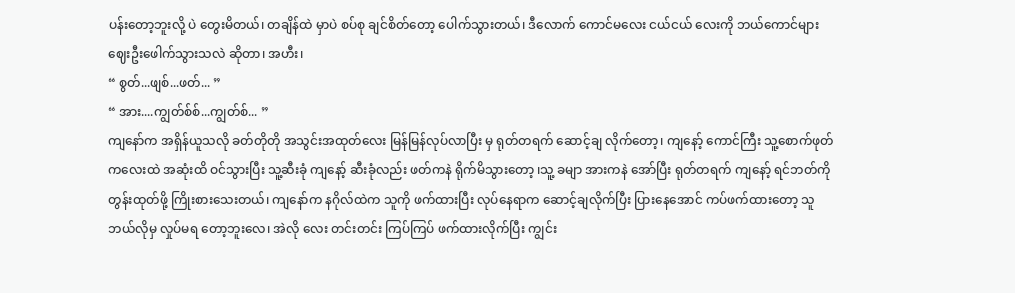ပန်းတော့ဘူးလို့ ပဲ တွေးမိတယ်၊ တချိန်ထဲ မှာပဲ စပ်စု ချင်စိတ်တော့ ပေါက်သွားတယ်၊ ဒီလောက် ကောင်မလေး ငယ်ငယ် လေးကို ဘယ်ကောင်များ ဈေးဦးဖေါက်သွားသလဲ ဆိုတာ၊ အဟီး၊
“ စွတ်...ဖျစ်...ဖတ်... ”
“ အား....ကျွတ်စ်စ်...ကျွတ်စ်... ”
ကျနော်က အရှိန်ယူသလို ခတ်တိုတို အသွင်းအထုတ်လေး မြန်မြန်လုပ်လာပြီး မှ ရုတ်တရက် ဆောင့်ချ လိုက်တော့၊ ကျနော့် ကောင်ကြီး သူ့စောက်ဖုတ်ကလေးထဲ အဆုံးထိ ဝင်သွားပြီး သူ့ဆီးခုံ ကျနော့် ဆီးခုံလည်း ဖတ်ကနဲ ရိုက်မိသွားတော့ ၊သူ့ ခမျာ အားကနဲ အော်ပြီး ရုတ်တရက် ကျနော့် ရင်ဘတ်ကို တွန်းထုတ်ဖို့ ကြိုးစားသေးတယ်၊ ကျနော်က နဂိုလ်ထဲက သူကို ဖက်ထားပြီး လုပ်နေရာက ဆောင့်ချလိုက်ပြီး ပြားနေအောင် ကပ်ဖက်ထားတော့ သူ ဘယ်လိုမှ လှုပ်မရ တော့ဘူးလေ၊ အဲလို လေး တင်းတင်း ကြပ်ကြပ် ဖက်ထားလိုက်ပြီး ကျွင်း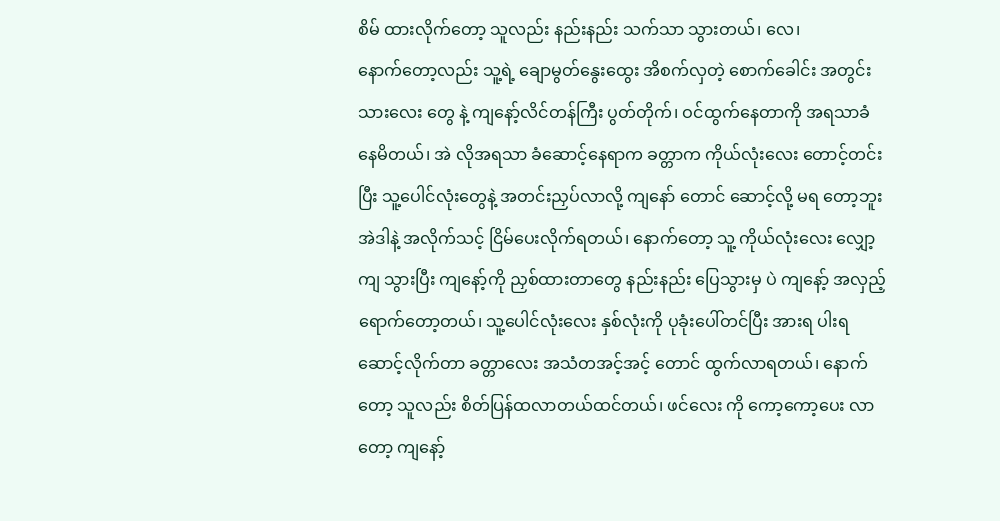စိမ် ထားလိုက်တော့ သူလည်း နည်းနည်း သက်သာ သွားတယ်၊ လေ၊
နောက်တော့လည်း သူ့ရဲ့ ချောမွတ်နွေးထွေး အိစက်လှတဲ့ စောက်ခေါင်း အတွင်းသားလေး တွေ နဲ့ ကျနော့်လိင်တန်ကြီး ပွတ်တိုက်၊ ဝင်ထွက်နေတာကို အရသာခံ နေမိတယ်၊ အဲ လိုအရသာ ခံဆောင့်နေရာက ခတ္တာက ကိုယ်လုံးလေး တောင့်တင်းပြီး သူ့ပေါင်လုံးတွေနဲ့ အတင်းညှပ်လာလို့ ကျနော် တောင် ဆောင့်လို့ မရ တော့ဘူးအဲဒါနဲ့ အလိုက်သင့် ငြိမ်ပေးလိုက်ရတယ်၊ နောက်တော့ သူ့ ကိုယ်လုံးလေး လျှော့ကျ သွားပြီး ကျနော့်ကို ညှစ်ထားတာတွေ နည်းနည်း ပြေသွားမှ ပဲ ကျနော့် အလှည့် ရောက်တော့တယ်၊ သူ့ပေါင်လုံးလေး နှစ်လုံးကို ပုခုံးပေါ်တင်ပြီး အားရ ပါးရဆောင့်လိုက်တာ ခတ္တာလေး အသံတအင့်အင့် တောင် ထွက်လာရတယ်၊ နောက်တော့ သူလည်း စိတ်ပြန်ထလာတယ်ထင်တယ်၊ ဖင်လေး ကို ကော့ကော့ပေး လာတော့ ကျနော့်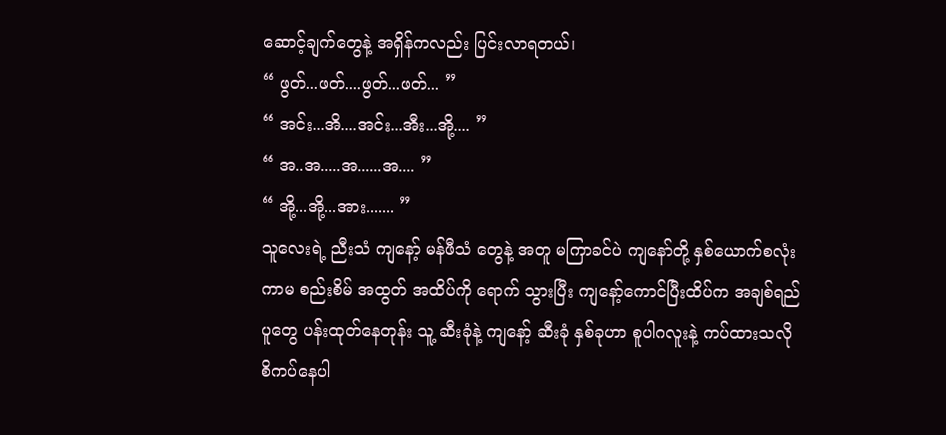ဆောင့်ချက်တွေနဲ့ အရှိန်ကလည်း ပြင်းလာရတယ်၊
“ ဖွတ်...ဖတ်....ဖွတ်...ဖတ်... ”
“ အင်း...အိ....အင်း...အီး...အို့.... ”
“ အ..အ.....အ......အ.... ”
“ အို့...အို့...အား....... ”
သူလေးရဲ့ ညီးသံ ကျနော့် မန်ဖီသံ တွေနဲ့ အတူ မကြာခင်ပဲ ကျနော်တို့ နှစ်ယောက်စလုံးကာမ စည်းစိမ် အထွတ် အထိပ်ကို ရောက် သွားပြီး ကျနော့်ကောင်ပြီးထိပ်က အချစ်ရည်ပူတွေ ပန်းထုတ်နေတုန်း သူ့ ဆီးခုံနဲ့ ကျနော့် ဆီးခုံ နှစ်ခုဟာ စူပါဂလူးနဲ့ ကပ်ထားသလို စိကပ်နေပါ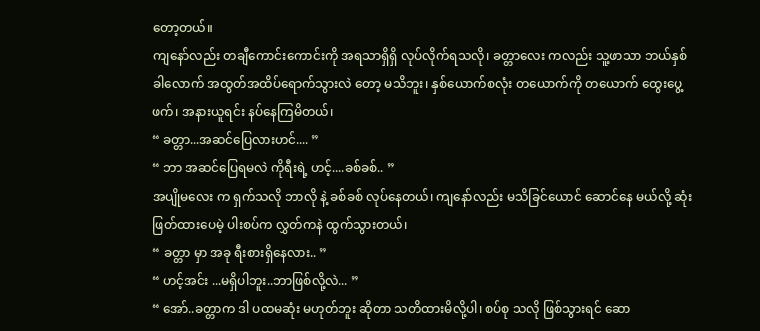တော့တယ်။
ကျနော်လည်း တချီကောင်းကောင်းကို အရသာရှိရှိ လုပ်လိုက်ရသလို၊ ခတ္တာလေး ကလည်း သူ့ဖာသာ ဘယ်နှစ်ခါလောက် အထွတ်အထိပ်ရောက်သွားလဲ တော့ မသိဘူး၊ နှစ်ယောက်စလုံး တယောက်ကို တယောက် ထွေးပွေ့ ဖက်၊ အနားယူရင်း နပ်နေကြမိတယ်၊
“ ခတ္တာ...အဆင်ပြေလားဟင်.... ”
“ ဘာ အဆင်ပြေရမလဲ ကိုရီးရဲ့ ဟင့်....ခစ်ခစ်.. ”
အပျိုမလေး က ရှက်သလို ဘာလို နဲ့ ခစ်ခစ် လုပ်နေတယ်၊ ကျနော်လည်း မသိခြင်ယောင် ဆောင်နေ မယ်လို့ ဆုံးဖြတ်ထားပေမဲ့ ပါးစပ်က လွှတ်ကနဲ ထွက်သွားတယ်၊
“ ခတ္တာ မှာ အခု ရီးစားရှိနေလား.. ”
“ ဟင့်အင်း ...မရှိပါဘူး..ဘာဖြစ်လို့လဲ... ”
“ အော်..ခတ္တာက ဒါ ပထမဆုံး မဟုတ်ဘူး ဆိုတာ သတိထားမိလို့ပါ၊ စပ်စု သလို ဖြစ်သွားရင် ဆော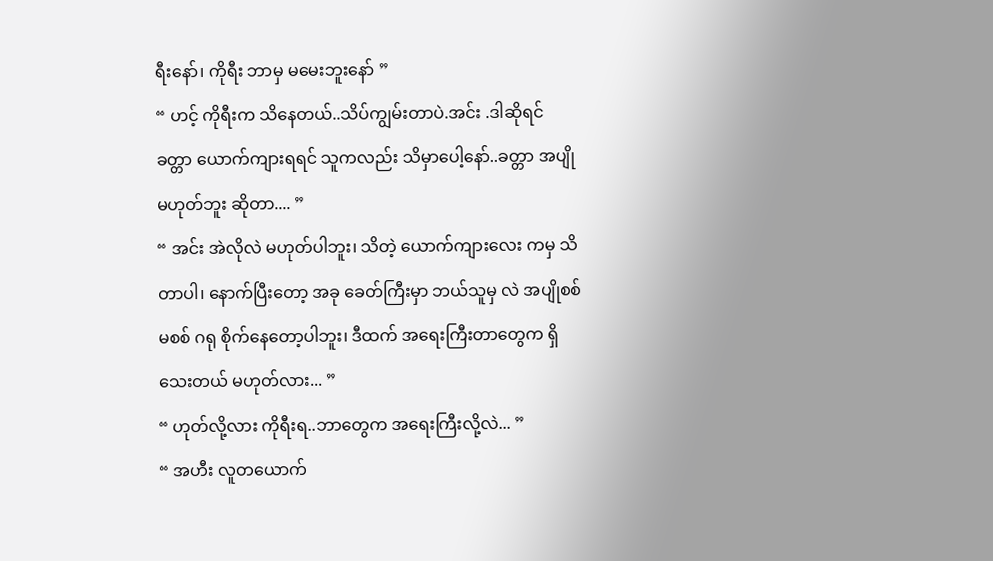ရီးနော်၊ ကိုရီး ဘာမှ မမေးဘူးနော် ”
“ ဟင့် ကိုရီးက သိနေတယ်..သိပ်ကျွမ်းတာပဲ.အင်း .ဒါဆိုရင် ခတ္တာ ယောက်ကျားရရင် သူကလည်း သိမှာပေါ့နော်..ခတ္တာ အပျို မဟုတ်ဘူး ဆိုတာ.... ”
“ အင်း အဲလိုလဲ မဟုတ်ပါဘူး၊ သိတဲ့ ယောက်ကျားလေး ကမှ သိတာပါ၊ နောက်ပြီးတော့ အခု ခေတ်ကြီးမှာ ဘယ်သူမှ လဲ အပျိုစစ် မစစ် ဂရု စိုက်နေတော့ပါဘူး၊ ဒီထက် အရေးကြီးတာတွေက ရှိသေးတယ် မဟုတ်လား... ”
“ ဟုတ်လို့လား ကိုရီးရ..ဘာတွေက အရေးကြီးလို့လဲ... ”
“ အဟီး လူတယောက်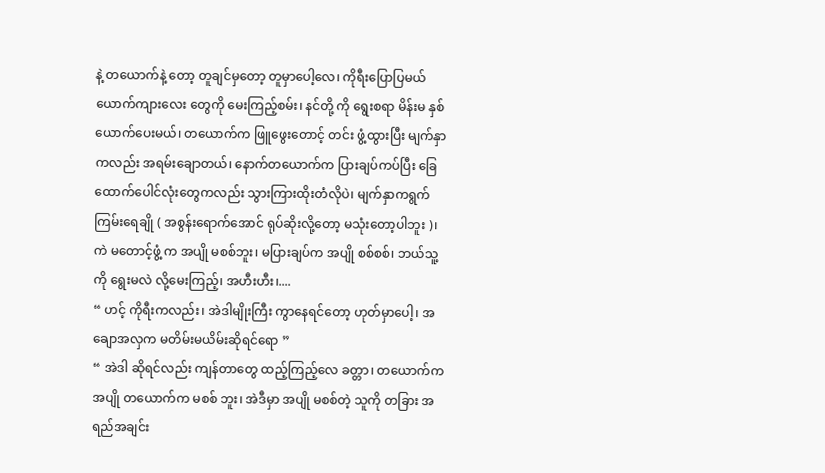နဲ့ တယောက်နဲ့ တော့ တူချင်မှတော့ တူမှာပေါ့လေ၊ ကိုရီးပြောပြမယ် ယောက်ကျားလေး တွေကို မေးကြည့်စမ်း၊ နင်တို့ ကို ရွေးစရာ မိန်းမ နှစ်ယောက်ပေးမယ်၊ တယောက်က ဖြူဖွေးတောင့် တင်း ဖွံ့ထွားပြီး မျက်နှာကလည်း အရမ်းချောတယ်၊ နောက်တယောက်က ပြားချပ်ကပ်ပြီး ခြေထောက်ပေါင်လုံးတွေကလည်း သွားကြားထိုးတံလိုပဲ၊ မျက်နှာကရွက်ကြမ်းရေချို ( အစွန်းရောက်အောင် ရုပ်ဆိုးလို့တော့ မသုံးတော့ပါဘူး )၊ ကဲ မတောင့်ဖွံ့ က အပျို မစစ်ဘူး၊ မပြားချပ်က အပျို စစ်စစ်၊ ဘယ်သူ့ကို ရွေးမလဲ လို့မေးကြည့်၊ အဟီးဟီး၊....
“ ဟင့် ကိုရီးကလည်း၊ အဲဒါမျိုးကြီး ကွာနေရင်တော့ ဟုတ်မှာပေါ့၊ အချောအလှက မတိမ်းမယိမ်းဆိုရင်ရော ”
“ အဲဒါ ဆိုရင်လည်း ကျန်တာတွေ ထည့်ကြည့်လေ ခတ္တာ၊ တယောက်က အပျို တယောက်က မစစ် ဘူး၊ အဲဒီမှာ အပျို မစစ်တဲ့ သူကို တခြား အရည်အချင်း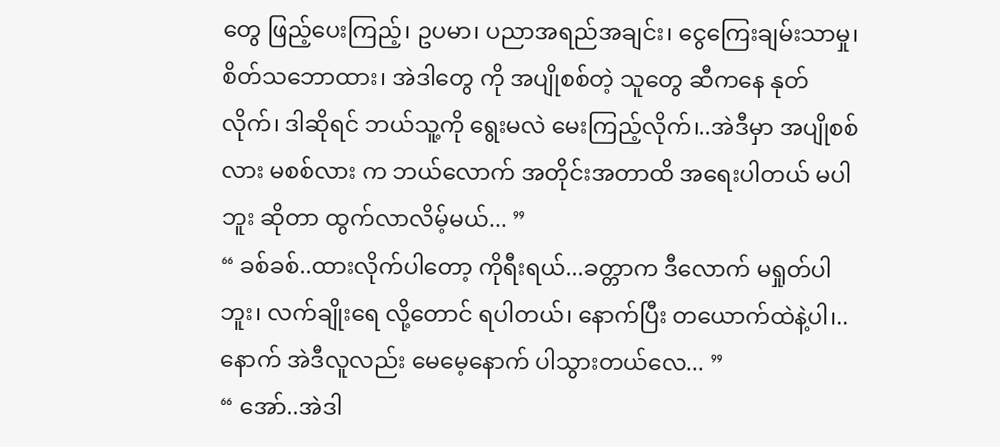တွေ ဖြည့်ပေးကြည့်၊ ဥပမာ၊ ပညာအရည်အချင်း၊ ငွေကြေးချမ်းသာမှု၊ စိတ်သဘောထား၊ အဲဒါတွေ ကို အပျိုစစ်တဲ့ သူတွေ ဆီကနေ နုတ်လိုက်၊ ဒါဆိုရင် ဘယ်သူ့ကို ရွေးမလဲ မေးကြည့်လိုက်၊..အဲဒီမှာ အပျိုစစ်လား မစစ်လား က ဘယ်လောက် အတိုင်းအတာထိ အရေးပါတယ် မပါဘူး ဆိုတာ ထွက်လာလိမ့်မယ်... ”
“ ခစ်ခစ်..ထားလိုက်ပါတော့ ကိုရီးရယ်...ခတ္တာက ဒီလောက် မရှုတ်ပါဘူး၊ လက်ချိုးရေ လို့တောင် ရပါတယ်၊ နောက်ပြီး တယောက်ထဲနဲ့ပါ၊..နောက် အဲဒီလူလည်း မေမေ့နောက် ပါသွားတယ်လေ... ”
“ အော်..အဲဒါ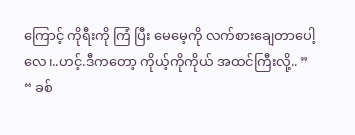ကြောင့် ကိုရီးကို ကြံ ပြီး မေမေ့ကို လက်စားချေတာပေါ့လေ၊..ဟင့်.ဒီကတော့ ကိုယ့်ကိုကိုယ် အထင်ကြီးလို့.. ”
“ ခစ်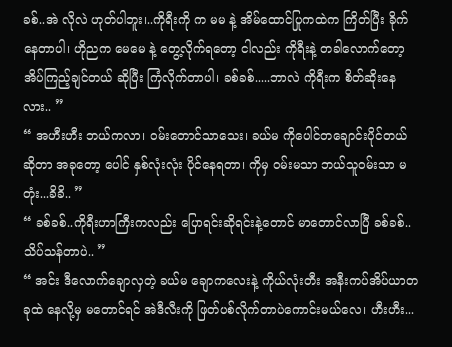ခစ်..အဲ လိုလဲ ဟုတ်ပါဘူး၊..ကိုရီးကို က မမ နဲ့ အိမ်ထောင်ပြုကထဲက ကြိတ်ပြီး ခိုက်နေတာပါ၊ ဟိုညက မေမေ နဲ့ တွေ့လိုက်ရတော့ ငါလည်း ကိုရီးနဲ့ တခါလောက်တော့ အိပ်ကြည့်ချင်တယ် ဆိုပြီး ကြံလိုက်တာပါ၊ ခစ်ခစ်.....ဘာလဲ ကိုရီးက စိတ်ဆိုးနေလား.. ”
“ အဟီးဟီး ဘယ်ကလာ၊ ဝမ်းတောင်သာသေး၊ ခယ်မ ကိုပေါင်တချောင်းပိုင်တယ် ဆိုတာ အခုတော့ ပေါင် နှစ်လုံးလုံး ပိုင်နေရတာ၊ ကိုမှ ဝမ်းမသာ ဘယ်သူဝမ်းသာ မတုံး...ခိခိ.. ”
“ ခစ်ခစ်..ကိုရီးဟာကြီးကလည်း ပြောရင်းဆိုရင်းနဲ့တောင် မာတောင်လာပြီ ခစ်ခစ်..သိပ်သန်တာပဲ.. ”
“ အင်း ဒီလောက်ချောလှတဲ့ ခယ်မ ချောကလေးနဲ့ ကိုယ်လုံးတီး အနီးကပ်အိပ်ယာတခုထဲ နေလို့မှ မတောင်ရင် အဲဒီလီးကို ဖြတ်ပစ်လိုက်တာပဲကောင်းမယ်လေ၊ ဟီးဟီး...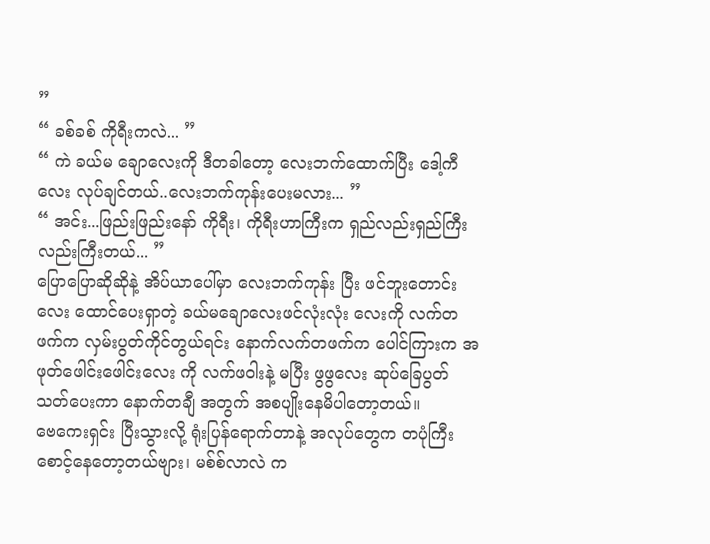”
“ ခစ်ခစ် ကိုရီးကလဲ... ”
“ ကဲ ခယ်မ ချောလေးကို ဒီတခါတော့ လေးဘက်ထောက်ပြီး ဒေါ့ကီလေး လုပ်ချင်တယ်..လေးဘက်ကုန်းပေးမလား... ”
“ အင်း...ဖြည်းဖြည်းနော် ကိုရီး၊ ကိုရီးဟာကြီးက ရှည်လည်းရှည်ကြီးလည်းကြီးတယ်... ”
ပြောပြောဆိုဆိုနဲ့ အိပ်ယာပေါ်မှာ လေးဘက်ကုန်း ပြီး ဖင်ဘူးတောင်းလေး ထောင်ပေးရှာတဲ့ ခယ်မချောလေးဖင်လုံးလုံး လေးကို လက်တဖက်က လှမ်းပွတ်ကိုင်တွယ်ရင်း နောက်လက်တဖက်က ပေါင်ကြားက အဖုတ်ဖေါင်းဖေါင်းလေး ကို လက်ဖဝါးနဲ့ မပြီး ဖွဖွလေး ဆုပ်ခြေပွတ်သတ်ပေးကာ နောက်တချီ အတွက် အစပျိုးနေမိပါတော့တယ်။
ဗေကေးရှင်း ပြီးသွားလို့ ရုံးပြန်ရောက်တာနဲ့ အလုပ်တွေက တပုံကြီး စောင့်နေတော့တယ်ဗျား၊ မစ်စ်လာလဲ က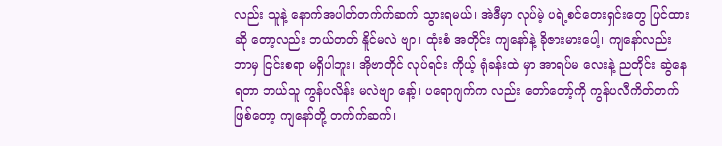လည်း သူနဲ့ နောက်အပါတ်တက်က်ဆက် သွားရမယ်၊ အဲဒီမှာ လုပ်မဲ့ ပရဲ့စင်တေးရှင်းတွေ ပြင်ထားဆို တော့လည်း ဘယ်တတ် နိူင်မလဲ ဗျာ၊ ထုံးစံ အတိုင်း ကျနော်နဲ့ ခိုဇားမားပေါ့၊ ကျနော်လည်း ဘာမှ ငြင်းစရာ မရှိပါဘူး၊ အိုဗာတိုင် လုပ်ရင်း ကိုယ့် ရုံခန်းထဲ မှာ အာရပ်မ လေးနဲ့ ညတိုင်း ဆွဲနေရတာ ဘယ်သူ ကွန်ပလိန်း မလဲဗျာ နော့်၊ ပရောဂျက်က လည်း တော်တော့်ကို ကွန်ပလီကိတ်တက် ဖြစ်တော့ ကျနော်တို့ တက်က်ဆက်၊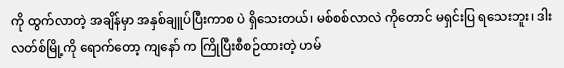ကို ထွက်လာတဲ့ အချိန်မှာ အနှစ်ချူပ်ပြီးကာစ ပဲ ရှိသေးတယ်၊ မစ်စစ်လာလဲ ကိုတောင် မရှင်းပြ ရသေးဘူး၊ ဒါးလတ်စ်မြို့ကို ရောက်တော့ ကျနော် က ကြိုပြီးစီစဉ်ထားတဲ့ ဟမ်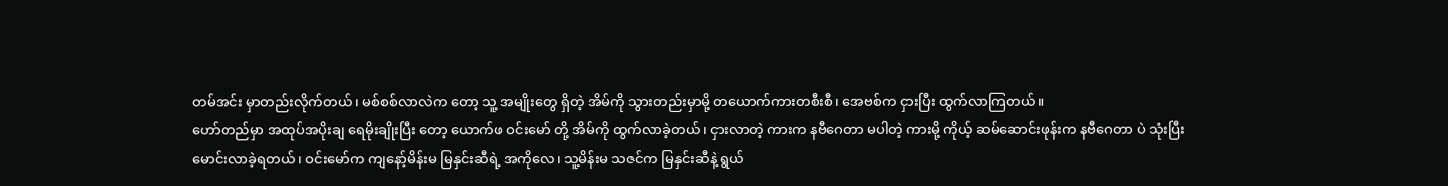တမ်အင်း မှာတည်းလိုက်တယ်၊ မစ်စစ်လာလဲက တော့ သူ့ အမျိုးတွေ ရှိတဲ့ အိမ်ကို သွားတည်းမှာမို့ တယောက်ကားတစီးစီ၊ အေဗစ်က ငှားပြီး ထွက်လာကြတယ်။
ဟော်တည်မှာ အထုပ်အပိုးချ ရေမိုးချိုးပြီး တော့ ယောက်ဖ ဝင်းမော် တို့ အိမ်ကို ထွက်လာခဲ့တယ်၊ ငှားလာတဲ့ ကားက နဗီဂေတာ မပါတဲ့ ကားမို့ ကိုယ့် ဆမ်ဆောင်းဖုန်းက နဗီဂေတာ ပဲ သုံးပြီး မောင်းလာခဲ့ရတယ်၊ ဝင်းမော်က ကျနော့်မိန်းမ မြနှင်းဆီရဲ့ အကိုလေ၊ သူ့မိန်းမ သဇင်က မြနှင်းဆီနဲ့ ရွယ်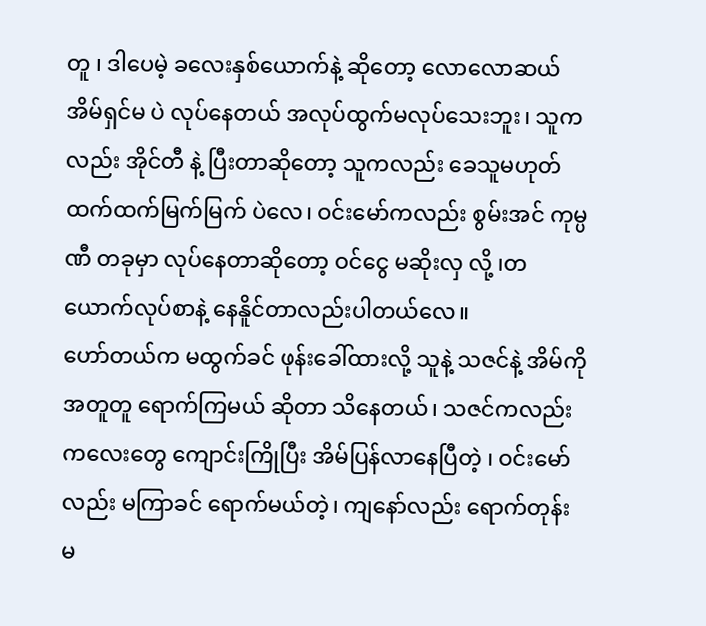တူ ၊ ဒါပေမဲ့ ခလေးနှစ်ယောက်နဲ့ ဆိုတော့ လောလောဆယ် အိမ်ရှင်မ ပဲ လုပ်နေတယ် အလုပ်ထွက်မလုပ်သေးဘူး၊ သူကလည်း အိုင်တီ နဲ့ ပြီးတာဆိုတော့ သူကလည်း ခေသူမဟုတ် ထက်ထက်မြက်မြက် ပဲလေ၊ ဝင်းမော်ကလည်း စွမ်းအင် ကုမ္ပဏီ တခုမှာ လုပ်နေတာဆိုတော့ ဝင်ငွေ မဆိုးလှ လို့ ၊တယောက်လုပ်စာနဲ့ နေနိူင်တာလည်းပါတယ်လေ။
ဟော်တယ်က မထွက်ခင် ဖုန်းခေါ်ထားလို့ သူနဲ့ သဇင်နဲ့ အိမ်ကို အတူတူ ရောက်ကြမယ် ဆိုတာ သိနေတယ်၊ သဇင်ကလည်း ကလေးတွေ ကျောင်းကြိုပြီး အိမ်ပြန်လာနေပြီတဲ့ ၊ ဝင်းမော်လည်း မကြာခင် ရောက်မယ်တဲ့၊ ကျနော်လည်း ရောက်တုန်း မ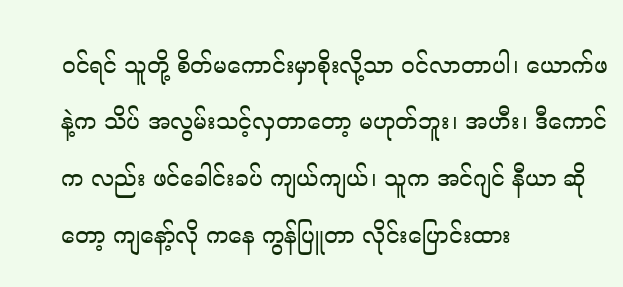ဝင်ရင် သူတို့ စိတ်မကောင်းမှာစိုးလို့သာ ဝင်လာတာပါ၊ ယောက်ဖ နဲ့က သိပ် အလွမ်းသင့်လှတာတော့ မဟုတ်ဘူး၊ အဟီး၊ ဒီကောင်က လည်း ဖင်ခေါင်းခပ် ကျယ်ကျယ်၊ သူက အင်ဂျင် နီယာ ဆိုတော့ ကျနော့်လို ကနေ ကွန်ပြူတာ လိုင်းပြောင်းထား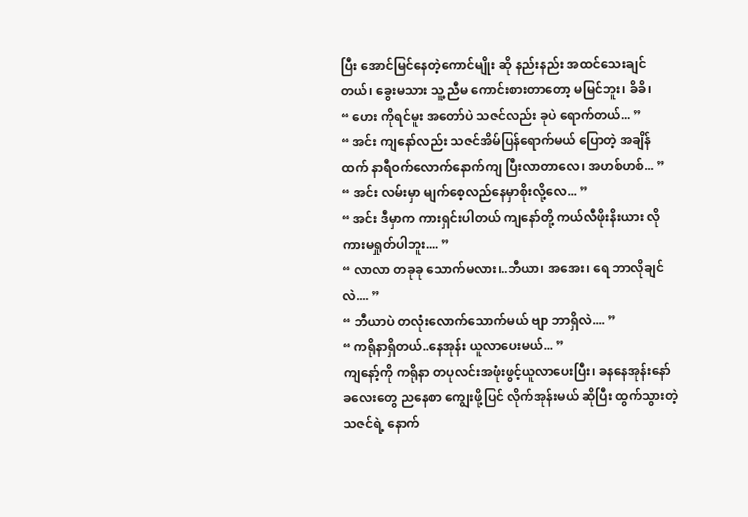ပြီး အောင်မြင်နေတဲ့ကောင်မျိုး ဆို နည်းနည်း အထင်သေးချင်တယ်၊ ခွေးမသား သူ့ညီမ ကောင်းစားတာတော့ မမြင်ဘူး၊ ခိခိ၊
“ ဟေး ကိုရင်မူး အတော်ပဲ သဇင်လည်း ခုပဲ ရောက်တယ်... ”
“ အင်း ကျနော်လည်း သဇင်အိမ်ပြန်ရောက်မယ် ပြောတဲ့ အချိန်ထက် နာရီဝက်လောက်နောက်ကျ ပြီးလာတာလေ၊ အဟစ်ဟစ်... ”
“ အင်း လမ်းမှာ မျက်စေ့လည်နေမှာစိုးလို့လေ... ”
“ အင်း ဒီမှာက ကားရှင်းပါတယ် ကျနော်တို့ ကယ်လီဖိုးနိးယား လို ကားမရှုတ်ပါဘူး.... ”
“ လာလာ တခုခု သောက်မလား၊..ဘီယာ၊ အအေး၊ ရေ ဘာလိုချင်လဲ.... ”
“ ဘီယာပဲ တလုံးလောက်သောက်မယ် ဗျာ ဘာရှိလဲ.... ”
“ ကရိုနာရှိတယ်..နေအုန်း ယူလာပေးမယ်... ”
ကျနော့်ကို ကရိုနာ တပုလင်းအဖုံးဖွင့်ယူလာပေးပြီး၊ ခနနေအုန်းနော် ခလေးတွေ ညနေစာ ကျွေးဖို့ပြင် လိုက်အုန်းမယ် ဆိုပြီး ထွက်သွားတဲ့ သဇင်ရဲ့ နောက်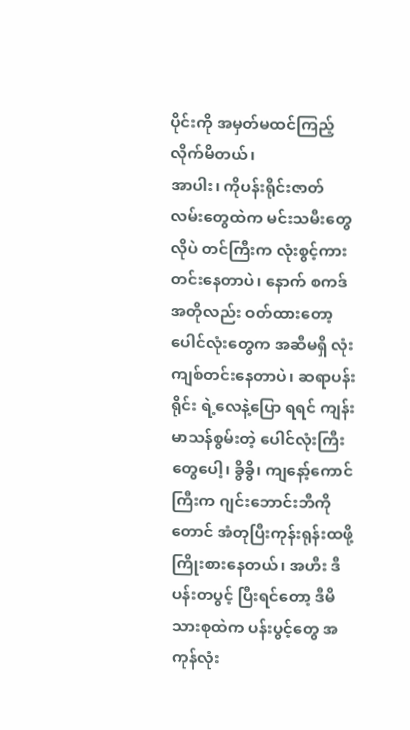ပိုင်းကို အမှတ်မထင်ကြည့်လိုက်မိတယ်၊
အာပါး၊ ကိုပန်းရိုင်းဇာတ်လမ်းတွေထဲက မင်းသမီးတွေ လိုပဲ တင်ကြီးက လုံးစွင့်ကားတင်းနေတာပဲ၊ နောက် စကဒ် အတိုလည်း ဝတ်ထားတော့ပေါင်လုံးတွေက အဆီမရှိ လုံးကျစ်တင်းနေတာပဲ၊ ဆရာပန်းရိုင်း ရဲ့လေနဲ့ပြော ရရင် ကျန်းမာသန်စွမ်းတဲ့ ပေါင်လုံးကြီးတွေပေါ့၊ ခွိခွိ၊ ကျနော့်ကောင်ကြီးက ဂျင်းဘောင်းဘီကိုတောင် အံတုပြီးကုန်းရုန်းထဖို့ကြိုးစားနေတယ်၊ အဟီး ဒီပန်းတပွင့် ပြီးရင်တော့ ဒီမိသားစုထဲက ပန်းပွင့်တွေ အကုန်လုံး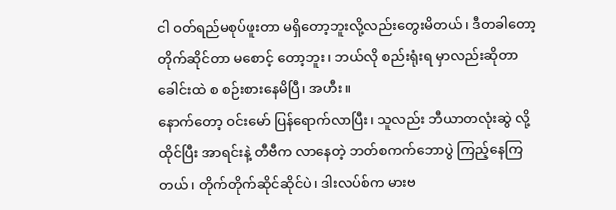ငါ ဝတ်ရည်မစုပ်ဖူးတာ မရှိတော့ဘူးလို့လည်းတွေးမိတယ်၊ ဒီတခါတော့ တိုက်ဆိုင်တာ မစောင့် တော့ဘူး၊ ဘယ်လို စည်းရုံးရ မှာလည်းဆိုတာ ခေါင်းထဲ စ စဉ်းစားနေမိပြီ၊ အဟီး။
နောက်တော့ ဝင်းမော် ပြန်ရောက်လာပြီး၊ သူလည်း ဘီယာတလုံးဆွဲ လို့ ထိုင်ပြီး အာရင်းနဲ့ တီဗီက လာနေတဲ့ ဘတ်စကက်ဘောပွဲ ကြည့်နေကြတယ်၊ တိုက်တိုက်ဆိုင်ဆိုင်ပဲ၊ ဒါးလပ်စ်က မားဗ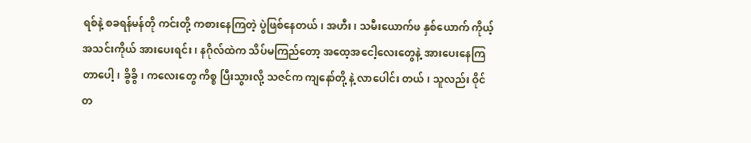ရစ်နဲ့ စခရန်မန်တို ကင်းတို့ ကစားနေကြတဲ့ ပွဲဖြစ်နေတယ်၊ အဟီး၊ သမီးယောက်ဖ နှစ်ယောက် ကိုယ့်အသင်းကိုယ် အားပေးရင်း၊ နဂိုလ်ထဲက သိပ်မကြည်တော့ အထေ့အငေါ့လေးတွေနဲ့ အားပေးနေကြတာပေါ့၊ ခွိခွိ၊ ကလေးတွေ ကိစ္စ ပြီးသွားလို့ သဇင်က ကျနော်တို့ နဲ့ လာပေါင်း တယ်၊ သူလည်း ဝိုင်တ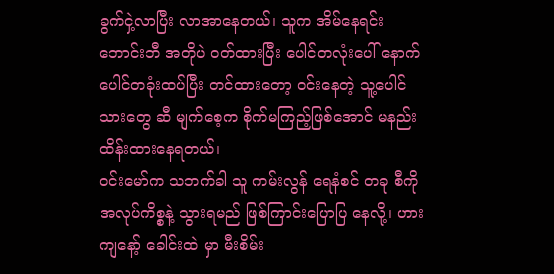ခွက်ငှဲ့လာပြီး လာအာနေတယ်၊ သူက အိမ်နေရင်း ဘောင်းဘီ အတိုပဲ ဝတ်ထားပြီး ပေါင်တလုံးပေါ် နောက် ပေါင်တခုံးထပ်ပြီး တင်ထားတော့ ဝင်းနေတဲ့ သူ့ပေါင်သားတွေ ဆီ မျက်စေ့က စိုက်မကြည့်ဖြစ်အောင် မနည်း ထိန်းထားနေရတယ်၊
ဝင်းမော်က သဘက်ခါ သူ ကမ်းလွန် ရေနံစင် တခု စီကို အလုပ်ကိစ္စနဲ့ သွားရမည် ဖြစ်ကြာင်းပြောပြ နေလို့၊ ဟား ကျနော့် ခေါင်းထဲ မှာ မီးစိမ်း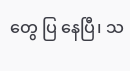တွေ ပြ နေပြီ၊ သ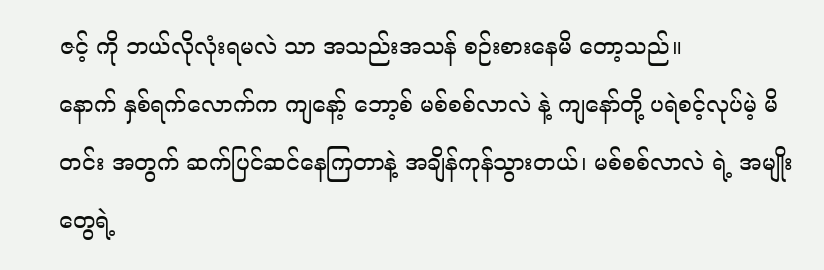ဇင့် ကို ဘယ်လိုလုံးရမလဲ သာ အသည်းအသန် စဉ်းစားနေမိ တော့သည်။
နောက် နှစ်ရက်လောက်က ကျနော့် ဘော့စ် မစ်စစ်လာလဲ နဲ့ ကျနော်တို့ ပရဲစင့်လုပ်မဲ့ မိတင်း အတွက် ဆက်ပြင်ဆင်နေကြတာနဲ့ အချိန်ကုန်သွားတယ်၊ မစ်စစ်လာလဲ ရဲ့ အမျိုးတွေရဲ့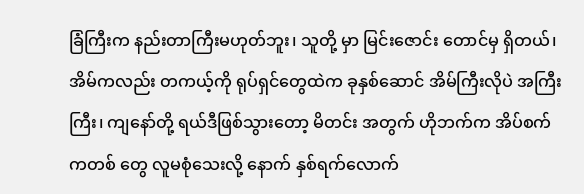ခြံကြီးက နည်းတာကြီးမဟုတ်ဘူး၊ သူတို့ မှာ မြင်းဇောင်း တောင်မှ ရှိတယ်၊ အိမ်ကလည်း တကယ့်ကို ရုပ်ရှင်တွေထဲက ခုနှစ်ဆောင် အိမ်ကြီးလိုပဲ အကြီးကြီး၊ ကျနော်တို့ ရယ်ဒီဖြစ်သွားတော့ မိတင်း အတွက် ဟိုဘက်က အိပ်စက်ကတစ် တွေ လူမစုံသေးလို့ နောက် နှစ်ရက်လောက်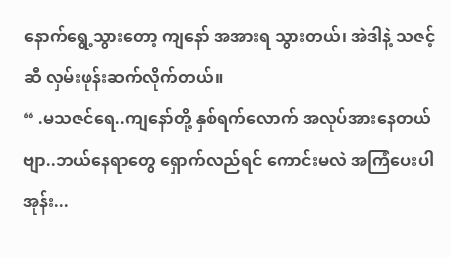နောက်ရွေ့သွားတော့ ကျနော် အအားရ သွားတယ်၊ အဲဒါနဲ့ သဇင့်ဆီ လှမ်းဖုန်းဆက်လိုက်တယ်။
“ .မသဇင်ရေ..ကျနော်တို့ နှစ်ရက်လောက် အလုပ်အားနေတယ်ဗျာ..ဘယ်နေရာတွေ ရှောက်လည်ရင် ကောင်းမလဲ အကြံပေးပါအုန်း...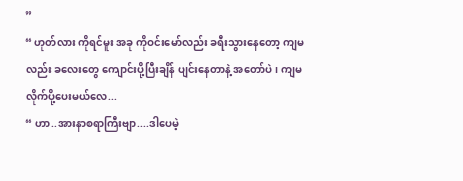”
“ ဟုတ်လား ကိုရင်မူး အခု ကိုဝင်းမော်လည်း ခရီးသွားနေတော့ ကျမလည်း ခလေးတွေ ကျောင်းပို့ပြီးချိန် ပျင်းနေတာနဲ့ အတော်ပဲ၊ ကျမ လိုက်ပို့ပေးမယ်လေ...
“ ဟာ..အားနာစရာကြီးဗျာ....ဒါပေမဲ့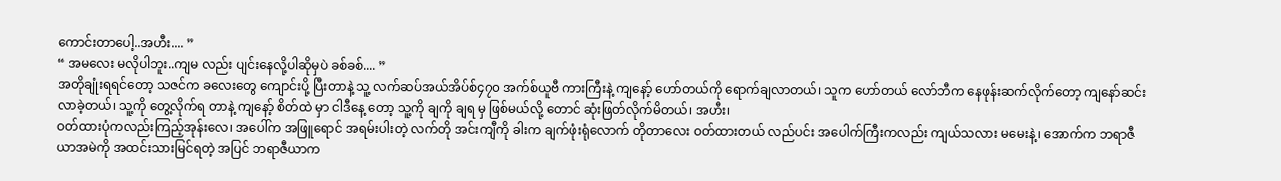ကောင်းတာပေါ့..အဟီး.... ”
“ အမလေး မလိုပါဘူး..ကျမ လည်း ပျင်းနေလို့ပါဆိုမှပဲ ခစ်ခစ်.... ”
အတိုချုံးရရင်တော့ သဇင်က ခလေးတွေ ကျောင်းပို့ ပြီးတာနဲ့ သူ့ လက်ဆပ်အယ်အိပ်စ်၄၇၀ အက်စ်ယူဗီ ကားကြီးနဲ့ ကျနော့် ဟော်တယ်ကို ရောက်ချလာတယ်၊ သူက ဟော်တယ် လော်ဘီက နေဖုန်းဆက်လိုက်တော့ ကျနော်ဆင်းလာခဲ့တယ်၊ သူ့ကို တွေ့လိုက်ရ တာနဲ့ ကျနော့် စိတ်ထဲ မှာ ငါဒီနေ့ တော့ သူ့ကို ချကို ချရ မှ ဖြစ်မယ်လို့ တောင် ဆုံးဖြတ်လိုက်မိတယ်၊ အဟီး၊
ဝတ်ထားပုံကလည်းကြည့်အုန်းလေ၊ အပေါ်က အဖြူရောင် အရမ်းပါးတဲ့ လက်တို အင်းကျီကို ခါးက ချက်ဖုံးရုံလောက် တိုတာလေး ဝတ်ထားတယ် လည်ပင်း အပေါက်ကြီးကလည်း ကျယ်သလား မမေးနဲ့၊ အောက်က ဘရာဇီယာအမဲကို အထင်းသားမြင်ရတဲ့ အပြင် ဘရာဇီယာက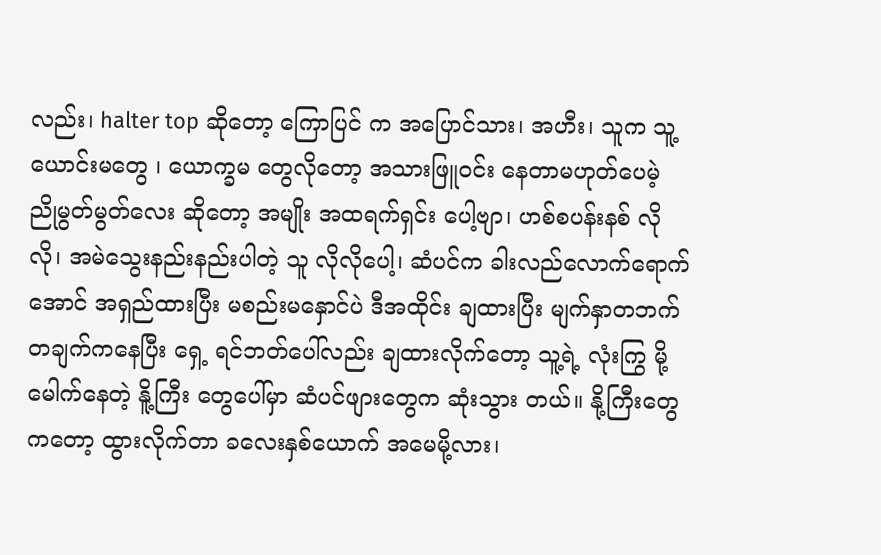လည်း၊ halter top ဆိုတော့ ကြောပြင် က အပြောင်သား၊ အဟီး၊ သူက သူ့ယောင်းမတွေ ၊ ယောက္ခမ တွေလိုတော့ အသားဖြူဝင်း နေတာမဟုတ်ပေမဲ့ ညိုမွတ်မွတ်လေး ဆိုတော့ အမျိုး အထရက်ရှင်း ပေါ့ဗျာ၊ ဟစ်စပန်းနစ် လိုလို၊ အမဲသွေးနည်းနည်းပါတဲ့ သူ လိုလိုပေါ့၊ ဆံပင်က ခါးလည်လောက်ရောက်အောင် အရှည်ထားပြီး မစည်းမနှောင်ပဲ ဒီအထိုင်း ချထားပြီး မျက်နှာတဘက်တချက်ကနေပြီး ရှေ့ ရင်ဘတ်ပေါ်လည်း ချထားလိုက်တော့ သူ့ရဲ့ လုံးကြွ မို့မေါက်နေတဲ့ နိူ့ကြီး တွေပေါ်မှာ ဆံပင်ဖျားတွေက ဆုံးသွား တယ်။ နို့ကြီးတွေကတော့ ထွားလိုက်တာ ခလေးနှစ်ယောက် အမေမို့လား၊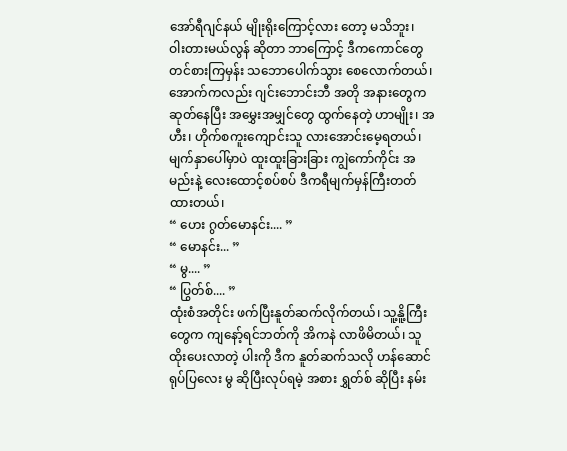အော်ရီဂျင်နယ် မျိုးရိုးကြောင့်လား တော့ မသိဘူး၊
ဝါးတားမယ်လွန် ဆိုတာ ဘာကြောင့် ဒီကကောင်တွေ တင်စားကြမှန်း သဘောပေါက်သွား စေလောက်တယ်၊ အောက်ကလည်း ဂျင်းဘောင်းဘီ အတို အနားတွေက ဆုတ်နေပြီး အမွှေးအမျှင်တွေ ထွက်နေတဲ့ ဟာမျိုး၊ အဟီး၊ ဟိုက်စကူးကျောင်းသူ လားအောင်းမေ့ရတယ်၊ မျက်နှာပေါ်မှာပဲ ထူးထူးခြားခြား ကျွဲကော်ကိုင်း အမည်းနဲ့ လေးထောင့်စပ်စပ် ဒီကရီမျက်မှန်ကြီးတတ်ထားတယ်၊
“ ဟေး ဂွတ်မောနင်း.... ”
“ မောနင်း... ”
“ မွ.... ”
“ ပြွတ်စ်.... ”
ထုံးစံအတိုင်း ဖက်ပြီးနူတ်ဆက်လိုက်တယ်၊ သူ့နိူ့ကြီးတွေက ကျနော့်ရင်ဘတ်ကို အိကနဲ လာဖိမိတယ်၊ သူထိုးပေးလာတဲ့ ပါးကို ဒီက နူတ်ဆက်သလို ဟန်ဆောင် ရုပ်ပြလေး မွ ဆိုပြီးလုပ်ရမဲ့ အစား ရွှတ်စ် ဆိုပြီး နမ်း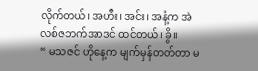လိုက်တယ်၊ အဟီး၊ အင်း၊ အနံ့က အဲလစ်ဇဘက်အာဒင် ထင်တယ်၊ ခွိ။
“ မသဇင် ဟိုနေ့က မျက်မှန်တတ်တာ မ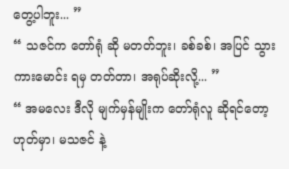တွေ့ပါဘူး... ”
“ သဇင်က တော်ရုံ ဆို မတတ်ဘူး၊ ခစ်ခစ်၊ အပြင် သွား ကားမောင်း ရမှ တတ်တာ၊ အရုပ်ဆိုးလို့... ”
“ အမလေး ဒီလို မျက်မှန်မျိုးက တော်ရုံလူ ဆိုရင်တော့ ဟုတ်မှာ၊ မသဇင် နဲ့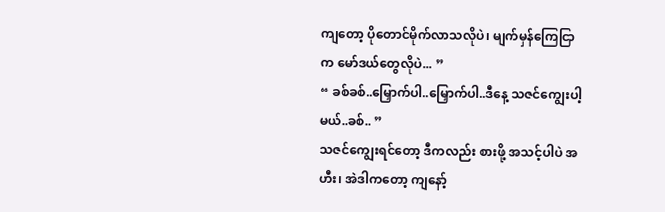ကျတော့ ပိုတောင်မိုက်လာသလိုပဲ၊ မျက်မှန်ကြေငြာက မော်ဒယ်တွေလိုပဲ... ”
“ ခစ်ခစ်..မြှောက်ပါ..မြှောက်ပါ..ဒီနေ့ သဇင်ကျွေးပါ့မယ်..ခစ်.. ”
သဇင်ကျွေးရင်တော့ ဒီကလည်း စားဖို့ အသင့်ပါပဲ အဟီး၊ အဲဒါကတော့ ကျနော့်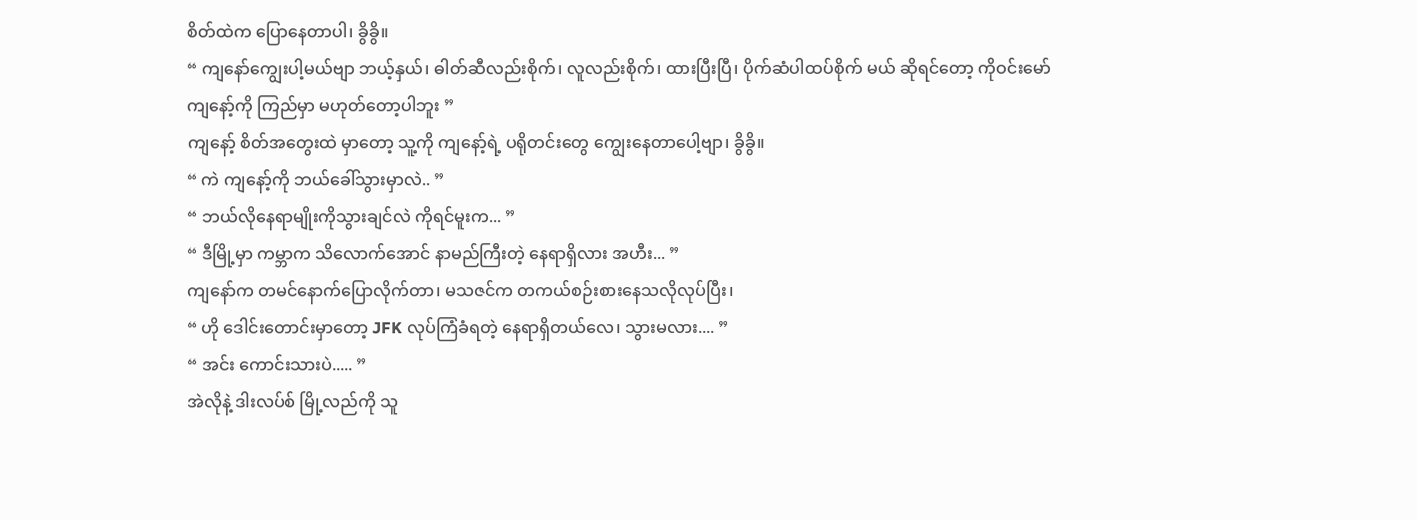စိတ်ထဲက ပြောနေတာပါ၊ ခွိခွိ။
“ ကျနော်ကျွေးပါ့မယ်ဗျာ ဘယ့်နှယ်၊ ဓါတ်ဆီလည်းစိုက်၊ လူလည်းစိုက်၊ ထားပြီးပြီ၊ ပိုက်ဆံပါထပ်စိုက် မယ် ဆိုရင်တော့ ကိုဝင်းမော် ကျနော့်ကို ကြည်မှာ မဟုတ်တော့ပါဘူး ”
ကျနော့် စိတ်အတွေးထဲ မှာတော့ သူ့ကို ကျနော့်ရဲ့ ပရိုတင်းတွေ ကျွေးနေတာပေါ့ဗျာ၊ ခွိခွိ။
“ ကဲ ကျနော့်ကို ဘယ်ခေါ်သွားမှာလဲ.. ”
“ ဘယ်လိုနေရာမျိုးကိုသွားချင်လဲ ကိုရင်မူးက... ”
“ ဒီမြို့မှာ ကမ္ဘာက သိလောက်အောင် နာမည်ကြီးတဲ့ နေရာရှိလား အဟီး... ”
ကျနော်က တမင်နောက်ပြောလိုက်တာ၊ မသဇင်က တကယ်စဉ်းစားနေသလိုလုပ်ပြီး၊
“ ဟို ဒေါင်းတောင်းမှာတော့ JFK လုပ်ကြံခံရတဲ့ နေရာရှိတယ်လေ၊ သွားမလား.... ”
“ အင်း ကောင်းသားပဲ..... ”
အဲလိုနဲ့ ဒါးလပ်စ် မြို့လည်ကို သူ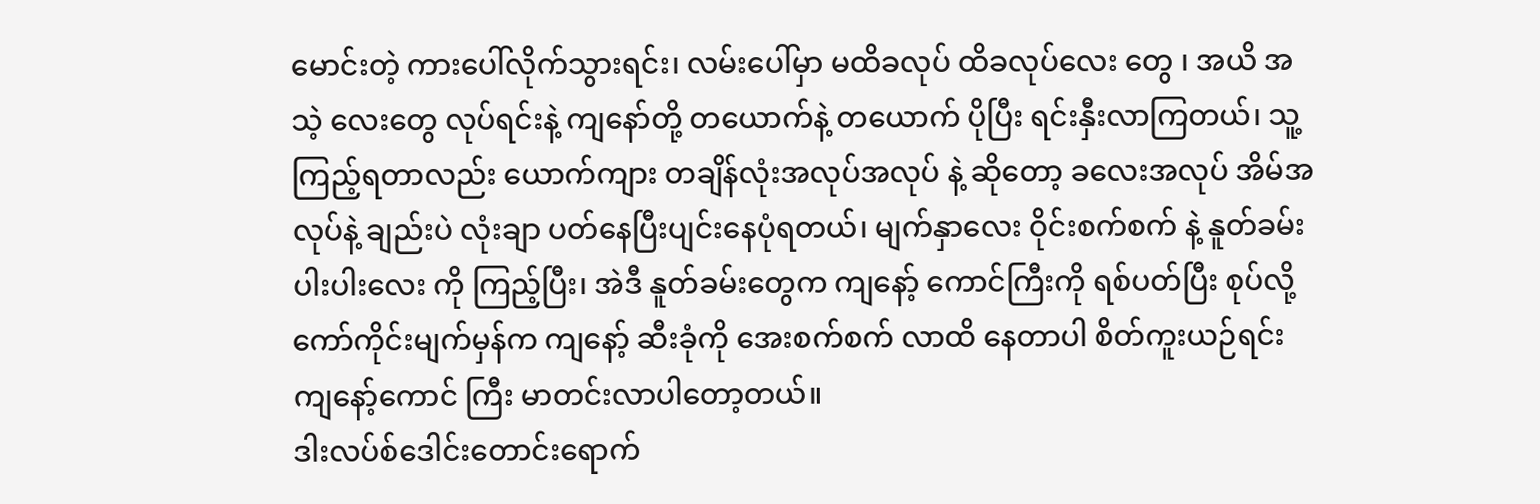မောင်းတဲ့ ကားပေါ်လိုက်သွားရင်း၊ လမ်းပေါ်မှာ မထိခလုပ် ထိခလုပ်လေး တွေ ၊ အယိ အသဲ့ လေးတွေ လုပ်ရင်းနဲ့ ကျနော်တို့ တယောက်နဲ့ တယောက် ပိုပြီး ရင်းနှီးလာကြတယ်၊ သူ့ကြည့်ရတာလည်း ယောက်ကျား တချိန်လုံးအလုပ်အလုပ် နဲ့ ဆိုတော့ ခလေးအလုပ် အိမ်အလုပ်နဲ့ ချည်းပဲ လုံးချာ ပတ်နေပြီးပျင်းနေပုံရတယ်၊ မျက်နှာလေး ဝိုင်းစက်စက် နဲ့ နူတ်ခမ်းပါးပါးလေး ကို ကြည့်ပြီး၊ အဲဒီ နူတ်ခမ်းတွေက ကျနော့် ကောင်ကြီးကို ရစ်ပတ်ပြီး စုပ်လို့ ကော်ကိုင်းမျက်မှန်က ကျနော့် ဆီးခုံကို အေးစက်စက် လာထိ နေတာပါ စိတ်ကူးယဉ်ရင်း ကျနော့်ကောင် ကြီး မာတင်းလာပါတော့တယ်။
ဒါးလပ်စ်ဒေါင်းတောင်းရောက်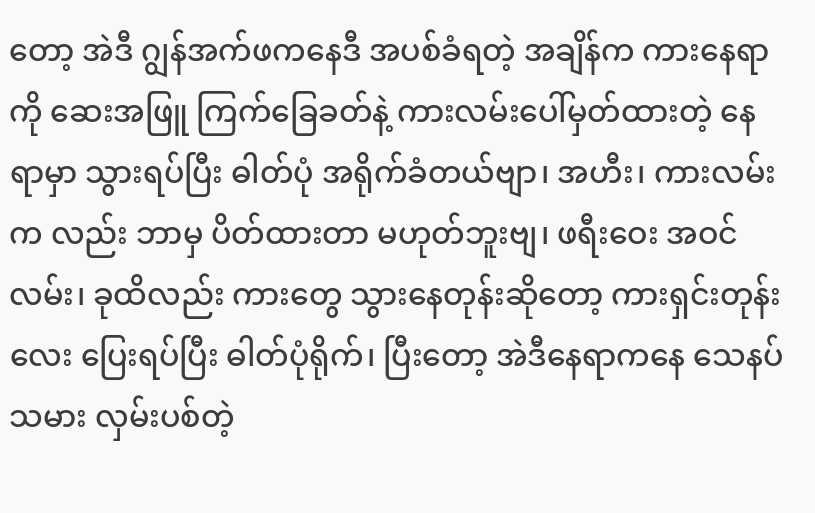တော့ အဲဒီ ဂျွန်အက်ဖကနေဒီ အပစ်ခံရတဲ့ အချိန်က ကားနေရာကို ဆေးအဖြူ ကြက်ခြေခတ်နဲ့ ကားလမ်းပေါ်မှတ်ထားတဲ့ နေရာမှာ သွားရပ်ပြီး ဓါတ်ပုံ အရိုက်ခံတယ်ဗျာ၊ အဟီး၊ ကားလမ်းက လည်း ဘာမှ ပိတ်ထားတာ မဟုတ်ဘူးဗျ၊ ဖရီးဝေး အဝင်လမ်း၊ ခုထိလည်း ကားတွေ သွားနေတုန်းဆိုတော့ ကားရှင်းတုန်းလေး ပြေးရပ်ပြီး ဓါတ်ပုံရိုက်၊ ပြီးတော့ အဲဒီနေရာကနေ သေနပ်သမား လှမ်းပစ်တဲ့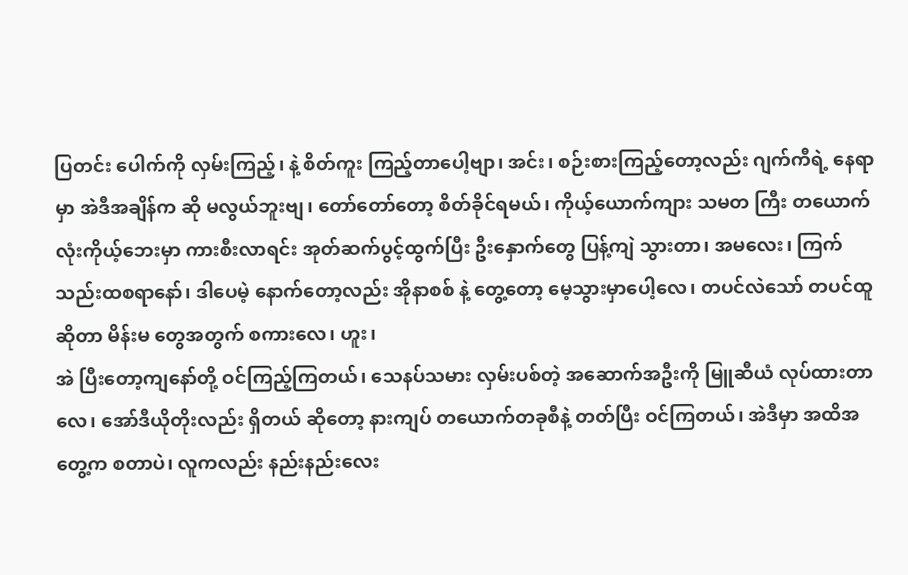ပြတင်း ပေါက်ကို လှမ်းကြည့်၊ နဲ့ စိတ်ကူး ကြည့်တာပေါ့ဗျာ၊ အင်း၊ စဉ်းစားကြည့်တော့လည်း ဂျက်ကီရဲ့ နေရာမှာ အဲဒီအချိန်က ဆို မလွယ်ဘူးဗျ၊ တော်တော်တော့ စိတ်ခိုင်ရမယ်၊ ကိုယ့်ယောက်ကျား သမတ ကြီး တယောက်လုံးကိုယ့်ဘေးမှာ ကားစီးလာရင်း အုတ်ဆက်ပွင့်ထွက်ပြီး ဦးနှောက်တွေ ပြန့်ကျဲ သွားတာ၊ အမလေး၊ ကြက်သည်းထစရာနော်၊ ဒါပေမဲ့ နောက်တော့လည်း အိုနာစစ် နဲ့ တွေ့တော့ မေ့သွားမှာပေါ့လေ၊ တပင်လဲသော် တပင်ထူ ဆိုတာ မိန်းမ တွေအတွက် စကားလေ၊ ဟူး၊
အဲ ပြီးတော့ကျနော်တို့ ဝင်ကြည့်ကြတယ်၊ သေနပ်သမား လှမ်းပစ်တဲ့ အဆောက်အဦးကို မြူဆီယံ လုပ်ထားတာလေ၊ အော်ဒီယိုတိုးလည်း ရှိတယ် ဆိုတော့ နားကျပ် တယောက်တခုစီနဲ့ တတ်ပြီး ဝင်ကြတယ်၊ အဲဒီမှာ အထိအတွေ့က စတာပဲ၊ လူကလည်း နည်းနည်းလေး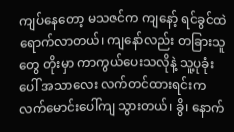ကျပ်နေတော့ မသဇင်က ကျနော့် ရင်ခွင်ထဲ ရောက်လာတယ်၊ ကျနော်လည်း တခြားသူတွေ တိုးမှာ ကာကွယ်ပေးသလိုနဲ့ သူ့ပုခုံး ပေါ် အသာလေး လက်တင်ထားရင်းက လက်မောင်းပေါ်ကျ သွားတယ်၊ ခွိ၊ နောက်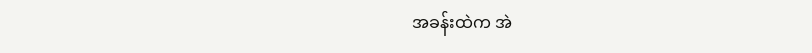အခန်းထဲက အဲ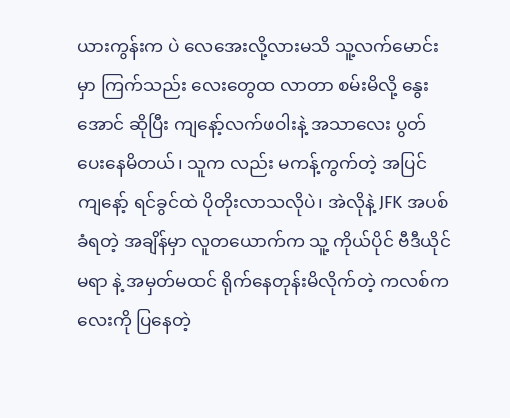ယားကွန်းက ပဲ လေအေးလို့လားမသိ သူ့လက်မောင်း မှာ ကြက်သည်း လေးတွေထ လာတာ စမ်းမိလို့ နွေးအောင် ဆိုပြီး ကျနော့်လက်ဖဝါးနဲ့ အသာလေး ပွတ်ပေးနေမိတယ်၊ သူက လည်း မကန့်ကွက်တဲ့ အပြင် ကျနော့် ရင်ခွင်ထဲ ပိုတိုးလာသလိုပဲ၊ အဲလိုနဲ့ JFK အပစ်ခံရတဲ့ အချိန်မှာ လူတယောက်က သူ့ ကိုယ်ပိုင် ဗီဒီယိုင်မရာ နဲ့ အမှတ်မထင် ရိုက်နေတုန်းမိလိုက်တဲ့ ကလစ်ကလေးကို ပြနေတဲ့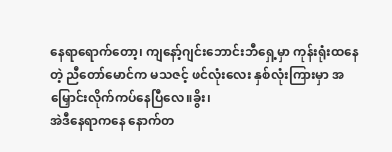နေရာရောက်တော့၊ ကျနော့်ဂျင်းဘောင်းဘီရှေ့မှာ ကုန်းရုံးထနေတဲ့ ညီတော်မောင်က မသဇင့် ဖင်လုံးလေး နှစ်လုံးကြားမှာ အမြှောင်းလိုက်ကပ်နေပြီလေ။ခွိး၊
အဲဒီနေရာကနေ နောက်တ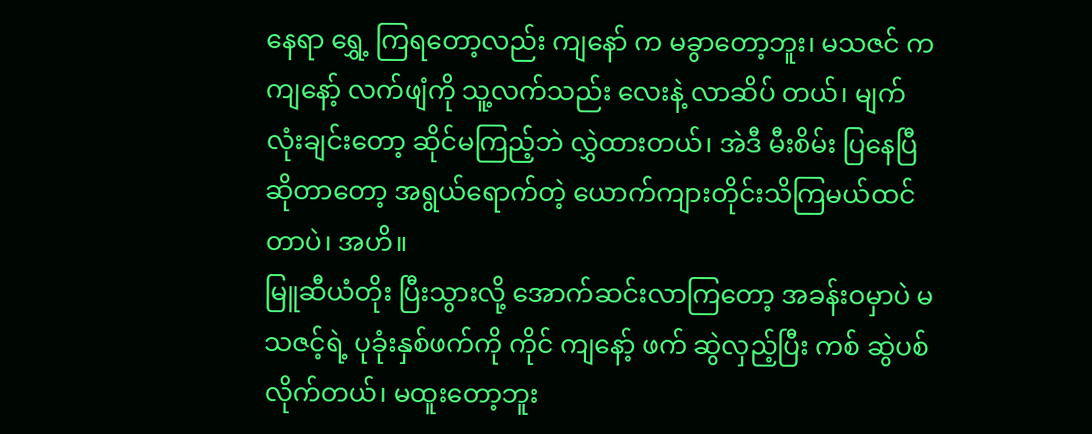နေရာ ရွှေ့ ကြရတော့လည်း ကျနော် က မခွာတော့ဘူး၊ မသဇင် က ကျနော့် လက်ဖျံကို သူ့လက်သည်း လေးနဲ့ လာဆိပ် တယ်၊ မျက်လုံးချင်းတော့ ဆိုင်မကြည့်ဘဲ လွှဲထားတယ်၊ အဲဒီ မီးစိမ်း ပြနေပြီ ဆိုတာတော့ အရွယ်ရောက်တဲ့ ယောက်ကျားတိုင်းသိကြမယ်ထင်တာပဲ၊ အဟိ။
မြူဆီယံတိုး ပြီးသွားလို့ အောက်ဆင်းလာကြတော့ အခန်းဝမှာပဲ မသဇင့်ရဲ့ ပုခုံးနှစ်ဖက်ကို ကိုင် ကျနော့် ဖက် ဆွဲလှည့်ပြီး ကစ် ဆွဲပစ်လိုက်တယ်၊ မထူးတော့ဘူး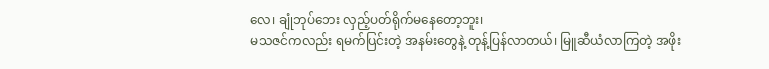လေ၊ ချုံဘုပ်ဘေး လှည့်ပတ်ရိုက်မနေတော့ဘူး၊
မသဇင်ကလည်း ရမက်ပြင်းတဲ့ အနမ်းတွေနဲ့ တုန့်ပြန်လာတယ်၊ မြူဆီယံလာကြတဲ့ အဖိုး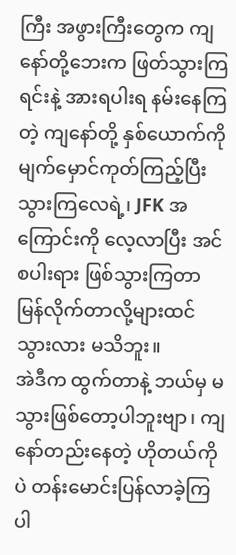ကြီး အဖွားကြီးတွေက ကျနော်တို့ဘေးက ဖြတ်သွားကြရင်းနဲ့ အားရပါးရ နမ်းနေကြတဲ့ ကျနော်တို့ နှစ်ယောက်ကို မျက်မှောင်ကုတ်ကြည့်ပြီးသွားကြလေရဲ့၊ JFK အကြောင်းကို လေ့လာပြီး အင်စပါးရား ဖြစ်သွားကြတာ မြန်လိုက်တာလို့များထင်သွားလား မသိဘူး။
အဲဒီက ထွက်တာနဲ့ ဘယ်မှ မသွားဖြစ်တော့ပါဘူးဗျာ၊ ကျနော်တည်းနေတဲ့ ဟိုတယ်ကိုပဲ တန်းမောင်းပြန်လာခဲ့ကြပါ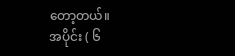တော့တယ်။
အပိုင်း ( ၆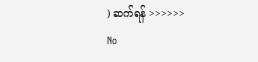) ဆက်ရန် >>>>>>
No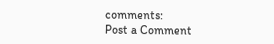comments:
Post a Comment